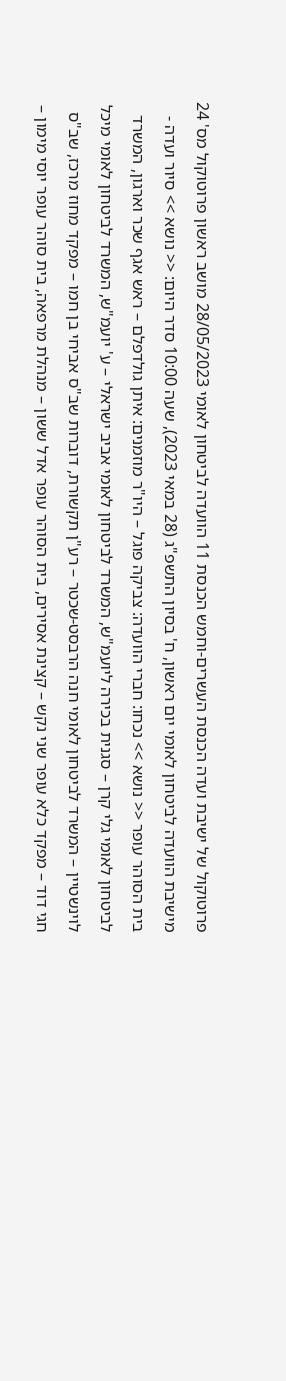פרוטוקול של ישיבת ועדה הכנסת העשרים-וחמש הכנסת 11 הוועדה לביטחון לאומי 28/05/2023 מושב ראשון פרוטוקול מס' 24 מישיבת הוועדה לביטחון לאומי יום ראשון, ח' בסיון התשפ"ג (28 במאי 2023), שעה 10:00 סדר היום: << נושא >> סיור ועדה - בית הסוהר עופר << נושא >> נכחו: חברי הוועדה: צביקה פוגל – היו"ר מוזמנים: איתן גולדפלם – ראש אגף שכר וארגון, המשרד לביטחון לאומי גלי קרן – סגנית בכירה ליועמ"ש, המשרד לביטחון לאומי אביב ישראלי – ע' יועמ"ש, המשרד לביטחון לאומי מיכל לוינשטיין – המשרד לביטחון לאומי חנה הרבסט-שכטר – רע"ן תקשורת, דוברות שב"ס אביחי בן חמו – מפקד מחוז מרכז, שב"ס חגי דוד – מפקד כלא עופר שני נקש – קצינת אסירים, בית הסוהר עופר אדל ששון – מנהלת מרפאה, בית סוהר עופר יוסי מימון –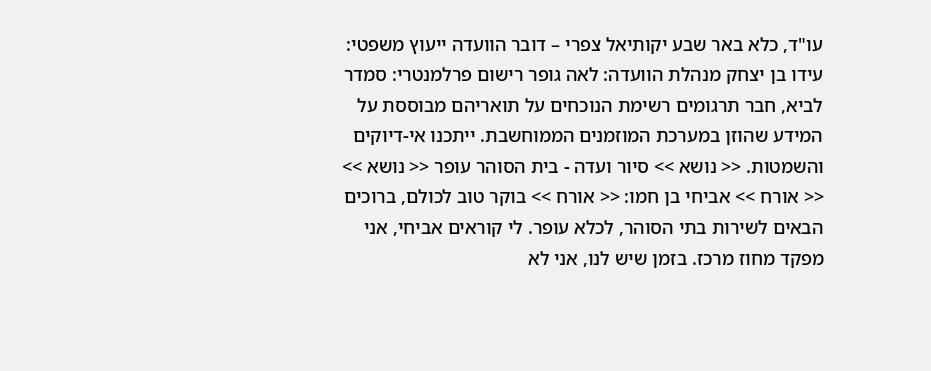עו"ד, כלא באר שבע יקותיאל צפרי – דובר הוועדה ייעוץ משפטי: עידו בן יצחק מנהלת הוועדה: לאה גופר רישום פרלמנטרי: סמדר לביא, חבר תרגומים רשימת הנוכחים על תואריהם מבוססת על המידע שהוזן במערכת המוזמנים הממוחשבת. ייתכנו אי-דיוקים והשמטות. << נושא >> סיור ועדה - בית הסוהר עופר << נושא >> << אורח >> אביחי בן חמו: << אורח >> בוקר טוב לכולם, ברוכים הבאים לשירות בתי הסוהר, לכלא עופר. לי קוראים אביחי, אני מפקד מחוז מרכז. בזמן שיש לנו, אני לא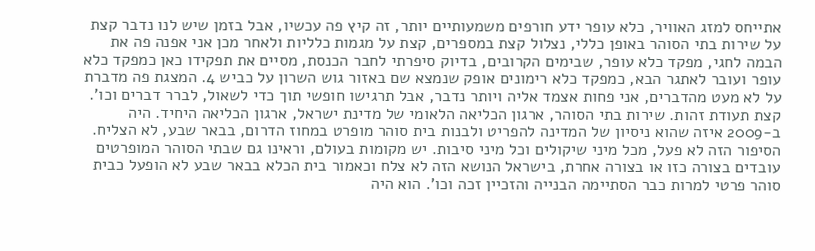אתייחס למזג האוויר, כלא עופר ידע חורפים משמעותיים יותר, זה קיץ פה עכשיו, אבל בזמן שיש לנו נדבר קצת על שירות בתי הסוהר באופן כללי, נצלול קצת במספרים, קצת על מגמות כלליות ולאחר מכן אני אפנה פה את הבמה לחגי, מפקד כלא עופר, שבימים הקרובים, בדיוק סיפרתי לחבר הכנסת, מסיים את תפקידו כאן כמפקד כלא עופר ועובר לאתגר הבא, כמפקד כלא רימונים אופק שנמצא שם באזור גוש השרון על כביש 4. המצגת פה מדברת על לא מעט מהדברים, אני פחות אצמד אליה ויותר נדבר, אבל תרגישו חופשי תוך כדי לשאול, לברר דברים וכו'. קצת תעודת זהות. שירות בתי הסוהר, ארגון הכליאה הלאומי של מדינת ישראל, ארגון הכליאה היחיד. היה ב-2009 איזה שהוא ניסיון של המדינה להפריט ולבנות בית סוהר מופרט במחוז הדרום, בבאר שבע, לא הצליח. הסיפור הזה לא פעל, מכל מיני שיקולים וכל מיני סיבות. יש מקומות בעולם, וראינו גם שבתי הסוהר המופרטים עובדים בצורה כזו או בצורה אחרת, בישראל הנושא הזה לא צלח וכאמור בית הכלא בבאר שבע לא הופעל כבית סוהר פרטי למרות כבר הסתיימה הבנייה והזכיין זכה וכו'. הוא היה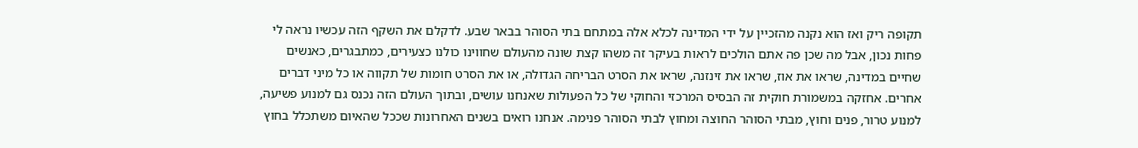תקופה ריק ואז הוא נקנה מהזכיין על ידי המדינה לכלא אלה במתחם בתי הסוהר בבאר שבע. לדקלם את השקף הזה עכשיו נראה לי פחות נכון, אבל מה שכן פה אתם הולכים לראות בעיקר זה משהו קצת שונה מהעולם שחווינו כולנו כצעירים, כמתבגרים, כאנשים שחיים במדינה, שראו את אוז, שראו את זינזנה, שראו את הסרט הבריחה הגדולה, או את הסרט חומות של תקווה או כל מיני דברים אחרים. אחזקה במשמורת חוקית זה הבסיס המרכזי והחוקי של כל הפעולות שאנחנו עושים, ובתוך העולם הזה נכנס גם למנוע פשיעה, למנוע טרור, פנים וחוץ, מבתי הסוהר החוצה ומחוץ לבתי הסוהר פנימה. אנחנו רואים בשנים האחרונות שככל שהאיום משתכלל בחוץ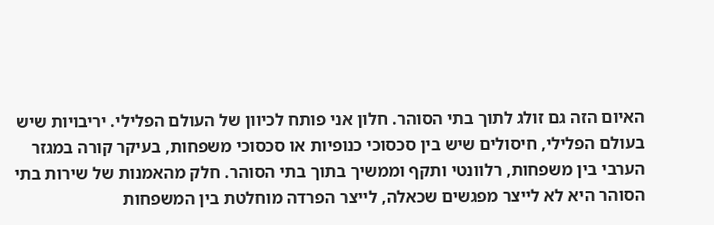האיום הזה גם זולג לתוך בתי הסוהר. חלון אני פותח לכיוון של העולם הפלילי. יריבויות שיש בעולם הפלילי, חיסולים שיש בין סכסוכי כנופיות או סכסוכי משפחות, בעיקר קורה במגזר הערבי בין משפחות, רלוונטי ותקף וממשיך בתוך בתי הסוהר. חלק מהאמנות של שירות בתי הסוהר היא לא לייצר מפגשים שכאלה, לייצר הפרדה מוחלטת בין המשפחות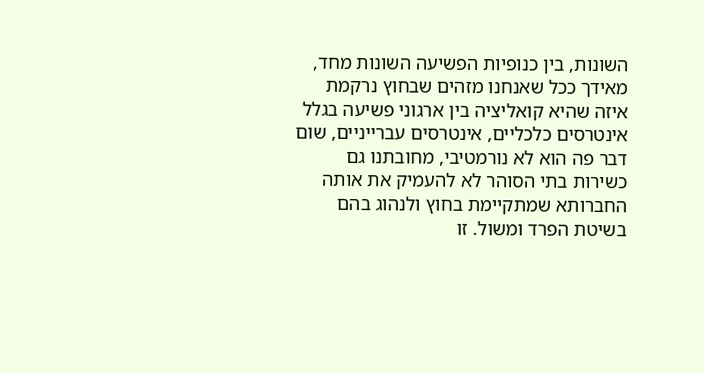השונות, בין כנופיות הפשיעה השונות מחד, מאידך ככל שאנחנו מזהים שבחוץ נרקמת איזה שהיא קואליציה בין ארגוני פשיעה בגלל אינטרסים כלכליים, אינטרסים עברייניים, שום דבר פה הוא לא נורמטיבי, מחובתנו גם כשירות בתי הסוהר לא להעמיק את אותה החברותא שמתקיימת בחוץ ולנהוג בהם בשיטת הפרד ומשול. זו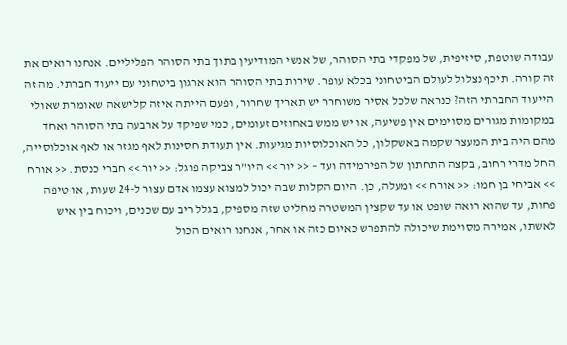עבודה שוטפת, סיזיפית, של מפקדי בתי הסוהר, של אנשי המודיעין בתוך בתי הסוהר הפליליים. אנחנו רואים את זה קורה. תיכף נצלול לעולם הביטחוני בכלא עופר. שירות בתי הסוהר הוא ארגון ביטחוני עם ייעוד חברתי. מה זה הייעוד החברתי הזה? כנראה שלכל אסיר משוחרר יש תאריך שחרור, ופעם הייתה איזה קלישאה שאומרת שאולי במקומות מגורים מסוימים אין פשיעה, או יש ממש באחוזים זעומים, כמי שפיקד על ארבעה בתי הסוהר ואחד מהם היה בית המעצר שקמה באשקלון, כל האוכלוסיות מגיעות. אין תעודת חסינות לאף מגזר או לאף אוכלוסייה, החל מדרי רחוב, בקצה התחתון של הפירמידה ועד – << יור >> היו"ר צביקה פוגל: << יור >> חברי כנסת. << אורח >> אביחי בן חמו: << אורח >> ומעלה, כן. היום הקלות שבה יכול למצוא עצמו אדם עצור ל-24 שעות, או טיפה פחות, עד שהוא רואה שופט או עד שקצין המשטרה מחליט שזה מספיק, בגלל ריב עם שכנים, ויכוח בין איש לאשתו, אמירה מסוימת שיכולה להתפרש כאיום כזה או אחר, אנחנו רואים הכול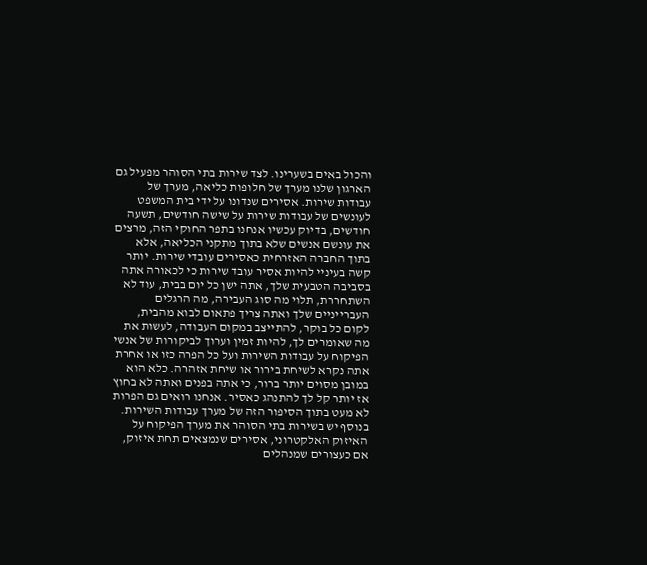והכול באים בשערינו. לצד שירות בתי הסוהר מפעיל גם הארגון שלנו מערך של חלופות כליאה, מערך של עבודות שירות. אסירים שנדונו על ידי בית המשפט לעונשים של עבודות שירות על שישה חודשים, תשעה חודשים, בדיוק עכשיו אנחנו בתפר החוקי הזה, מרצים את עונשם אנשים שלא בתוך מתקני הכליאה, אלא בתוך החברה האזרחית כאסירים עובדי שירות. יותר קשה בעיניי להיות אסיר עובד שירות כי לכאורה אתה בסביבה הטבעית שלך, אתה ישן כל יום בבית, עוד לא השתחררת, תלוי מה סוג העבירה, מה הרגלים העברייניים שלך ואתה צריך פתאום לבוא מהבית, לקום כל בוקר, להתייצב במקום העבודה, לעשות את מה שאומרים לך, להיות זמין וערוך לביקורות של אנשי הפיקוח על עבודות השירות ועל כל הפרה כזו או אחרת אתה נקרא לשיחת בירור או שיחת אזהרה. כלא הוא במובן מסוים יותר ברור, כי אתה בפנים ואתה לא בחוץ אז יותר קל לך להתנהג כאסיר. אנחנו רואים גם הפרות לא מעט בתוך הסיפור הזה של מערך עבודות השירות. בנוסף יש בשירות בתי הסוהר את מערך הפיקוח על האיזוק האלקטרוני, אסירים שנמצאים תחת איזוק, אם כעצורים שמנהלים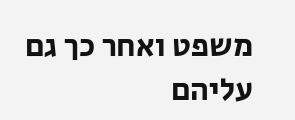משפט ואחר כך גם עליהם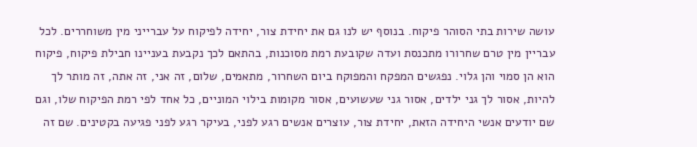עושה שירות בתי הסוהר פיקוח. בנוסף יש לנו גם את יחידת צור, יחידה לפיקוח על עברייני מין משוחררים. לכל עבריין מין טרם שחרורו מתכנסת ועדה שקובעת רמת מסוכנות, בהתאם לכך נקבעת בעניינו חבילת פיקוח, פיקוח הוא הן סמוי והן גלוי. נפגשים המפקח והמפוקח ביום השחרור, מתאמים, שלום, זה אני, זה אתה, זה מותר לך להיות, אסור לך גני ילדים, אסור גני שעשועים, אסור מקומות בילוי המוניים, כל אחד לפי רמת הפיקוח שלו, וגם שם יודעים אנשי היחידה הזאת, יחידת צור, עוצרים אנשים רגע לפני, בעיקר רגע לפני פגיעה בקטינים. שם זה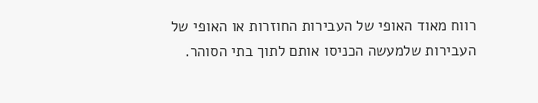רווח מאוד האופי של העבירות החוזרות או האופי של העבירות שלמעשה הכניסו אותם לתוך בתי הסוהר.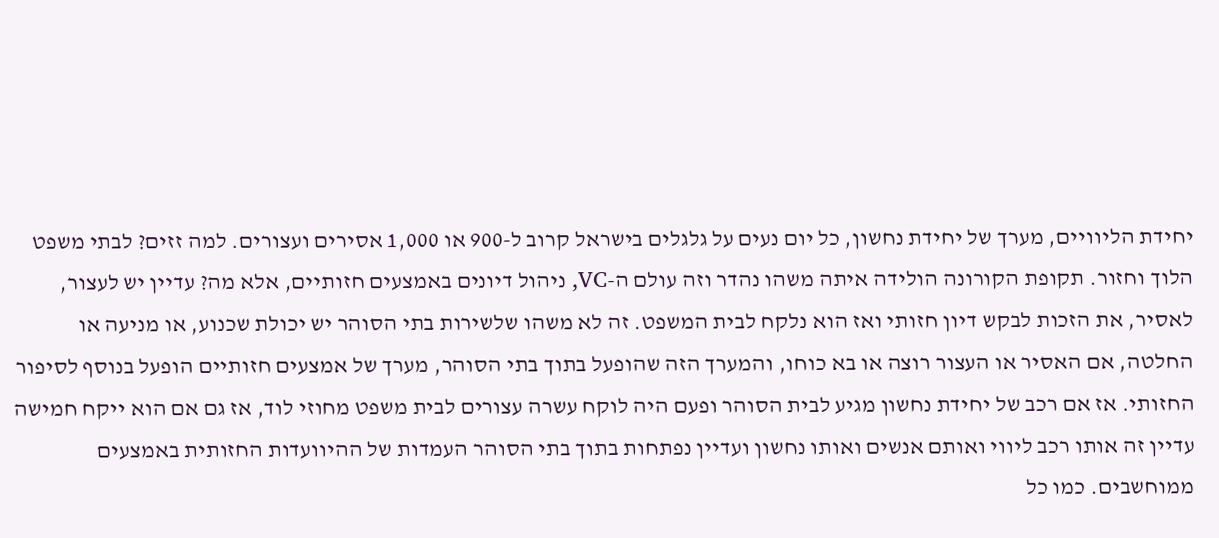יחידת הליוויים, מערך של יחידת נחשון, כל יום נעים על גלגלים בישראל קרוב ל-900 או 1,000 אסירים ועצורים. למה זזים? לבתי משפט הלוך וחזור. תקופת הקורונה הולידה איתה משהו נהדר וזה עולם ה-VC, ניהול דיונים באמצעים חזותיים, אלא מה? עדיין יש לעצור, לאסיר, את הזכות לבקש דיון חזותי ואז הוא נלקח לבית המשפט. זה לא משהו שלשירות בתי הסוהר יש יכולת שכנוע, או מניעה או החלטה, אם האסיר או העצור רוצה או בא כוחו, והמערך הזה שהופעל בתוך בתי הסוהר, מערך של אמצעים חזותיים הופעל בנוסף לסיפור החזותי. אז אם רכב של יחידת נחשון מגיע לבית הסוהר ופעם היה לוקח עשרה עצורים לבית משפט מחוזי לוד, אז גם אם הוא ייקח חמישה עדיין זה אותו רכב ליווי ואותם אנשים ואותו נחשון ועדיין נפתחות בתוך בתי הסוהר העמדות של ההיוועדות החזותית באמצעים ממוחשבים. כמו כל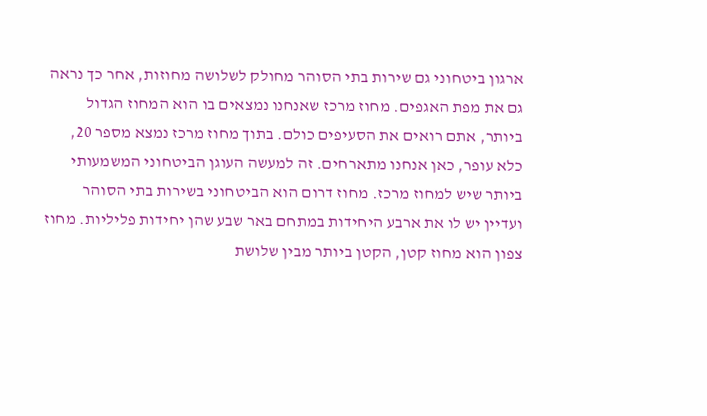ארגון ביטחוני גם שירות בתי הסוהר מחולק לשלושה מחוזות, אחר כך נראה גם את מפת האגפים. מחוז מרכז שאנחנו נמצאים בו הוא המחוז הגדול ביותר, אתם רואים את הסעיפים כולם. בתוך מחוז מרכז נמצא מספר 20, כלא עופר, כאן אנחנו מתארחים. זה למעשה העוגן הביטחוני המשמעותי ביותר שיש למחוז מרכז. מחוז דרום הוא הביטחוני בשירות בתי הסוהר ועדיין יש לו את ארבע היחידות במתחם באר שבע שהן יחידות פליליות. מחוז צפון הוא מחוז קטן, הקטן ביותר מבין שלושת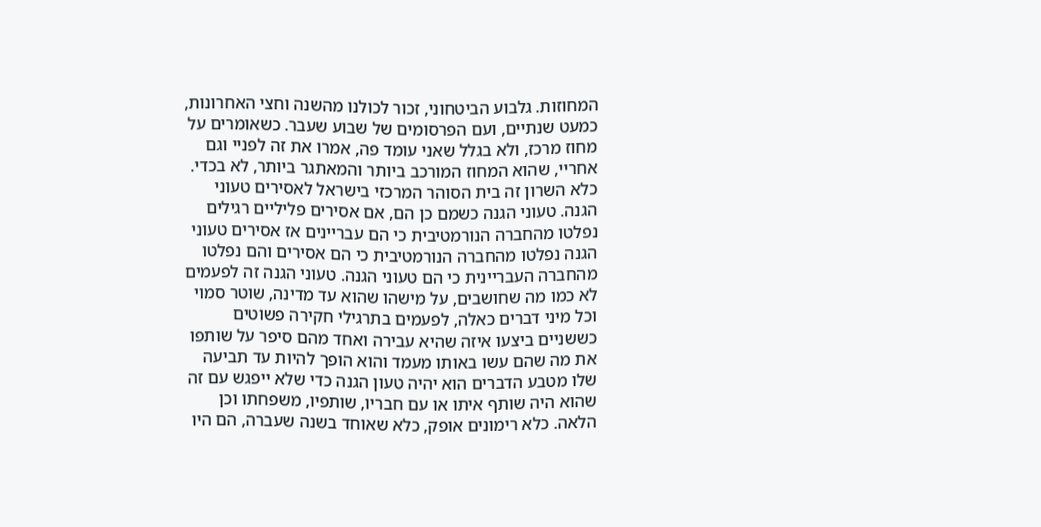המחוזות. גלבוע הביטחוני, זכור לכולנו מהשנה וחצי האחרונות, כמעט שנתיים, ועם הפרסומים של שבוע שעבר. כשאומרים על מחוז מרכז, ולא בגלל שאני עומד פה, אמרו את זה לפניי וגם אחריי, שהוא המחוז המורכב ביותר והמאתגר ביותר, לא בכדי. כלא השרון זה בית הסוהר המרכזי בישראל לאסירים טעוני הגנה. טעוני הגנה כשמם כן הם, אם אסירים פליליים רגילים נפלטו מהחברה הנורמטיבית כי הם עבריינים אז אסירים טעוני הגנה נפלטו מהחברה הנורמטיבית כי הם אסירים והם נפלטו מהחברה העבריינית כי הם טעוני הגנה. טעוני הגנה זה לפעמים לא כמו מה שחושבים, על מישהו שהוא עד מדינה, שוטר סמוי וכל מיני דברים כאלה, לפעמים בתרגילי חקירה פשוטים כששניים ביצעו איזה שהיא עבירה ואחד מהם סיפר על שותפו את מה שהם עשו באותו מעמד והוא הופך להיות עד תביעה שלו מטבע הדברים הוא יהיה טעון הגנה כדי שלא ייפגש עם זה שהוא היה שותף איתו או עם חבריו, שותפיו, משפחתו וכן הלאה. כלא רימונים אופק, כלא שאוחד בשנה שעברה, הם היו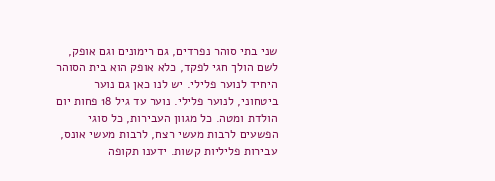שני בתי סוהר נפרדים, גם רימונים וגם אופק, לשם הולך חגי לפקד, כלא אופק הוא בית הסוהר היחיד לנוער פלילי. יש לנו כאן גם נוער ביטחוני, לנוער פלילי. נוער עד גיל 18 פחות יום הולדת ומטה. כל מגוון העבירות, כל סוגי הפשעים לרבות מעשי רצח, לרבות מעשי אונס, עבירות פליליות קשות. ידענו תקופה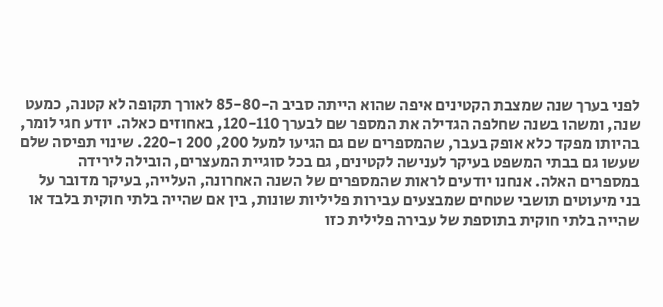לפני בערך שנה שמצבת הקטינים איפה שהוא הייתה סביב ה-85-80 לאורך תקופה לא קטנה, כמעט שנה, ומשהו בשנה שחלפה הגדילה את המספר שם לבערך 120-110, באחוזים כאלה. יודע חגי לומר, בהיותו מפקד כלא אופק בעבר, שהמספרים שם גם הגיעו למעל 200, 200 ו-220. שינוי תפיסה שלם שעשו גם בבתי המשפט בעיקר לענישה לקטינים, גם בכל סוגיית המעצרים, הובילה לירידה במספרים האלה. אנחנו יודעים לראות שהמספרים של השנה האחרונה, העלייה, בעיקר מדובר על בני מיעוטים תושבי שטחים שמבצעים עבירות פליליות שונות, בין אם שהייה בלתי חוקית בלבד או שהייה בלתי חוקית בתוספת של עבירה פלילית כזו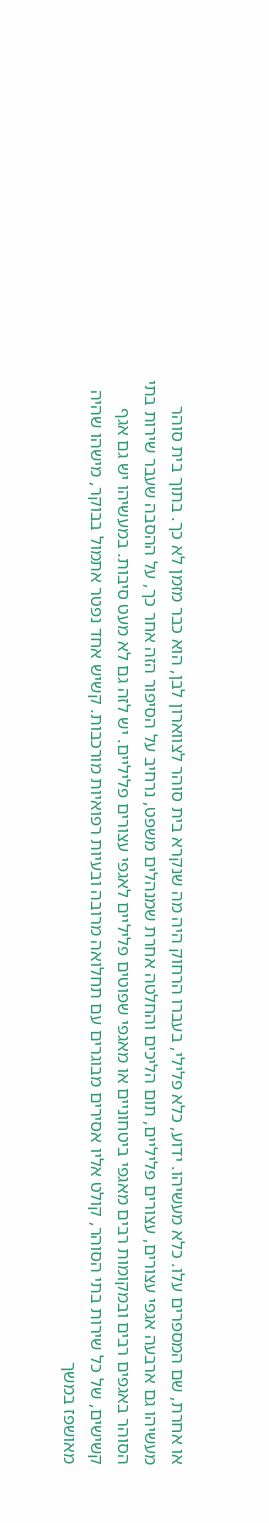או אחרת, שם המספרים עלו. כלא מעשיהו. ידוע, כלא פלילי, בעברו הרחוק היה מה שנקרא בית סוהר לצווארון לבן, הוא כבר מזמן לא כך. בתוך בית סוהר מעשיהו גם ארבעה אגפי עצורים, עצורים פליליים, תום הליכים והחלטה אחרת שמנהלים משפט, נרחיב על הסיפור הזה אחר כך, על ההסבה שעבר שירות בתי הסוהר באגפים רבים ובמקומות רבים מאגפי ביטחוניים או מאגפי שפוטים פליליים לאגפי עצורים פליליים. יש לזה גם לא מעט סיבות. במעשיהו יש גם אגף קשישים, של כל שירות בתי הסוהר, קולט אליו אסירים מבוגרים עם תחלואה מרובה ובעיות רפואיות מורכבות. קשיש אחד נפטר אתמול בבוקר, מישהו שהיה מאושפז במשך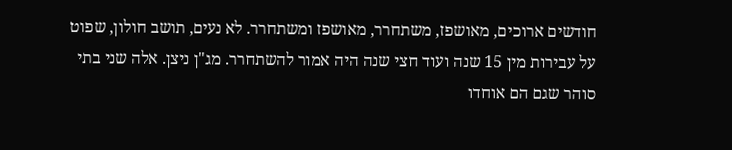חודשים ארוכים, מאושפז, משתחרר, מאושפז ומשתחרר. לא נעים, תושב חולון, שפוט על עבירות מין 15 שנה ועוד חצי שנה היה אמור להשתחרר. מג"ן ניצן. אלה שני בתי סוהר שגם הם אוחדו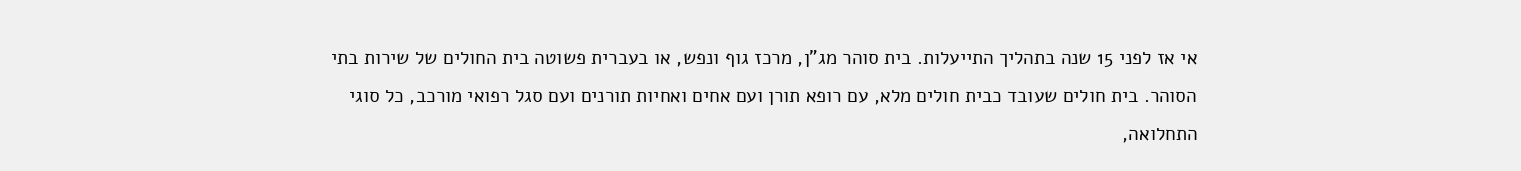אי אז לפני 15 שנה בתהליך התייעלות. בית סוהר מג"ן, מרכז גוף ונפש, או בעברית פשוטה בית החולים של שירות בתי הסוהר. בית חולים שעובד כבית חולים מלא, עם רופא תורן ועם אחים ואחיות תורנים ועם סגל רפואי מורכב, כל סוגי התחלואה,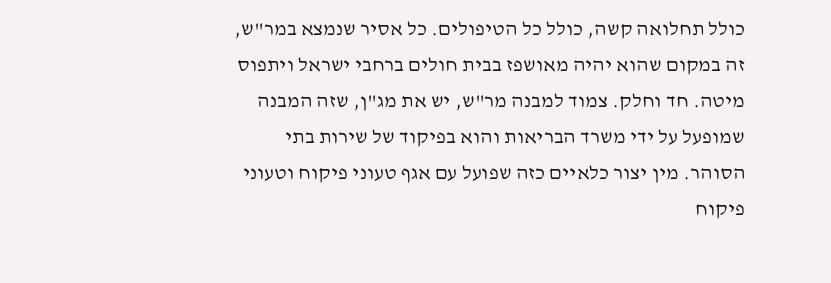כולל תחלואה קשה, כולל כל הטיפולים. כל אסיר שנמצא במר"ש, זה במקום שהוא יהיה מאושפז בבית חולים ברחבי ישראל ויתפוס מיטה. חד וחלק. צמוד למבנה מר"ש, יש את מג"ן, שזה המבנה שמופעל על ידי משרד הבריאות והוא בפיקוד של שירות בתי הסוהר. מין יצור כלאיים כזה שפועל עם אגף טעוני פיקוח וטעוני פיקוח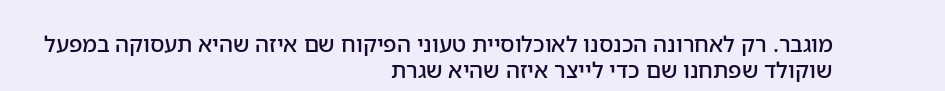מוגבר. רק לאחרונה הכנסנו לאוכלוסיית טעוני הפיקוח שם איזה שהיא תעסוקה במפעל שוקולד שפתחנו שם כדי לייצר איזה שהיא שגרת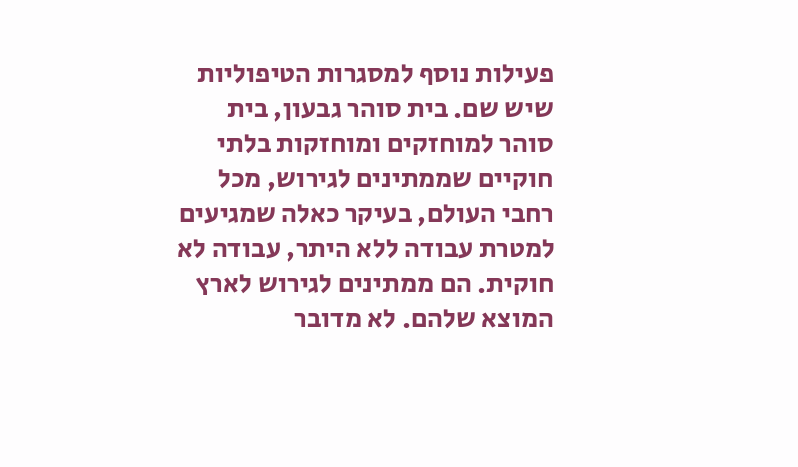פעילות נוסף למסגרות הטיפוליות שיש שם. בית סוהר גבעון, בית סוהר למוחזקים ומוחזקות בלתי חוקיים שממתינים לגירוש, מכל רחבי העולם, בעיקר כאלה שמגיעים למטרת עבודה ללא היתר, עבודה לא חוקית. הם ממתינים לגירוש לארץ המוצא שלהם. לא מדובר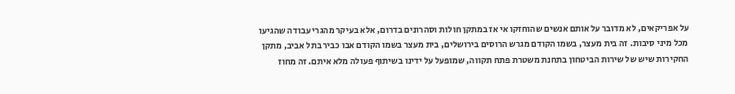על אפריקאים, לא מדובר על אותם אנשים שהוחזקו אי אז במתקן חולות וסהרונים בדרום, אלא בעיקר מהגרי עבודה שהגיעו מכל מיני סיבות. זה בית מעצר, בשמו הקודם מגרש הרוסים בירושלים, בית מעצר בשמו הקודם אבו כביר בתל אביב, מתקן החקירות שיש של שירות הביטחון בתחנת משטרת פתח תקווה, שמופעל על ידינו בשיתוף פעולה מלא איתם. זה מחוז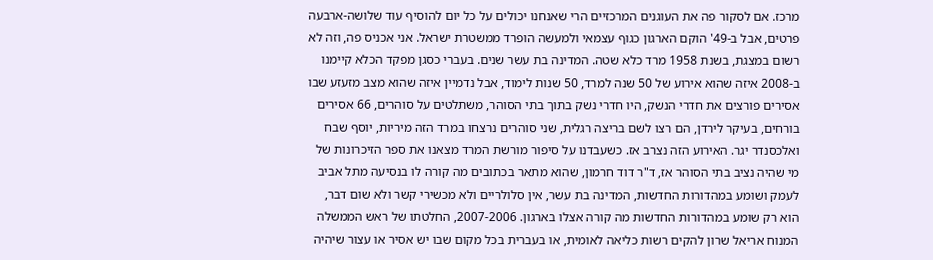מרכז. אם לסקור פה את העוגנים המרכזיים הרי שאנחנו יכולים על כל יום להוסיף עוד שלושה-ארבעה פרטים, אבל ב-49' הוקם הארגון כגוף עצמאי ולמעשה הופרד ממשטרת ישראל. אני אכניס פה, וזה לא רשום במצגת, בשנת 1958 מרד כלא שטה. המדינה בת עשר שנים. בעברי כסגן מפקד הכלא קיימנו ב-2008 איזה שהוא אירוע של 50 שנה למרד, 50 שנות לימוד, אבל נדמיין איזה שהוא מצב מזעזע שבו אסירים פורצים את חדרי הנשק, היו חדרי נשק בתוך בתי הסוהר, משתלטים על סוהרים, 66 אסירים בורחים, בעיקר לירדן, הם רצו לשם בריצה רגלית, שני סוהרים נרצחו במרד הזה מיריות, יוסף שבח ואלכסנדר יגר. האירוע הזה נצרב אז. כשעבדנו על סיפור מורשת המרד מצאנו את ספר הזיכרונות של מי שהיה נציב בתי הסוהר אז, ד"ר דוד חרמון, שהוא מתאר בכתובים מה קורה לו בנסיעה מתל אביב לעמק ושומע במהדורות החדשות, המדינה בת עשר, אין סלולריים ולא מכשירי קשר ולא שום דבר, הוא רק שומע במהדורות החדשות מה קורה אצלו בארגון. 2007-2006, החלטתו של ראש הממשלה המנוח אריאל שרון להקים רשות כליאה לאומית, או בעברית בכל מקום שבו יש אסיר או עצור שיהיה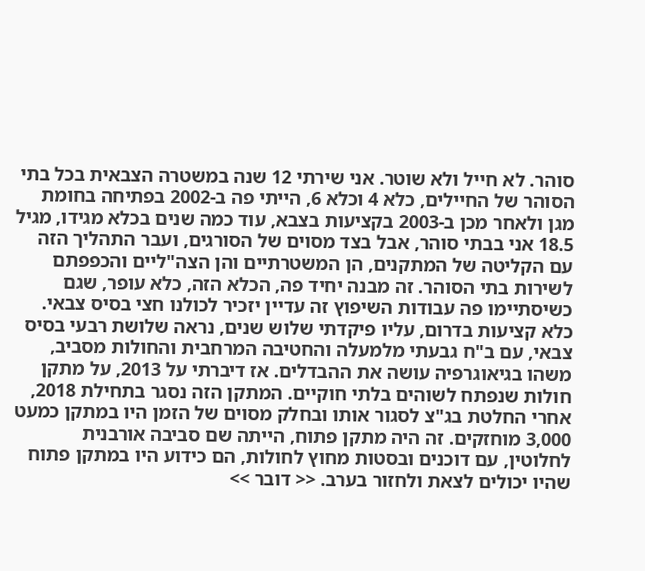סוהר. לא חייל ולא שוטר. אני שירתי 12 שנה במשטרה הצבאית בכל בתי הסוהר של החיילים, כלא 4 וכלא 6, הייתי פה ב-2002 בפתיחה בחומת מגן ולאחר מכן ב-2003 בקציעות בצבא, עוד כמה שנים בכלא מגידו, מגיל 18.5 אני בבתי סוהר, אבל בצד מסוים של הסורגים, ועבר התהליך הזה עם הקליטה של המתקנים, הן המשטרתיים והן הצה"ליים והכפפתם לשירות בתי הסוהר. זה מבנה יחיד פה, הכלא הזה, כלא עופר, שגם כשיסתיימו פה עבודות השיפוץ זה עדיין יזכיר לכולנו חצי בסיס צבאי. כלא קציעות בדרום, עליו פיקדתי שלוש שנים, נראה שלושת רבעי בסיס צבאי, עם ב"ח גבעתי מלמעלה והחטיבה המרחבית והחולות מסביב, משהו בגיאוגרפיה עושה את ההבדלים. אז דיברתי על 2013, על מתקן חולות שנפתח לשוהים בלתי חוקיים. המתקן הזה נסגר בתחילת 2018, אחרי החלטת בג"צ לסגור אותו ובחלק מסוים של הזמן היו במתקן כמעט 3,000 מוחזקים. זה היה מתקן פתוח, הייתה שם סביבה אורבנית לחלוטין, עם דוכנים ובסטות מחוץ לחולות, הם כידוע היו במתקן פתוח שהיו יכולים לצאת ולחזור בערב. << דובר >>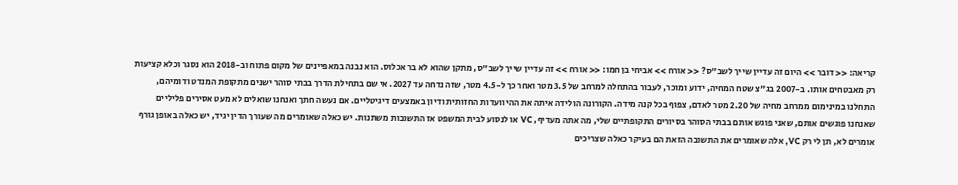קריאה: << דובר >> היום זה עדיין שייך לשב"ס? << אורח >> אביחי בן חמו: << אורח >> זה עדיין שייך לשב"ס, מתקן שהוא לא בר אכלוס. הוא נבנה במאפיינים של מקום פתוח וב-2018 הוא נסגר וכלא קציעות רק מאבטחים אותו. ב-2007 בג"צ שטח המחיה, ידוע ומוכר, לעבור בהתחלה למרחב של 3.5 מטר ואחר כך ל-4.5 מטר, שזה נדחה עד 2027. אי שם בתחילת הדרך בבתי סוהר ישנים מתקופת המנדט ודומיהם, התחלנו במינימום ממרחב מחיה של 2.20 מטר לאדם, צפוף בכל קנה מידה. הקורונה הולידה איתה את ההיוועדות החזותית ודיון באמצעים דיגיטליים. אם נעשה חתך ואנחנו שואלים לא מעט אסירים פליליים שאנחנו פוגשים אותם, שאני פוגש אותם בבתי הסוהר בסיורים התקופתיים שלי, מה אתה מעדיף, VC או לנסוע לבית המשפט אז התשובות משתנות. יש כאלה שאומרים מה שעורך הדין יגיד, יש כאלה באופן גורף אומרים לא, תן לי רק VC, אלה שאומרים את התשובה הזאת הם בעיקר כאלה שצריכים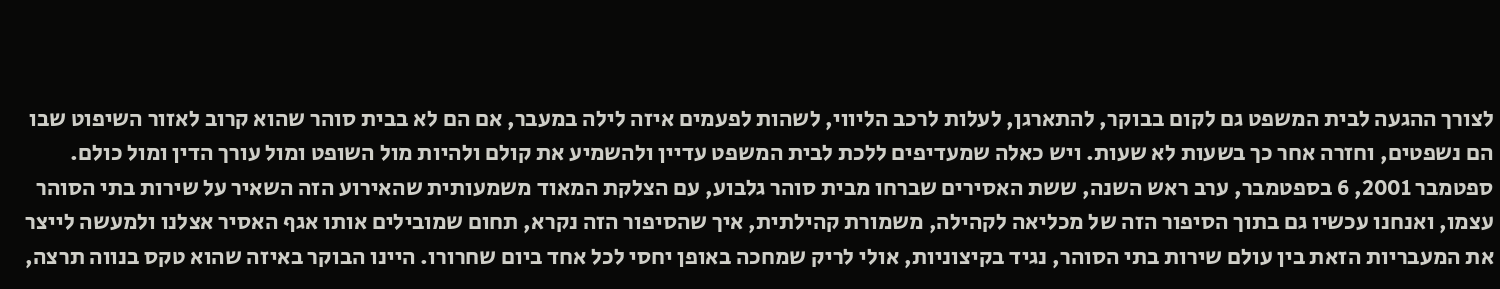לצורך ההגעה לבית המשפט גם לקום בבוקר, להתארגן, לעלות לרכב הליווי, לשהות לפעמים איזה לילה במעבר, אם הם לא בבית סוהר שהוא קרוב לאזור השיפוט שבו הם נשפטים, וחזרה אחר כך בשעות לא שעות. ויש כאלה שמעדיפים ללכת לבית המשפט עדיין ולהשמיע את קולם ולהיות מול השופט ומול עורך הדין ומול כולם. ספטמבר 2001, 6 בספטמבר, ערב ראש השנה, ששת האסירים שברחו מבית סוהר גלבוע, עם הצלקת המאוד משמעותית שהאירוע הזה השאיר על שירות בתי הסוהר עצמו, ואנחנו עכשיו גם בתוך הסיפור הזה של מכליאה לקהילה, משמורת קהילתית, איך שהסיפור הזה נקרא, תחום שמובילים אותו אגף האסיר אצלנו ולמעשה לייצר את המעבריות הזאת בין עולם שירות בתי הסוהר, נגיד בקיצוניות, אולי לריק שמחכה באופן יחסי לכל אחד ביום שחרורו. היינו הבוקר באיזה שהוא טקס בנווה תרצה,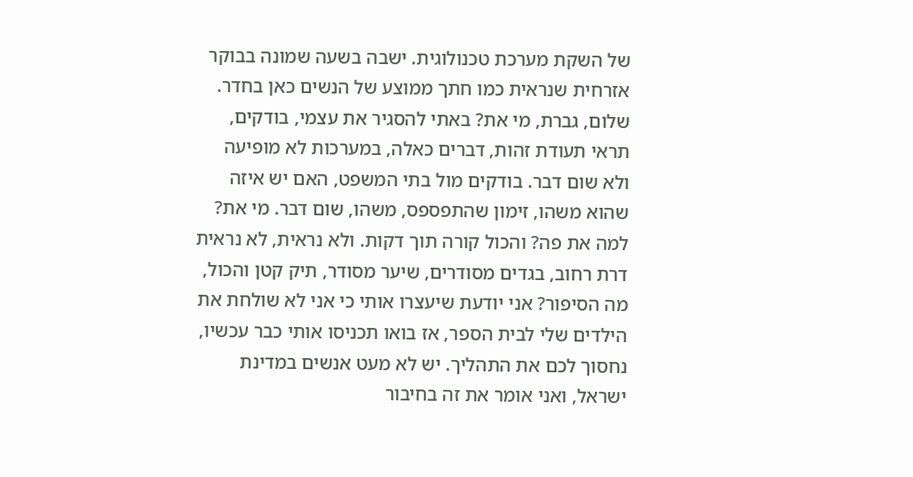של השקת מערכת טכנולוגית. ישבה בשעה שמונה בבוקר אזרחית שנראית כמו חתך ממוצע של הנשים כאן בחדר. שלום, גברת, מי את? באתי להסגיר את עצמי, בודקים, תראי תעודת זהות, דברים כאלה, במערכות לא מופיעה ולא שום דבר. בודקים מול בתי המשפט, האם יש איזה שהוא משהו, זימון שהתפספס, משהו, שום דבר. מי את? למה את פה? והכול קורה תוך דקות. ולא נראית, לא נראית דרת רחוב, בגדים מסודרים, שיער מסודר, תיק קטן והכול, מה הסיפור? אני יודעת שיעצרו אותי כי אני לא שולחת את הילדים שלי לבית הספר, אז בואו תכניסו אותי כבר עכשיו, נחסוך לכם את התהליך. יש לא מעט אנשים במדינת ישראל, ואני אומר את זה בחיבור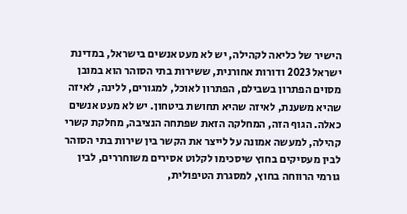הישיר של כליאה לקהילה, יש לא מעט אנשים בישראל, במדינת ישראל 2023 ודורות אחורנית, ששירות בתי הסוהר הוא במובן מסוים הפתרון בשבילם, הפתרון לאוכל, למגורים, ללינה, לאיזה שהיא משענת, לאיזה שהיא תחושת ביטחון. יש לא מעט אנשים כאלה. הגוף הזה, המחלקה הזאת שפתחה הנציבה, מחלקת קשרי קהילה, למעשה אמונה על לייצר את הקשר בין שירות בתי הסוהר לבין מעסיקים בחוץ שיסכימו לקלוט אסירים משוחררים, לבין גורמי הרווחה בחוץ, למסגרת הטיפולית,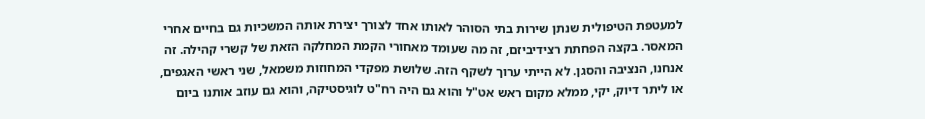למעטפת הטיפולית שנתן שירות בתי הסוהר לאותו אחד לצורך יצירת אותה המשכיות גם בחיים אחרי המאסר. בקצה הפחתת רצידיביזם, זה מה שעומד מאחורי הקמת המחלקה הזאת של קשרי קהילה. זה אנחנו, הנציבה והסגן. לא הייתי ערוך לשקף הזה. שלושת מפקדי המחוזות משמאל, שני ראשי האגפים, או ליתר דיוק, יקי, ממלא מקום ראש אט"ל והוא גם היה רח"ט לוגיסטיקה, והוא גם עוזב אותנו ביום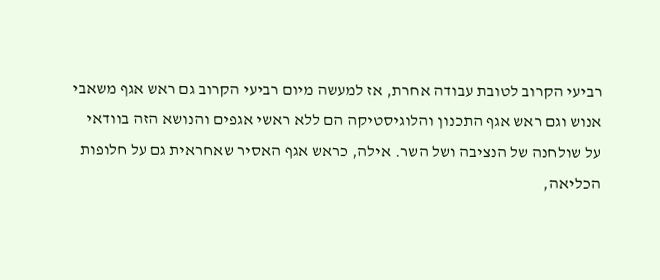רביעי הקרוב לטובת עבודה אחרת, אז למעשה מיום רביעי הקרוב גם ראש אגף משאבי אנוש וגם ראש אגף התכנון והלוגיסטיקה הם ללא ראשי אגפים והנושא הזה בוודאי על שולחנה של הנציבה ושל השר. אילה, כראש אגף האסיר שאחראית גם על חלופות הכליאה,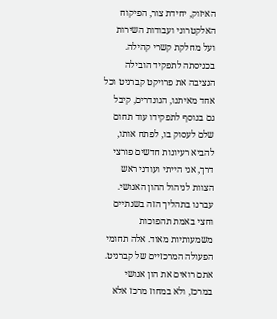האיזוק, יחידת צור, הפיקוח האלקטרוני ועבודות השירות ועל מחלקת קשרי קהילה. בכניסתה לתפקיד הובילה הנציבה את פרויקט קברניט וכל אחד מאיתנו, הגונדרים, קיבל גם בנוסף לתפקידו עוד תחום שלם לעסוק בו, לפתח אותו, להביא רעיונות חדשים פורצי דרך, אני הייתי ועודני ראש הצוות לניהול ההון האנושי. עברנו בתהליך הזה בשנתיים וחצי באמת תהפוכות משמעותיות מאוד. אלה תחומי הפעולה המרכזיים של קברניט. אתם רואים את הון אנושי במרכז, ולא במחוז מרכז אלא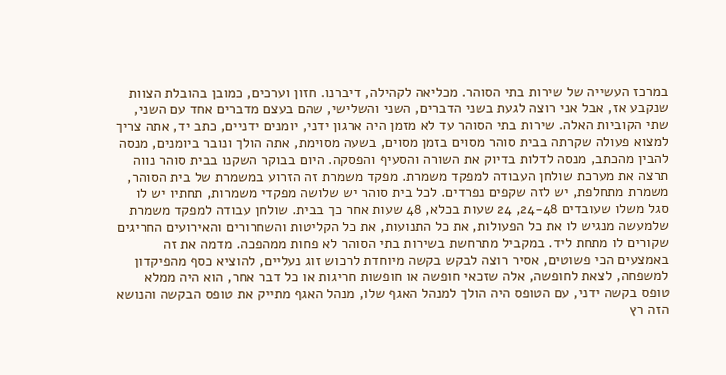במרכז העשייה של שירות בתי הסוהר. מכליאה לקהילה, דיברנו. חזון וערכים, כמובן בהובלת הצוות שנקבע אז, אבל אני רוצה לגעת בשני הדברים, השני והשלישי, שהם בעצם מדברים אחד עם השני, שתי הקוביות האלה. שירות בתי הסוהר עד לא מזמן היה ארגון ידני, יומנים ידניים, כתב יד, אתה צריך למצוא פעולה שקרתה בבית סוהר מסוים בזמן מסוים, בשעה מסוימת, אתה הולך ונובר ביומנים, מנסה להבין מהכתב, מנסה לדלות בדיוק את השורה והסעיף והפסקה. היום בבוקר השקנו בבית סוהר נווה תרצה את מערכת שולחן העבודה למפקד משמרת. מפקד משמרת זה הזרוע במשמרת של בית הסוהר, משמרת מתחלפת, יש לזה שקפים נפרדים. לכל בית סוהר יש שלושה מפקדי משמרות, תחתיו יש לו סגל משלו שעובדים 24-48, 24 שעות בכלא, 48 שעות אחר כך בבית. שולחן עבודה למפקד משמרת שלמעשה מנגיש לו את כל הפעולות, את כל התנועות, את כל הקליטות והשחרורים והאירועים החריגים שקורים לו מתחת ליד. במקביל מתרחשת בשירות בתי הסוהר לא פחות ממהפכה. מדמה את זה באמצעים הכי פשוטים, אסיר רוצה לבקש בקשה מיוחדת לרכוש זוג נעליים, להוציא כסף מהפיקדון למשפחה, לצאת לחופשה, אלה שזכאי חופשה או חופשות חריגות או כל דבר אחר, הוא היה ממלא טופס בקשה ידני, עם הטופס היה הולך למנהל האגף שלו, מנהל האגף מתייק את טופס הבקשה והנושא הזה רץ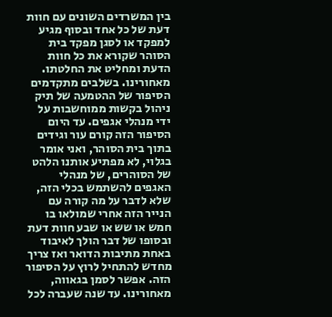בין המשרדים השונים עם חוות דעת של כל אחד ובסוף מגיע למפקד או לסגן מפקד בית הסוהר שקורא את כל חוות הדעת ומחליט את החלטתו. מאחורינו. בשלבים מתקדמים הסיפור של ההטמעה של תיק ניהול בקשות ממוחשבות על ידי מנהלי אגפים. עד היום הסיפור הזה קורם עור וגידים בתוך בית הסוהר, ואני אומר בגלוי, לא מפתיע אותנו הלהט של הסוהרים, של מנהלי האגפים להשתמש בכלי הזה, שלא לדבר על מה קורה עם הנייר הזה אחרי שמולאו בו חמש או שש או שבע חוות דעת ובסופו של דבר הולך לאיבוד באחת מתיבות הדואר ואז צריך מחדש להתחיל לרוץ על הסיפור הזה. אפשר לסמן בגאווה, מאחורינו. עד שנה שעברה לכל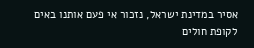אסיר במדינת ישראל, נזכור אי פעם אותנו באים לקופת חולים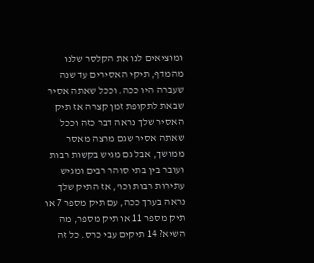ומוציאים לנו את הקלסר שלנו מהמדף, תיקי האסירים עד שנה שעברה היו ככה. וככל שאתה אסיר שבאת לתקופת זמן קצרה אז תיק האסיר שלך נראה דבר כזה וככל שאתה אסיר שגם מרצה מאסר ממושך, אבל גם מגיש בקשות רבות ועובר בין בתי סוהר רבים ומגיש עתירות רבות וכו', אז התיק שלך נראה בערך ככה, עם תיק מספר 7 או תיק מספר 11 או תיק מספר, מה השיא? 14 תיקים עבי כרס. כל זה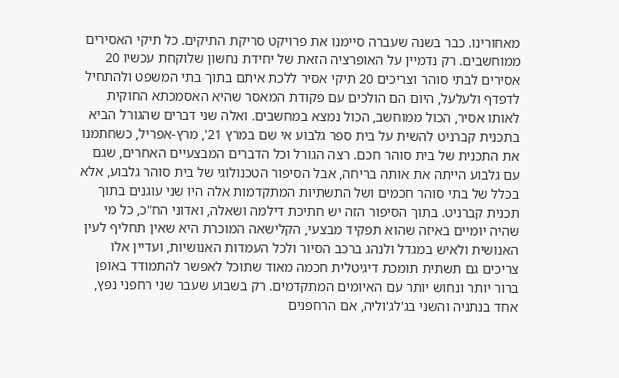מאחורינו. כבר בשנה שעברה סיימנו את פרויקט סריקת התיקים. כל תיקי האסירים ממוחשבים. רק נדמיין על האופרציה הזאת של יחידת נחשון שלוקחת עכשיו 20 אסירים לבתי סוהר וצריכים 20 תיקי אסיר ללכת איתם בתוך בתי המשפט ולהתחיל לדפדף ולעלעל, היום הם הולכים עם פקודת המאסר שהיא האסמכתא החוקית לאותו אסיר, הכול ממוחשב, הכול נמצא במחשבים. ואלה שני דברים שהגורל הביא בתכנית קברניט להשית על בית ספר גלבוע אי שם במרץ 21', מרץ-אפריל, כשחתמנו את התכנית של בית סוהר חכם. רצה הגורל וכל הדברים המבצעיים האחרים, שגם עם גלבוע הייתה את אותה בריחה, אבל הסיפור הטכנולוגי של בית סוהר גלבוע, אלא בכלל של בתי סוהר חכמים ושל התשתיות המתקדמות אלה היו שני עוגנים בתוך תכנית קברניט. בתוך הסיפור הזה יש חתיכת דילמה ושאלה, ואדוני הח"כ, כל מי שהיה יומיים באיזה שהוא תפקיד מבצעי, הקלישאה המוכרת היא שאין תחליף לעין האנושית ולאיש במגדל ולנהג ברכב הסיור ולכל העמדות האנושיות, ועדיין אלו צריכים גם תשתית תומכת דיגיטלית חכמה מאוד שתוכל לאפשר להתמודד באופן ברור יותר ונחוש יותר עם האיומים המתקדמים. רק בשבוע שעבר שני רחפני נפץ, אחד בנתניה והשני בג'לג'וליה, אם הרחפנים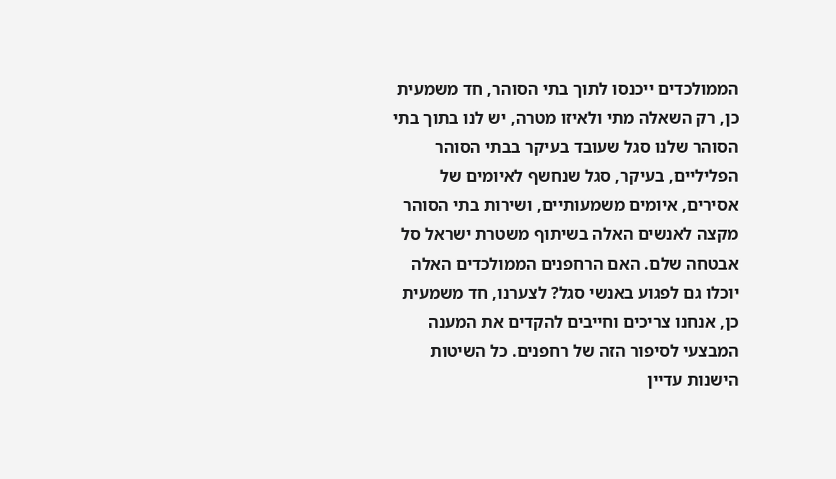הממולכדים ייכנסו לתוך בתי הסוהר, חד משמעית כן, רק השאלה מתי ולאיזו מטרה, יש לנו בתוך בתי הסוהר שלנו סגל שעובד בעיקר בבתי הסוהר הפליליים, בעיקר, סגל שנחשף לאיומים של אסירים, איומים משמעותיים, ושירות בתי הסוהר מקצה לאנשים האלה בשיתוף משטרת ישראל סל אבטחה שלם. האם הרחפנים הממולכדים האלה יוכלו גם לפגוע באנשי סגל? לצערנו, חד משמעית כן, אנחנו צריכים וחייבים להקדים את המענה המבצעי לסיפור הזה של רחפנים. כל השיטות הישנות עדיין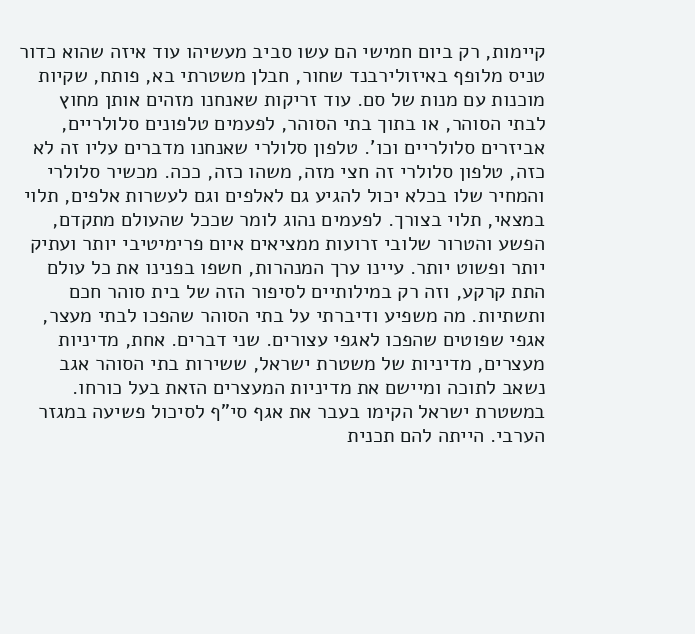קיימות, רק ביום חמישי הם עשו סביב מעשיהו עוד איזה שהוא כדור טניס מלופף באיזולירבנד שחור, חבלן משטרתי בא, פותח, שקיות מוכנות עם מנות של סם. עוד זריקות שאנחנו מזהים אותן מחוץ לבתי הסוהר, או בתוך בתי הסוהר, לפעמים טלפונים סלולריים, אביזרים סלולריים וכו'. טלפון סלולרי שאנחנו מדברים עליו זה לא כזה, טלפון סלולרי זה חצי מזה, משהו כזה, ככה. מכשיר סלולרי והמחיר שלו בכלא יכול להגיע גם לאלפים וגם לעשרות אלפים, תלוי במצאי, תלוי בצורך. לפעמים נהוג לומר שככל שהעולם מתקדם, הפשע והטרור שלובי זרועות ממציאים איום פרימיטיבי יותר ועתיק יותר ופשוט יותר. עיינו ערך המנהרות, חשפו בפנינו את כל עולם התת קרקע, וזה רק במילותיים לסיפור הזה של בית סוהר חכם ותשתיות. מה משפיע ודיברתי על בתי הסוהר שהפכו לבתי מעצר, אגפי שפוטים שהפכו לאגפי עצורים. שני דברים. אחת, מדיניות מעצרים, מדיניות של משטרת ישראל, ששירות בתי הסוהר אגב נשאב לתוכה ומיישם את מדיניות המעצרים הזאת בעל כורחו. במשטרת ישראל הקימו בעבר את אגף סי"ף לסיכול פשיעה במגזר הערבי. הייתה להם תכנית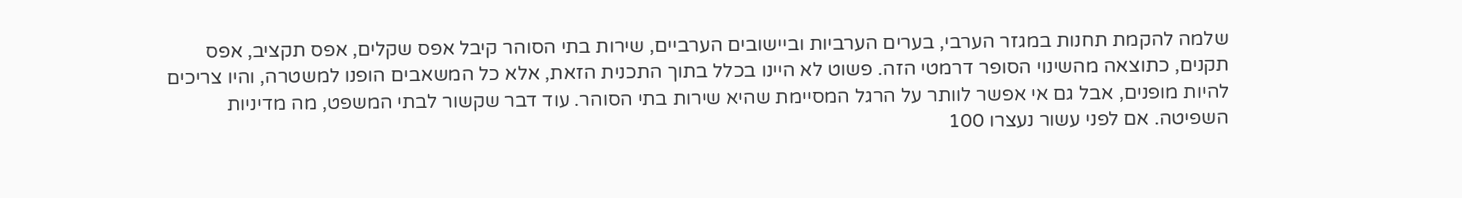שלמה להקמת תחנות במגזר הערבי, בערים הערביות וביישובים הערביים, שירות בתי הסוהר קיבל אפס שקלים, אפס תקציב, אפס תקנים, כתוצאה מהשינוי הסופר דרמטי הזה. פשוט לא היינו בכלל בתוך התכנית הזאת, אלא כל המשאבים הופנו למשטרה, והיו צריכים להיות מופנים, אבל גם אי אפשר לוותר על הרגל המסיימת שהיא שירות בתי הסוהר. עוד דבר שקשור לבתי המשפט, מה מדיניות השפיטה. אם לפני עשור נעצרו 100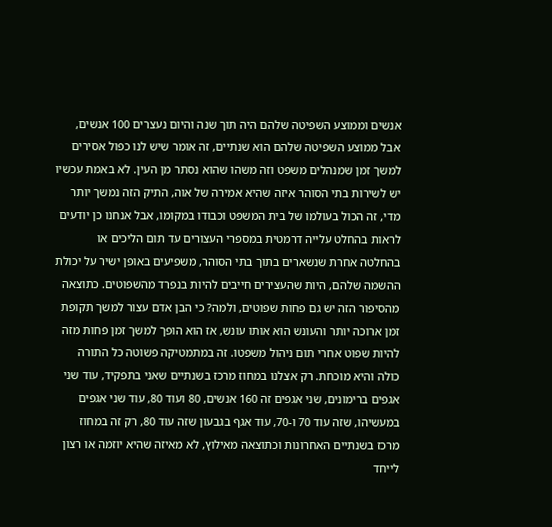אנשים וממוצע השפיטה שלהם היה תוך שנה והיום נעצרים 100 אנשים, אבל ממוצע השפיטה שלהם הוא שנתיים, זה אומר שיש לנו כפול אסירים למשך זמן שמנהלים משפט וזה משהו שהוא נסתר מן העין. לא באמת עכשיו יש לשירות בתי הסוהר איזה שהיא אמירה של אוה, התיק הזה נמשך יותר מדי, זה הכול בעולמו של בית המשפט וכבודו במקומו, אבל אנחנו כן יודעים לראות בהחלט עלייה דרמטית במספרי העצורים עד תום הליכים או בהחלטה אחרת שנשארים בתוך בתי הסוהר, משפיעים באופן ישיר על יכולת ההשמה שלהם, היות שהעצירים חייבים להיות בנפרד מהשפוטים. כתוצאה מהסיפור הזה יש גם פחות שפוטים, ולמה? כי הבן אדם עצור למשך תקופת זמן ארוכה יותר והעונש הוא אותו עונש, אז הוא הופך למשך זמן פחות מזה להיות שפוט אחרי תום ניהול משפטו. זה במתמטיקה פשוטה כל התורה כולה והיא מוכחת. רק אצלנו במחוז מרכז בשנתיים שאני בתפקיד, עוד שני אגפים ברימונים, שני אגפים זה 160 אנשים, 80 ועוד 80, עוד שני אגפים במעשיהו, שזה עוד 70 ו-70, עוד אגף בגבעון שזה עוד 80, רק זה במחוז מרכז בשנתיים האחרונות וכתוצאה מאילוץ, לא מאיזה שהיא יוזמה או רצון לייחד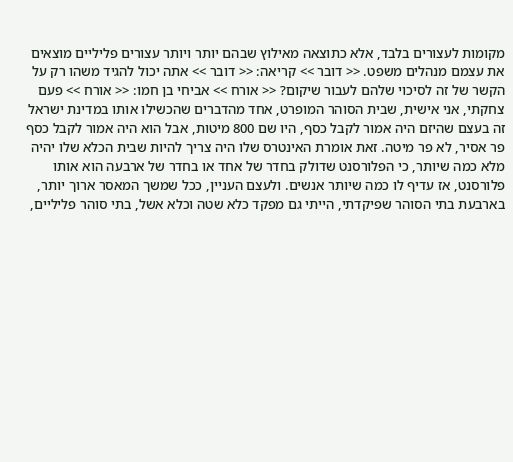מקומות לעצורים בלבד, אלא כתוצאה מאילוץ שבהם יותר ויותר עצורים פליליים מוצאים את עצמם מנהלים משפט. << דובר >> קריאה: << דובר >> אתה יכול להגיד משהו רק על הקשר של זה לסיכוי שלהם לעבור שיקום? << אורח >> אביחי בן חמו: << אורח >> פעם צחקתי, אני אישית, שבית הסוהר המופרט, אחד מהדברים שהכשילו אותו במדינת ישראל זה בעצם שהיזם היה אמור לקבל כסף, היו שם 800 מיטות, אבל הוא היה אמור לקבל כסף פר אסיר, לא פר מיטה. זאת אומרת האינטרס שלו היה צריך להיות שבית הכלא שלו יהיה מלא כמה שיותר, כי הפלורסנט שדולק בחדר של אחד או בחדר של ארבעה הוא אותו פלורסנט, אז עדיף לו כמה שיותר אנשים. ולעצם העניין, ככל שמשך המאסר ארוך יותר, בארבעת בתי הסוהר שפיקדתי, הייתי גם מפקד כלא שטה וכלא אשל, בתי סוהר פליליים,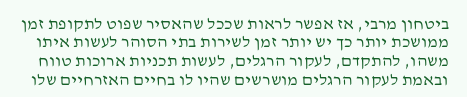ביטחון מרבי, אז אפשר לראות שככל שהאסיר שפוט לתקופת זמן ממושכת יותר כך יש יותר זמן לשירות בתי הסוהר לעשות איתו משהו, להתקדם, לעקור הרגלים, לעשות תכניות ארוכות טווח ובאמת לעקור הרגלים מושרשים שהיו לו בחיים האזרחיים שלו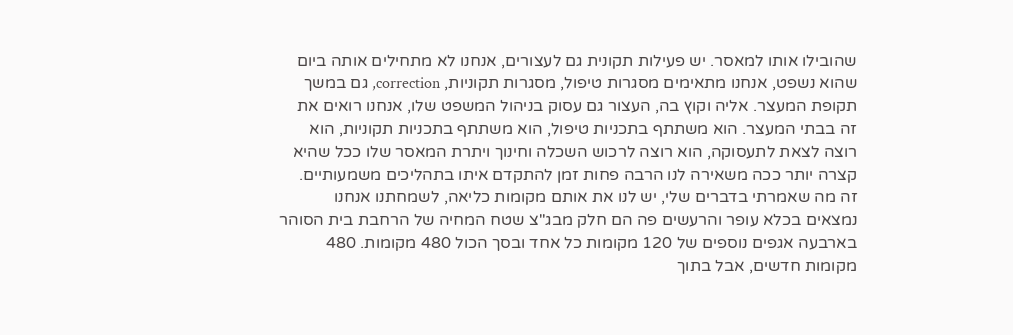שהובילו אותו למאסר. יש פעילות תקונית גם לעצורים, אנחנו לא מתחילים אותה ביום שהוא נשפט, אנחנו מתאימים מסגרות טיפול, מסגרות תקוניות, correction, גם במשך תקופת המעצר. אליה וקוץ בה, העצור גם עסוק בניהול המשפט שלו, אנחנו רואים את זה בבתי המעצר. הוא משתתף בתכניות טיפול, הוא משתתף בתכניות תקוניות, הוא רוצה לצאת לתעסוקה, הוא רוצה לרכוש השכלה וחינוך ויתרת המאסר שלו ככל שהיא קצרה יותר ככה משאירה לנו הרבה פחות זמן להתקדם איתו בתהליכים משמעותיים. זה מה שאמרתי בדברים שלי, יש לנו את אותם מקומות כליאה, לשמחתנו אנחנו נמצאים בכלא עופר והרעשים פה הם חלק מבג"צ שטח המחיה של הרחבת בית הסוהר בארבעה אגפים נוספים של 120 מקומות כל אחד ובסך הכול 480 מקומות. 480 מקומות חדשים, אבל בתוך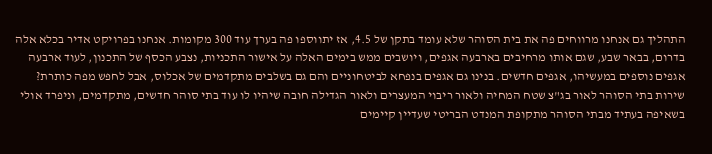התהליך גם אנחנו מרווחים פה את בית הסוהר שלא עומד בתקן של 4.5, אז יתווספו פה בערך עוד 300 מקומות. אנחנו בפרויקט אדיר בכלא אלה בדרום, בבאר שבע, שגם אותו מרחיבים בארבעה אגפים, ויושבים ממש בימים האלה על אישור התכניות, נצבע הכסף של התכנון, לעוד ארבעה אגפים נוספים במעשיהו, אגפים חדשים. בנינו גם אגפים בנפחא לביטחוניים והם גם בשלבים מתקדמים של אכלוס, אבל לחפש מפה כותרת? שירות בתי הסוהר לאור בג"צ שטח המחיה ולאור ריבוי המעצרים ולאור הגדילה חובה שיהיו לו עוד בתי סוהר חדשים, מתקדמים, וניפרד אולי בשאיפה בעתיד מבתי הסוהר מתקופת המנדט הבריטי שעדיין קיימים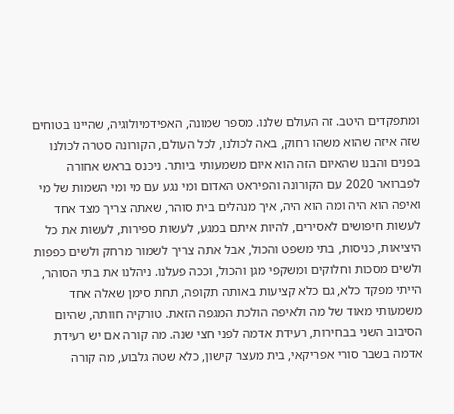ומתפקדים היטב. זה העולם שלנו. מספר שמונה, האפידמיולוגיה, שהיינו בטוחים שזה איזה שהוא משהו רחוק, באה לכולנו, לכל העולם, הקורונה סטרה לכולנו בפנים והבנו שהאיום הזה הוא איום משמעותי ביותר. ניכנס בראש אחורה לפברואר 2020 עם הקורונה והפיראט האדום ומי נגע עם מי ומי השמות של מי ואיפה הוא היה ומה הוא היה, איך מנהלים בית סוהר, שאתה צריך מצד אחד לעשות חיפושים לאסירים, להיות איתם במגע, לעשות ספירות, לעשות את כל היציאות, כניסות, בתי משפט והכול, אבל אתה צריך לשמור מרחק ולשים כפפות ולשים מסכות וחלוקים ומשקפי מגן והכול, וככה פעלנו. ניהלנו את בתי הסוהר, הייתי מפקד כלא, גם כלא קציעות באותה תקופה, תחת סימן שאלה אחד משמעותי מאוד של מה ולאיפה הולכת המגפה הזאת. טורקיה חוותה, שהיום הסיבוב השני בבחירות, רעידת אדמה לפני חצי שנה. מה קורה אם יש רעידת אדמה בשבר סורי אפריקאי, בית מעצר קישון, כלא שטה גלבוע, מה קורה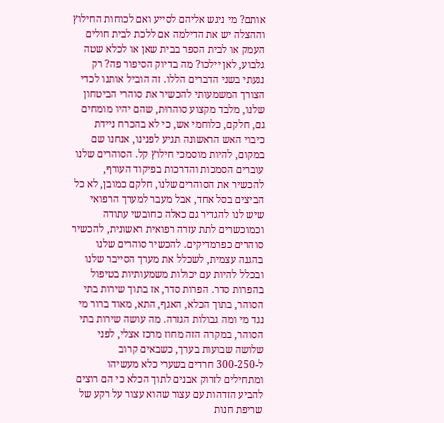אותם? מי ניגש אליהם לסייע ואם לכוחות החילוץ וההצלה יש את הדילמה אם ללכת לבית חולים העמק או לבית הספר בבית שאן או לכלא שטה גלבוע, לאן יילכו? מה בדיוק הסיפור פה? רק נגעתי בשני הדברים הללו. זה הוביל אותנו לכדי הצורך המשמעותי להכשיר את סוהרי הביטחון שלנו, מלבד מקצוע סוהרוּת, שהם יהיו מומחים גם, חלקם, כלוחמי אש, כי לא בהכרח ניידת כיבוי האש הראשונה תגיע לפנינו, אנחנו שם במקום, להיות מוסמכי חילוץ קל. הסוהרים שלנו עוברים הסמכות והדרכות בפיקוד העורף, להכשיר את הסוהרים שלנו, חלקם כמובן, לא כל הביצים בסל אחד, אבל מעבר למערך הרפואי שיש לנו להגדיר גם כאלה כחובשי עתודה וכמוכשרים לתת עזרה רפואית ראשונית, להכשיר סוהרים כפרמדיקים. להכשיר סוהרים שלנו בהגנה עצמית, לשכלל את מערך הסייבר שלנו ובכלל להיות עם יכולות משמעותיות בטיפול בהפרות סדר. הפרות סדר, אז בתוך שירות בתי הסוהר, בתוך הכלא, האגף, התא, מאוד ברור מי נגד מי ומה גבולות הגזרה. מה עושה שירות בתי הסוהר, במקרה הזה מחוז מרכז אצלי, לפני שלושה שבועות בערך, כשבאים קרוב ל-300-250 חרדים בשערי כלא מעשיהו ומתחילים לזרוק אבנים לתוך הכלא כי הם רוצים להביע הזדהות עם עצור שהוא עצור על רקע של שריפת חנות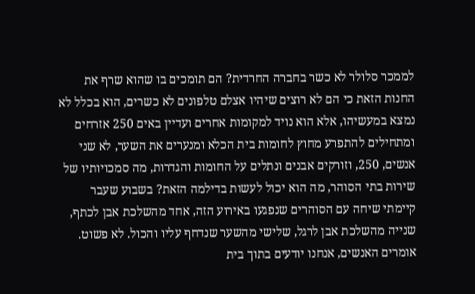לממכר סלולר לא כשר בחברה החרדית? הם תומכים בו שהוא שרף את החנות הזאת כי הם לא רוצים שיהיו אצלם טלפונים לא כשרים, הוא בכלל לא נמצא במעשיהו, אלא הוא נויד למקומות אחרים ועדיין באים 250 אזרחים ומתחילים להתפרע מחוץ לחומות בית הכלא ומנערים את השער, לא שני אנשים, 250, וזורקים אבנים ונתלים על החומות והגדרות, מה סמכויותיו של שירות בתי הסוהר, מה הוא יכול לעשות בדילמה הזאת? בשבוע שעבר קיימתי שיחה עם הסוהרים שנפגעו באירוע הזה, אחד מהשלכת אבן לכתף, שנייה מהשלכת אבן לרגל, שלישי מהשער שנדחף עליו והכול. לא פשוט. אומרים האנשים, אנחנו יודעים בתוך בית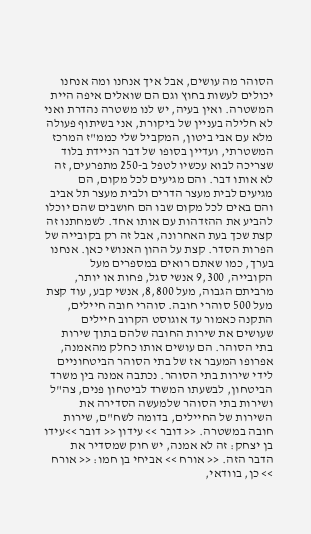הסוהר מה עושים, אבל איך אנחנו ומה אנחנו יכולים לעשות בחוץ וגם הם שואלים איפה היית המשטרה. ואין בעיה, יש לנו משטרה נהדרת ואני לא חלילה בעניין של ביקורת, אני בשיתוף פעולה מלא עם אבי ביטון, המקביל שלי כממ"ז המרכז המשטרתי, ועדיין בסופו של דבר הניידת בלוד שצריכה לבוא עכשיו לטפל ב-250 מתפרעים, זה לא אותו דבר. והם מגיעים לכל מקום, הם מגיעים לבית מעצר הדרים ולבית מעצר תל אביב והם באים לכל מקום שבו הם חושבים שהם יוכלו להביע את ההזדהות עם אותו אחד. לשמחתנו זה קצת שכך בעת האחרונה, אבל זה רק בקובייה של הפרות הסדר. קצת על ההון האנושי כאן. אנחנו בערך, כמו שאתם רואים במספרים מעל הקובייה, 9,300 אנשי סגל, פחות או יותר, מרביתם הגבוה, מעל 8,800, אנשי קבע, עוד קצת מעל 500 סוהרי חובה. סוהרי חובה חיילים, התקנה כאמור עד אוגוסט הקרוב חיילים שעושים את שירות החובה שלהם בתוך שירות בתי הסוהר. הם עושים אותו כחלק מהאמנה, אפרופו המעבר אז של בתי הסוהר הביטחוניים לידי שירות בתי הסוהר. נכתבה אמנה בין משרד הביטחון, לבשעתו המשרד לביטחון פנים, צה"ל ושירות בתי הסוהר שלמעשה הסדירה את השירות של החיילים, בדומה לשח"ם, שירות חובה במשטרה. << דובר >> עידון << דובר >>עידו בן יצחק: זה לא אמנה, יש חוק שמסדיר את הדבר הזה. << אורח >> אביחי בן חמו: << אורח >> כן, בוודאי,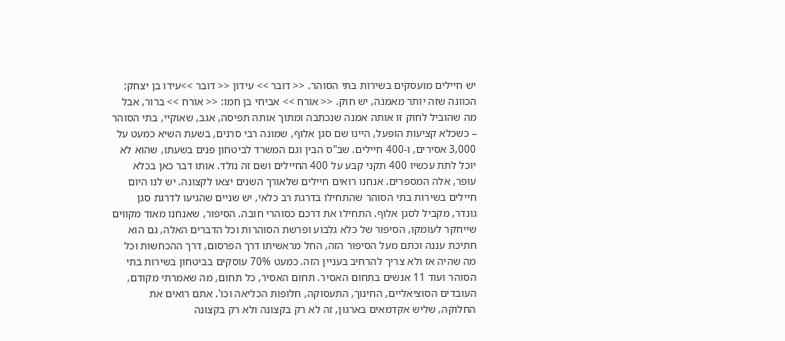יש חיילים מועסקים בשירות בתי הסוהר. << דובר >> עידון << דובר >>עידו בן יצחק: הכוונה שזה יותר מאמנה, יש חוק. << אורח >> אביחי בן חמו: << אורח >> ברור, אבל מה שהוביל לחוק זו אותה אמנה שנכתבה ומתוך אותה תפיסה, אגב, שאוקיי, בתי הסוהר – כשכלא קציעות הופעל, היינו שם סגן אלוף, שמונה רבי סרנים, בשעת השיא כמעט על 3,000 אסירים, ו-400 חיילים. שב"ס הבין וגם המשרד לביטחון פנים בשעתו, שהוא לא יוכל לתת עכשיו 400 תקני קבע על 400 החיילים ושם זה נולד. אותו דבר כאן בכלא עופר, אלה המספרים. אנחנו רואים חיילים שלאורך השנים יצאו לקצונה. יש לנו היום חיילים בשירות בתי הסוהר שהתחילו בדרגת רב כלאי, יש שניים שהגיעו לדרגת סגן גונדר, מקביל לסגן אלוף. התחילו את דרכם כסוהרי חובה. הסיפור, שאנחנו מאוד מקווים שייחקר לעומקו, הסיפור של כלא גלבוע ופרשת הסוהרות וכל הדברים האלה, גם הוא חתיכת עננה וכתם מעל הסיפור הזה, החל מראשיתו דרך הפרסום, דרך ההכחשות וכל מה שהיה אז ולא צריך להרחיב בעניין הזה. כמעט 70% עוסקים בביטחון בשירות בתי הסוהר ועוד 11 אנשים בתחום האסיר. תחום האסיר, כל תחום, מה שאמרתי מקודם, העובדים הסוציאליים, החינוך, התעסוקה, חלופות הכליאה וכו'. אתם רואים את החלוקה, שליש אקדמאים בארגון, זה לא רק בקצונה ולא רק בקצונה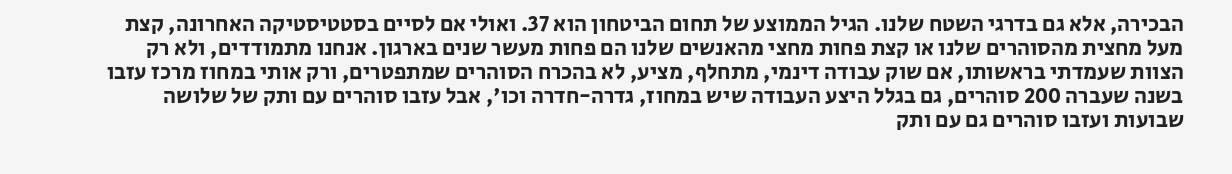הבכירה, אלא גם בדרגי השטח שלנו. הגיל הממוצע של תחום הביטחון הוא 37. ואולי אם לסיים בסטטיסטיקה האחרונה, קצת מעל מחצית מהסוהרים שלנו או קצת פחות מחצי מהאנשים שלנו הם פחות מעשר שנים בארגון. אנחנו מתמודדים, ולא רק הצוות שעמדתי בראשותו, אם שוק עבודה דינמי, מתחלף, מציע, לא בהכרח הסוהרים שמתפטרים, ורק אותי במחוז מרכז עזבו בשנה שעברה 200 סוהרים, גם בגלל היצע העבודה שיש במחוז, גדרה-חדרה וכו', אבל עזבו סוהרים עם ותק של שלושה שבועות ועזבו סוהרים גם עם ותק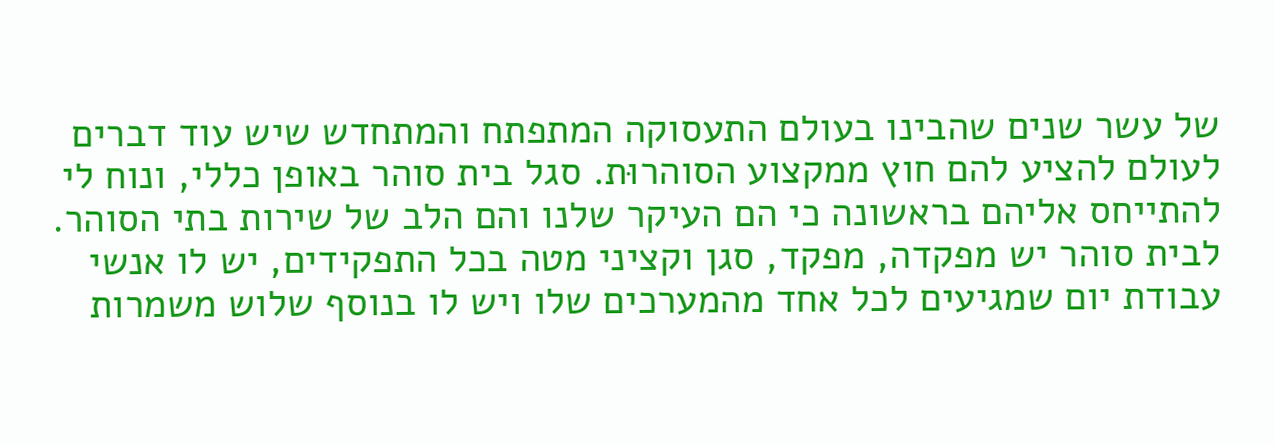של עשר שנים שהבינו בעולם התעסוקה המתפתח והמתחדש שיש עוד דברים לעולם להציע להם חוץ ממקצוע הסוהרוּת. סגל בית סוהר באופן כללי, ונוח לי להתייחס אליהם בראשונה כי הם העיקר שלנו והם הלב של שירות בתי הסוהר. לבית סוהר יש מפקדה, מפקד, סגן וקציני מטה בכל התפקידים, יש לו אנשי עבודת יום שמגיעים לכל אחד מהמערכים שלו ויש לו בנוסף שלוש משמרות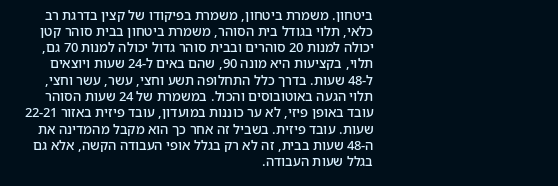ביטחון. משמרת ביטחון, משמרת בפיקודו של קצין בדרגת רב כלאי, תלוי בגודל בית הסוהר, משמרת ביטחון בבית סוהר קטן יכולה למנות 20 סוהרים ובבית סוהר גדול יכולה למנות 70 גם, תלוי, בקציעות היא מונה 90, שהם באים ל-24 שעות ויוצאים ל-48 שעות. בדרך כלל התחלופה תשע וחצי, עשר, עשר וחצי, תלוי הגעה באוטובוסים והכול. במשמרת של 24 שעות הסוהר עובד באופן פיזי, לא ער כוננות במועדון, עובד פיזית באזור 22-21 שעות. עובד פיזית. בשביל זה אחר כך הוא מקבל מהמדינה את ה-48 שעות בבית, זה לא רק בגלל אופי העבודה הקשה, אלא גם בגלל שעות העבודה.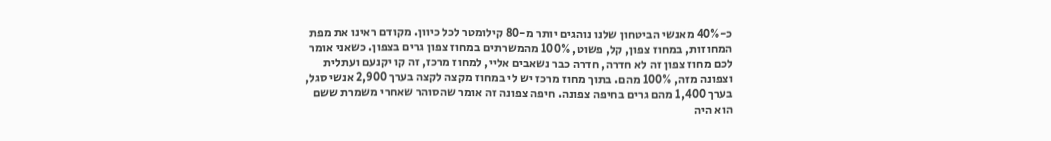כ-40% מאנשי הביטחון שלנו נוהגים יותר מ-80 קילומטר לכל כיוון. מקודם ראינו את מפת המחוזות, במחוז צפון, קל, פשוט, 100% מהמשרתים במחוז צפון גרים בצפון. כשאני אומר לכם מחוז צפון זה לא חדרה, חדרה כבר נשאבים אליי, למחוז מרכז, זה קו יקנעם ועתלית וצפונה מזה, 100% מהם. בתוך מחוז מרכז יש לי במחוז מקצה לקצה בערך 2,900 אנשי סגל, בערך 1,400 מהם גרים בחיפה צפונה. חיפה צפונה זה אומר שהסוהר שאחרי משמרת ששם הוא היה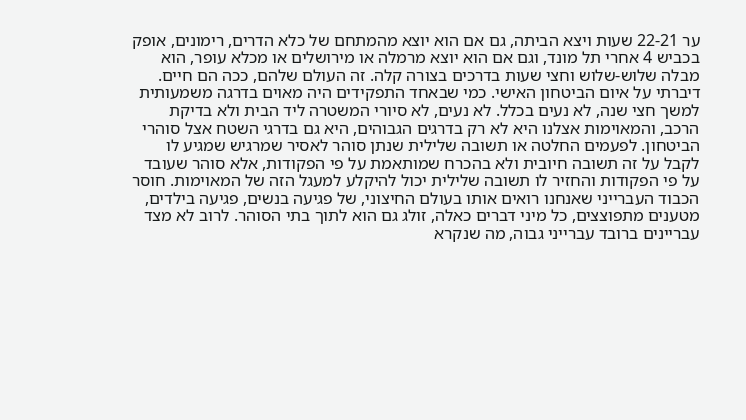ער 22-21 שעות ויצא הביתה, גם אם הוא יוצא מהמתחם של כלא הדרים, רימונים, אופק בכביש 4 אחרי תל מונד, וגם אם הוא יוצא מרמלה או מירושלים או מכלא עופר, הוא מבלה שלוש-שלוש וחצי שעות בדרכים בצורה קלה. זה העולם שלהם, ככה הם חיים. דיברתי על איום הביטחון האישי. כמי שבאחד התפקידים היה מאוים בדרגה משמעותית למשך חצי שנה, לא נעים בכלל. לא נעים, לא סיורי המשטרה ליד הבית ולא בדיקת הרכב, והמאוימות אצלנו היא לא רק בדרגים הגבוהים, היא גם בדרגי השטח אצל סוהרי הביטחון. לפעמים החלטה או תשובה שלילית שנתן סוהר לאסיר שמרגיש שמגיע לו לקבל על זה תשובה חיובית ולא בהכרח שמותאמת על פי הפקודות, אלא סוהר שעובד על פי הפקודות והחזיר לו תשובה שלילית יכול להיקלע למעגל הזה של המאוימות. חוסר הכבוד העברייני שאנחנו רואים אותו בעולם החיצוני, של פגיעה בנשים, פגיעה בילדים, מטענים מתפוצצים, כל מיני דברים כאלה, זולג גם הוא לתוך בתי הסוהר. לרוב לא מצד עבריינים ברובד עברייני גבוה, מה שנקרא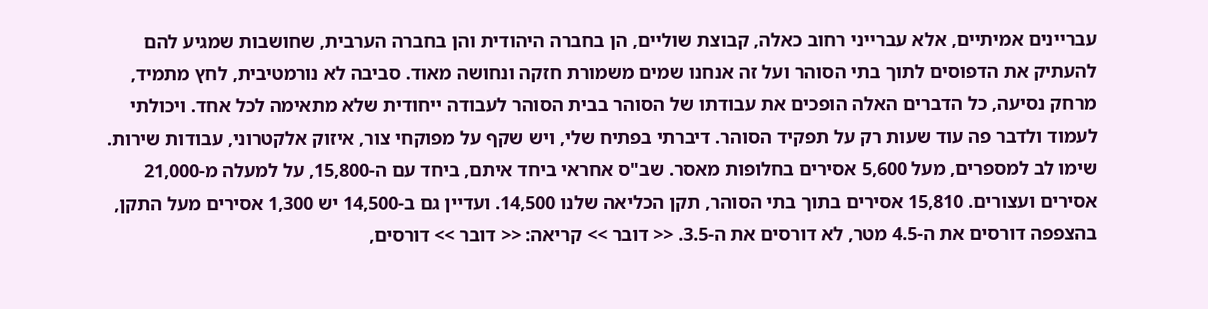עבריינים אמיתיים, אלא עברייני רחוב כאלה, קבוצת שוליים, הן בחברה היהודית והן בחברה הערבית, שחושבות שמגיע להם להעתיק את הדפוסים לתוך בתי הסוהר ועל זה אנחנו שמים משמורת חזקה ונחושה מאוד. סביבה לא נורמטיבית, לחץ מתמיד, מרחק נסיעה, כל הדברים האלה הופכים את עבודתו של הסוהר בבית הסוהר לעבודה ייחודית שלא מתאימה לכל אחד. ויכולתי לעמוד ולדבר פה עוד שעות רק על תפקיד הסוהר. דיברתי בפתיח שלי, ויש שקף על מפוקחי צור, איזוק אלקטרוני, עבודות שירות. שימו לב למספרים, מעל 5,600 אסירים בחלופות מאסר. שב"ס אחראי ביחד איתם, ביחד עם ה-15,800, על למעלה מ-21,000 אסירים ועצורים. 15,810 אסירים בתוך בתי הסוהר, תקן הכליאה שלנו 14,500. ועדיין גם ב-14,500 יש 1,300 אסירים מעל התקן, בהצפפה דורסים את ה-4.5 מטר, לא דורסים את ה-3.5. << דובר >> קריאה: << דובר >> דורסים,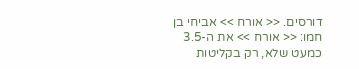דורסים. << אורח >> אביחי בן חמו: << אורח >> את ה-3.5 כמעט שלא, רק בקליטות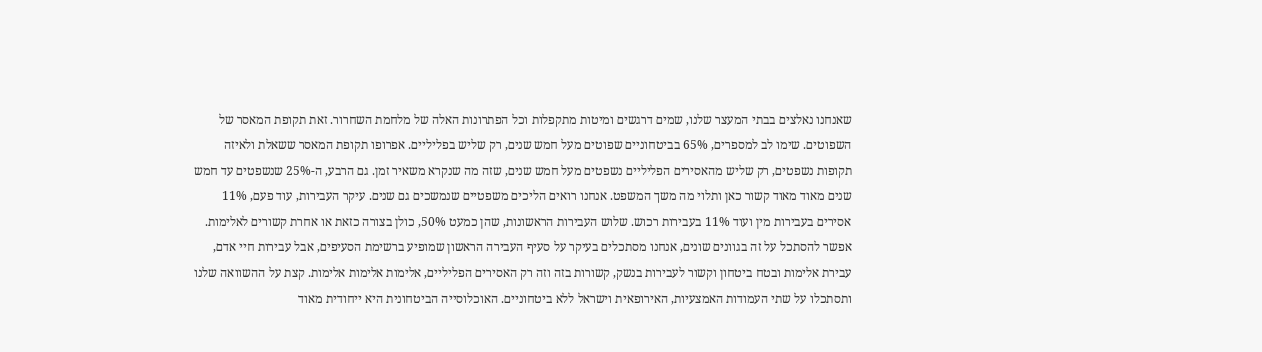שאנחנו נאלצים בבתי המעצר שלנו, שמים דרגשים ומיטות מתקפלות וכל הפתרונות האלה של מלחמת השחרור. זאת תקופת המאסר של השפוטים. שימו לב למספרים, 65% בביטחוניים שפוטים מעל חמש שנים, רק שליש בפליליים. אפרופו תקופת המאסר ששאלת ולאיזה תקופות נשפטים, רק שליש מהאסירים הפליליים נשפטים מעל חמש שנים, שזה מה שנקרא משאיר זמן. גם הרבע, ה-25% שנשפטים עד חמש שנים מאוד מאוד קשור כאן ותלוי מה משך המשפט. אנחנו רואים הליכים משפטיים שנמשכים גם שנים. עיקר העבירות, עוד פעם, 11% אסירים בעבירות מין ועוד 11% בעבירות רכוש. שלוש העבירות הראשונות, שהן כמעט 50%, כולן בצורה כזאת או אחרת קשורים לאלימות. אפשר להסתכל על זה בגוונים שונים, אנחנו מסתכלים בעיקר על סעיף העבירה הראשון שמופיע ברשימת הסעיפים, אבל עבירות חיי אדם, עבירת אלימות ובטח ביטחון וקשור לעבירות בנשק, קשורות בזה וזה רק האסירים הפליליים, אלימות אלימות אלימות. קצת על ההשוואה שלנו ותסתכלו על שתי העמודות האמצעיות, האירופאית וישראל ללא ביטחוניים. האוכלוסייה הביטחונית היא ייחודית מאוד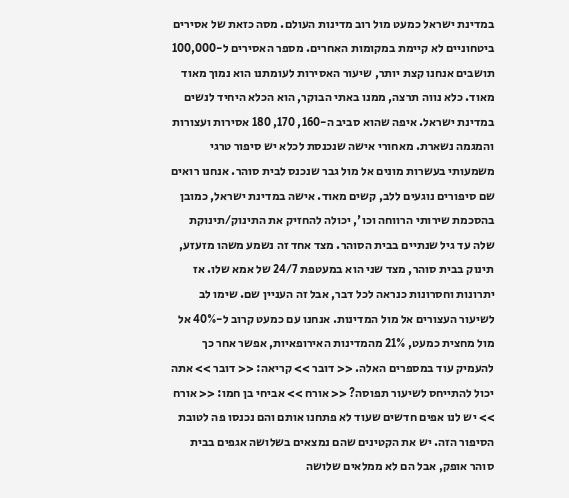במדינת ישראל כמעט מול רוב מדינות העולם. מסה כזאת של אסירים ביטחוניים לא קיימת במקומות האחרים. מספר האסירים ל-100,000 תושבים אנחנו קצת יותר, שיעור האסירות לעומתנו הוא נמוך מאוד מאוד. כלא נווה תרצה, ממנו באתי הבוקר, הוא הכלא היחיד לנשים במדינת ישראל. איפה שהוא סביב ה-160, 170, 180 אסירות ועצורות והמגמה נשארת. מאחורי אישה שנכנסת לכלא יש סיפור טרגי משמעותי בעשרות מונים אל מול גבר שנכנס לבית סוהר. אנחנו רואים שם סיפורים נוגעים ללב, קשים מאוד. אישה במדינת ישראל, כמובן בהסכמת שירותי הרווחה וכו', יכולה להחזיק את התינוק/תינוקת שלה עד גיל שנתיים בבית הסוהר. מצד אחד זה נשמע משהו מזעזע, תינוק בבית סוהר, מצד שני הוא במעטפת 24/7 של אמא שלו. אז יתרונות וחסרונות כנראה לכל דבר, אבל זה העניין שם. שימו לב לשיעור העצורים אל מול המדינות. אנחנו עם כמעט קרוב ל-40% אל מול מחצית כמעט, 21% מהמדינות האירופאיות, אפשר אחר כך להעמיק עוד במספרים האלה. << דובר >> קריאה: << דובר >> אתה יכול להתייחס לשיעור תפוסה? << אורח >> אביחי בן חמו: << אורח >> יש לנו אפים חדשים שעוד לא פתחנו אותם והם נכנסו פה לטובת הסיפור הזה. יש את הקטינים שהם נמצאים בשלושה אגפים בבית סוהר אופק, אבל הם לא ממלאים שלושה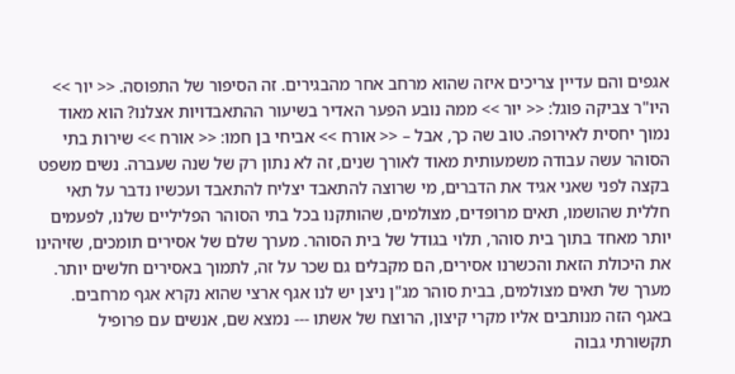אגפים והם עדיין צריכים איזה שהוא מרחב אחר מהבגירים. זה הסיפור של התפוסה. << יור >> היו"ר צביקה פוגל: << יור >> ממה נובע הפער האדיר בשיעור ההתאבדויות אצלנו? הוא מאוד נמוך יחסית לאירופה. טוב שה כך, אבל – << אורח >> אביחי בן חמו: << אורח >> שירות בתי הסוהר עשה עבודה משמעותית מאוד לאורך שנים, זה לא נתון רק של שנה שעברה. נשים משפט בקצה לפני שאני אגיד את הדברים, מי שרוצה להתאבד יצליח להתאבד ועכשיו נדבר על תאי חללית שהושמו, תאים מרופדים, מצולמים, שהותקנו בכל בתי הסוהר הפליליים שלנו, לפעמים יותר מאחד בתוך בית סוהר, תלוי בגודל של בית הסוהר. מערך שלם של אסירים תומכים, שזיהינו את היכולת הזאת והכשרנו אסירים, הם מקבלים גם שכר על זה, לתמוך באסירים חלשים יותר. מערך של תאים מצולמים, בבית סוהר מג"ן ניצן יש לנו אגף ארצי שהוא נקרא אגף מרחבים. באגף הזה מנותבים אליו מקרי קיצון, הרוצח של אשתו --- נמצא שם, אנשים עם פרופיל תקשורתי גבוה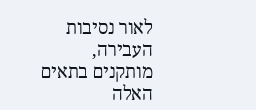לאור נסיבות העבירה, מותקנים בתאים האלה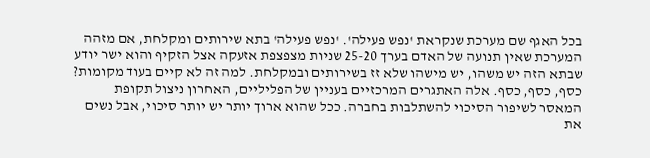בכל האגף שם מערכת שנקראת 'נפש פעילה'. 'נפש פעילה' בתא שירותים ומקלחת, אם מזהה המערכת שאין תנועה של האדם בערך 25-20 שניות מצפצפת אזעקה אצל הזקיף והוא ישר יודע שבתא הזה יש משהו, יש מישהו שלא זז בשירותים ובמקלחת. למה זה לא קיים בעוד מקומות? כסף, כסף, כסף. אלה האתגרים המרכזיים בעניין של הפליליים, האחרון ניצול תקופת המאסר לשיפור הסיכוי להשתלבות בחברה. ככל שהוא ארוך יותר יש יותר סיכוי, אבל נשים את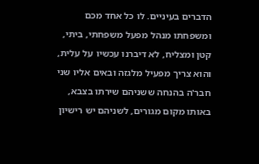הדברים בעיניים. לו כל אחד מכם ומשפחתו מנהל מפעל משפחתי, ביתי, קטן ומצליח, לא דיברנו עכשיו על עלית, והוא צריך מפעיל מלגזה ובאים אליו שני חבר'ה בהנחה ששניהם שירתו בצבא, באותו מקום מגורים, לשניהם יש רישיון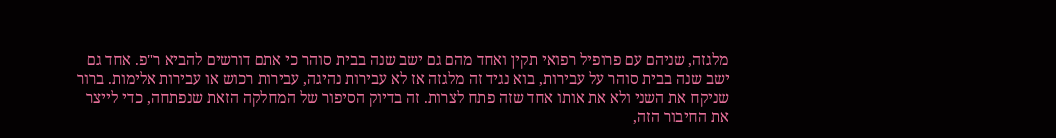מלגזה, שניהם עם פרופיל רפואי תקין ואחד מהם גם ישב שנה בבית סוהר כי אתם דורשים להביא ר"פ. אחד גם ישב שנה בבית סוהר על עבירות, בוא נגיד זה מלגזה אז לא עבירות נהיגה, עבירות רכוש או עבירות אלימות. ברור שניקח את השני ולא את אותו אחד שזה פתח לצרות. זה בדיוק הסיפור של המחלקה הזאת שנפתחה, כדי לייצר את החיבור הזה,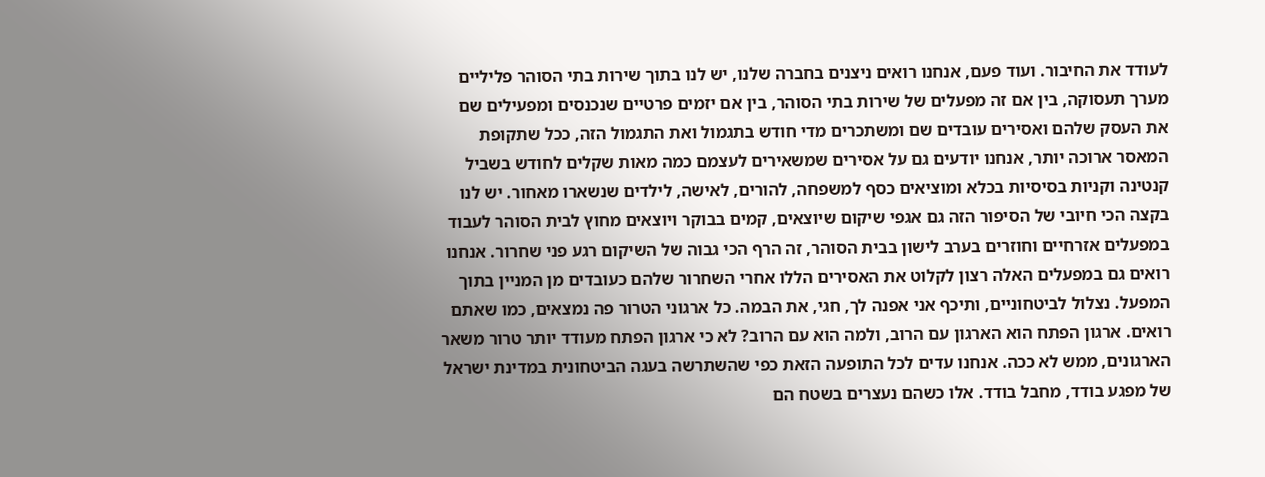לעודד את החיבור. ועוד פעם, אנחנו רואים ניצנים בחברה שלנו, יש לנו בתוך שירות בתי הסוהר פליליים מערך תעסוקה, בין אם זה מפעלים של שירות בתי הסוהר, בין אם יזמים פרטיים שנכנסים ומפעילים שם את העסק שלהם ואסירים עובדים שם ומשתכרים מדי חודש בתגמול ואת התגמול הזה, ככל שתקופת המאסר ארוכה יותר, אנחנו יודעים גם על אסירים שמשאירים לעצמם כמה מאות שקלים לחודש בשביל קנטינה וקניות בסיסיות בכלא ומוציאים כסף למשפחה, להורים, לאישה, לילדים שנשארו מאחור. יש לנו בקצה הכי חיובי של הסיפור הזה גם אגפי שיקום שיוצאים, קמים בבוקר ויוצאים מחוץ לבית הסוהר לעבוד במפעלים אזרחיים וחוזרים בערב לישון בבית הסוהר, זה הרף הכי גבוה של השיקום רגע פני שחרור. אנחנו רואים גם במפעלים האלה רצון לקלוט את האסירים הללו אחרי השחרור שלהם כעובדים מן המניין בתוך המפעל. נצלול לביטחוניים, ותיכף אני אפנה לך, חגי, את הבמה. כל ארגוני הטרור פה נמצאים, כמו שאתם רואים. ארגון הפתח הוא הארגון עם הרוב, ולמה הוא עם הרוב? לא כי ארגון הפתח מעודד יותר טרור משאר הארגונים, ממש לא ככה. אנחנו עדים לכל התופעה הזאת כפי שהשתרשה בעגה הביטחונית במדינת ישראל של מפגע בודד, מחבל בודד. אלו כשהם נעצרים בשטח הם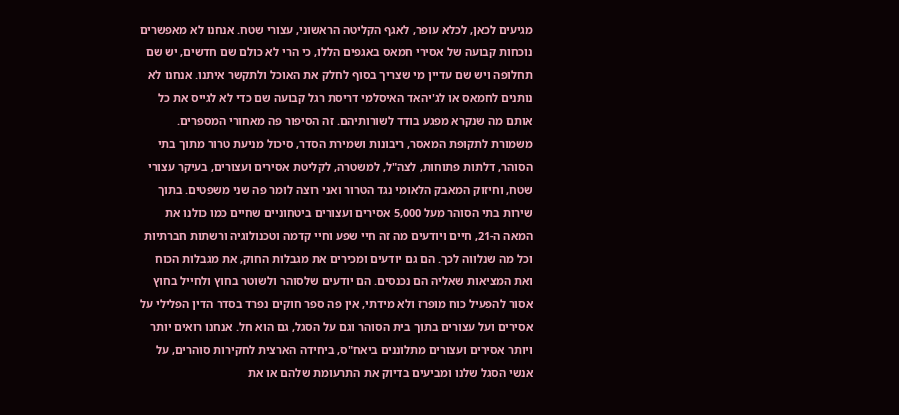מגיעים לכאן, לכלא עופר, לאגף הקליטה הראשוני, עצורי שטח. אנחנו לא מאפשרים נוכחות קבועה של אסירי חמאס באגפים הללו, כי הרי לא כולם שם חדשים, יש שם תחלופה ויש שם עדיין מי שצריך בסוף לחלק את האוכל ולתקשר איתנו. אנחנו לא נותנים לחמאס או לג'יהאד האיסלמי דריסת רגל קבועה שם כדי לא לגייס את כל אותם מה שנקרא מפגע בודד לשורותיהם. זה הסיפור פה מאחורי המספרים. משמורת לתקופת המאסר, ריבונות ושמירת הסדר, סיכול מניעת טרור מתוך בתי הסוהר, דלתות פתוחות, לצה"ל, למשטרה, לקליטת אסירים ועצורים, בעיקר עצורי שטח, וחיזוק המאבק הלאומי נגד הטרור ואני רוצה לומר פה שני משפטים. בתוך שירות בתי הסוהר מעל 5,000 אסירים ועצורים ביטחוניים שחיים כמו כולנו את המאה ה-21, חיים ויודעים מה זה חיי שפע וחיי קדמה וטכנולוגיה ורשתות חברתיות וכל מה שנלווה לכך. הם גם יודעים ומכירים את מגבלות החוק, את מגבלות הכוח ואת המציאות שאליה הם נכנסים. הם יודעים שלסוהר ולשוטר בחוץ ולחייל בחוץ אסור להפעיל כוח מופרז ולא מידתי, אין פה ספר חוקים נפרד בסדר הדין הפלילי על אסירים ועל עצורים בתוך בית הסוהר וגם על הסגל, גם הוא חל. אנחנו רואים יותר ויותר אסירים ועצורים מתלוננים ביאח"ס, ביחידה הארצית לחקירות סוהרים, על אנשי הסגל שלנו ומביעים בדיוק את התרעומת שלהם או את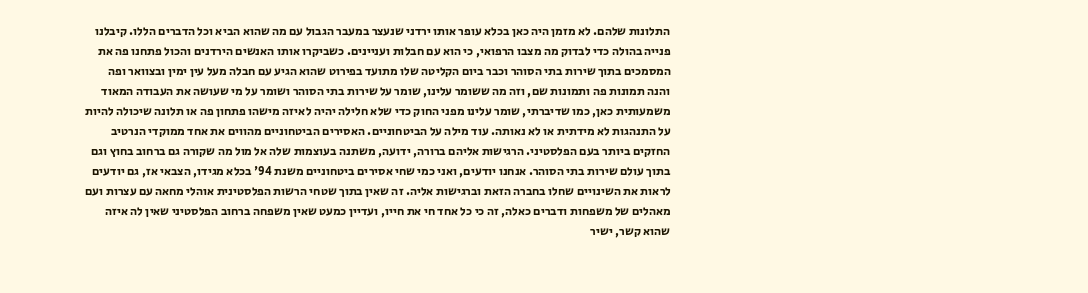התלונות שלהם. לא מזמן היה כאן בכלא עופר אותו ירדני שנעצר במעבר הגבול עם מה שהוא הביא וכל הדברים הללו. קיבלנו פנייה בהולה כדי לבדוק מה מצבו הרפואי, כי הוא עם חבלות ועניינים. כשביקרו אותו האנשים הירדנים והכול פתחנו פה את המסמכים בתוך שירות בתי הסוהר וכבר ביום הקליטה שלו מתועד בפירוט שהוא הגיע עם חבלה מעל עין ימין ובצוואר ופה והנה תמונות פה ותמונות שם, וזה מה ששומר עלינו, שומר על שירות בתי הסוהר ושומר על מי שעושה את העבודה המאוד משמעותית כאן, כמו שדיברתי, שומר עלינו מפני החוק כדי שלא חלילה יהיה לאיזה מישהו פתחון פה או תלונה שיכולה להיות על התנהגות לא מידתית או לא נאותה. עוד מילה על הביטחוניים. האסירים הביטחוניים מהווים את אחד ממוקדי הנרטיב החזקים ביותר בעם הפלסטיני. הרגישות אליהם ברורה, ידועה, משתנה בעוצמות שלה אל מול מה שקורה גם ברחוב בחוץ וגם בתוך עולם שירות בתי הסוהר. אנחנו יודעים, ואני כמי שחי אסירים ביטחוניים משנת 94' בכלא מגידו, הצבאי אז, גם יודעים לראות את השינויים שחלו בחברה הזאת וברגישות אליה. זה שאין בתוך שטחי הרשות הפלסטינית אוהלי מחאה עם עצרות ועם מאהלים של משפחות ודברים כאלה, זה כי כל אחד חי את חייו, ועדיין כמעט שאין משפחה ברחוב הפלסטיני שאין לה איזה שהוא קשר, ישיר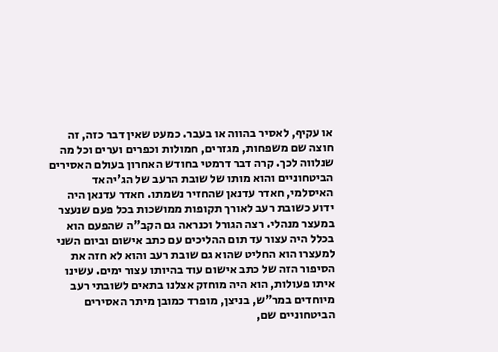או עקיף, לאסיר בהווה או בעבר. כמעט שאין דבר כזה, זה חוצה שם משפחות, מגזרים, חמולות וכפרים וערים וכל מה שנלווה לכך. קרה דבר דרמטי בחודש האחרון בעולם האסירים הביטחוניים והוא מותו של שובת הרעב של הג'יהאד האיסלמי, חאדר עדנאן שהחזיר נשמתו. חאדר עדנאן היה ידוע כשובת רעב לאורך תקופות ממושכות בכל פעם שנעצר במעצר מנהלי. רצה הגורל וכנראה גם הקב"ה שהפעם הוא בכלל היה עצור עד תום ההליכים עם כתב אישום וביום השני למעצרו הוא החליט שהוא גם שובת רעב והוא לא חזה את הסיפור הזה של כתב אישום עוד בהיותו עצור ימים. עשינו איתו פעולות, הוא היה מוחזק אצלנו בתאים לשובתי רעב מיוחדים במר"ש, בניצן, מופרד כמובן מיתר האסירים הביטחוניים שם,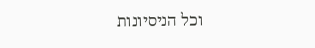וכל הניסיונות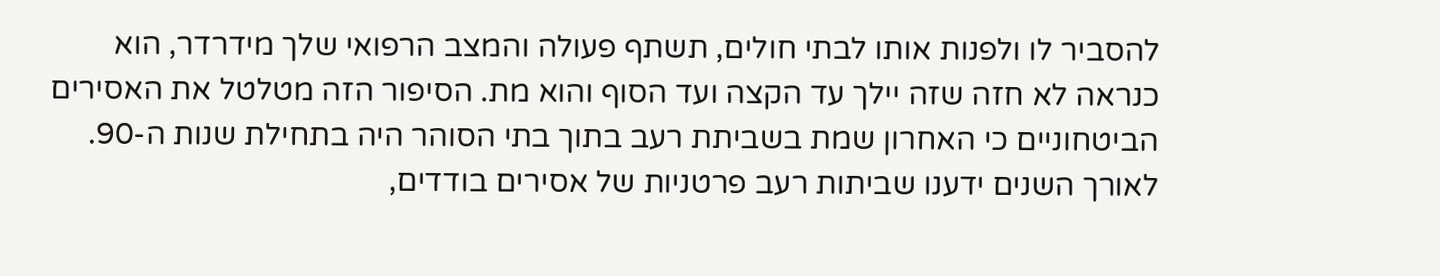להסביר לו ולפנות אותו לבתי חולים, תשתף פעולה והמצב הרפואי שלך מידרדר, הוא כנראה לא חזה שזה יילך עד הקצה ועד הסוף והוא מת. הסיפור הזה מטלטל את האסירים הביטחוניים כי האחרון שמת בשביתת רעב בתוך בתי הסוהר היה בתחילת שנות ה-90. לאורך השנים ידענו שביתות רעב פרטניות של אסירים בודדים,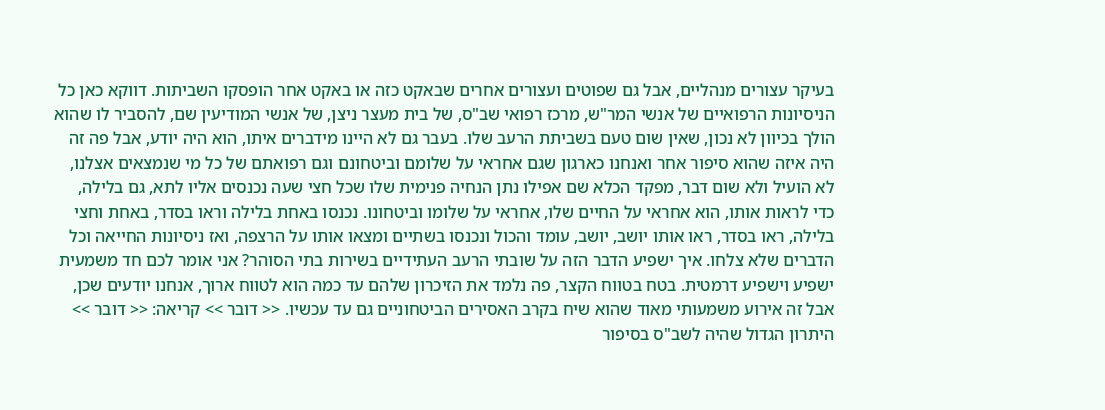בעיקר עצורים מנהליים, אבל גם שפוטים ועצורים אחרים שבאקט כזה או באקט אחר הופסקו השביתות. דווקא כאן כל הניסיונות הרפואיים של אנשי המר"ש, מרכז רפואי שב"ס, של בית מעצר ניצן, של אנשי המודיעין שם, להסביר לו שהוא הולך בכיוון לא נכון, שאין שום טעם בשביתת הרעב שלו. בעבר גם לא היינו מידברים איתו, הוא היה יודע, אבל פה זה היה איזה שהוא סיפור אחר ואנחנו כארגון שגם אחראי על שלומם וביטחונם וגם רפואתם של כל מי שנמצאים אצלנו, לא הועיל ולא שום דבר, מפקד הכלא שם אפילו נתן הנחיה פנימית שלו שכל חצי שעה נכנסים אליו לתא, גם בלילה, כדי לראות אותו, הוא אחראי על החיים שלו, אחראי על שלומו וביטחונו. נכנסו באחת בלילה וראו בסדר, באחת וחצי בלילה, ראו בסדר, ראו אותו יושב, יושב, עומד והכול ונכנסו בשתיים ומצאו אותו על הרצפה, ואז ניסיונות החייאה וכל הדברים שלא צלחו. איך ישפיע הדבר הזה על שובתי הרעב העתידיים בשירות בתי הסוהר? אני אומר לכם חד משמעית ישפיע וישפיע דרמטית. בטח בטווח הקצר, פה נלמד את הזיכרון שלהם עד כמה הוא לטווח ארוך, אנחנו יודעים שכן, אבל זה אירוע משמעותי מאוד שהוא שיח בקרב האסירים הביטחוניים גם עד עכשיו. << דובר >> קריאה: << דובר >> היתרון הגדול שהיה לשב"ס בסיפור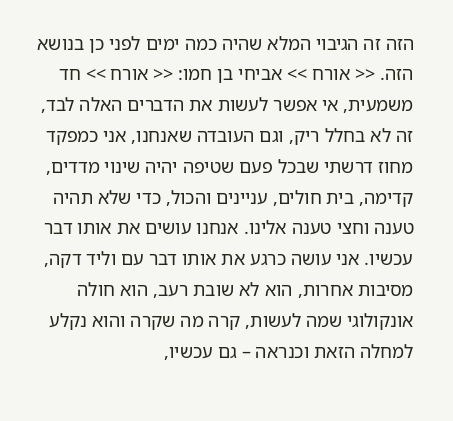הזה זה הגיבוי המלא שהיה כמה ימים לפני כן בנושא הזה. << אורח >> אביחי בן חמו: << אורח >> חד משמעית, אי אפשר לעשות את הדברים האלה לבד, זה לא בחלל ריק, וגם העובדה שאנחנו, אני כמפקד מחוז דרשתי שבכל פעם שטיפה יהיה שינוי מדדים, קדימה, בית חולים, עניינים והכול, כדי שלא תהיה טענה וחצי טענה אלינו. אנחנו עושים את אותו דבר עכשיו. אני עושה כרגע את אותו דבר עם וליד דקה, מסיבות אחרות, הוא לא שובת רעב, הוא חולה אונקולוגי שמה לעשות, קרה מה שקרה והוא נקלע למחלה הזאת וכנראה – גם עכשיו,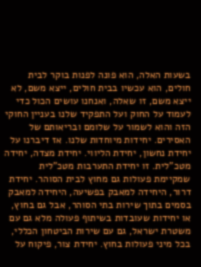בשעות האלה, הוא פונה לפנות בוקר לבית חולים, הוא עכשיו בבית חולים, ייצא משם, לא ייצא משם, זו שאלה, ואנחנו עושים הכול כדי לעמוד על החוק ועל התפקיד שלנו בעניין החוקי הזה והוא לשמור על שלומם ובריאותם של האסירים. יחידות מיוחדות שלנו. אז דיברנו על יחידת נחשון, יחידת הליווי. יחידת מצדה, יחידה מטכ"לית. זו יחידת התערבות מטכ"לית שמקיימת פעולות גם מחוץ לבית הסוהר. יחידת דרור, היחידה למאבק בפשיעה, היחידה למאבק בסמים בתוך שירות בתי הסוהר, אבל גם בחוץ, או יחידות שעובדות בשיתוף פעולה מלא גם עם משטרת ישראל, גם עם שירות הביטחון הכללי, בכל מיני פעולות בחוץ. יחידת צור, פיקוח על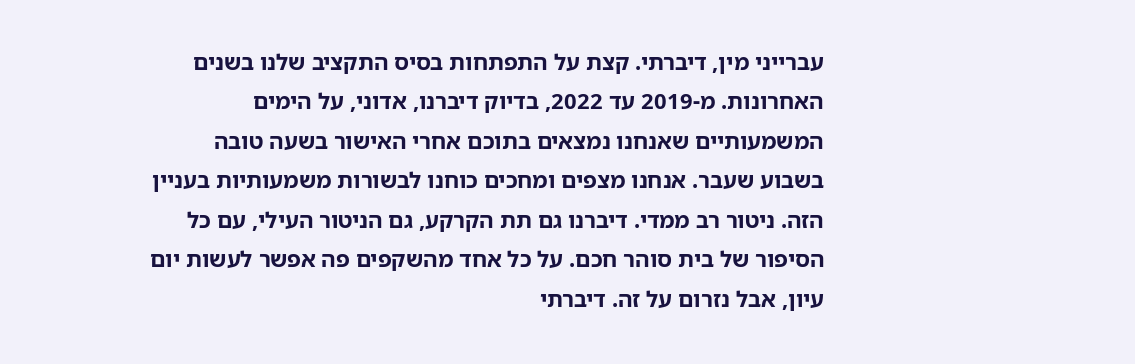עברייני מין, דיברתי. קצת על התפתחות בסיס התקציב שלנו בשנים האחרונות. מ-2019 עד 2022, בדיוק דיברנו, אדוני, על הימים המשמעותיים שאנחנו נמצאים בתוכם אחרי האישור בשעה טובה בשבוע שעבר. אנחנו מצפים ומחכים כוחנו לבשורות משמעותיות בעניין הזה. ניטור רב ממדי. דיברנו גם תת הקרקע, גם הניטור העילי, עם כל הסיפור של בית סוהר חכם. על כל אחד מהשקפים פה אפשר לעשות יום עיון, אבל נזרום על זה. דיברתי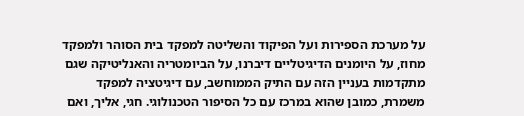על מערכת הספירות ועל הפיקוד והשליטה למפקד בית הסוהר ולמפקד מחוז, על היומנים הדיגיטליים דיברנו, על הביומטריה והאנליטיקה שגם מתקדמות בעניין הזה עם התיק הממוחשב, עם דיגיטציה למפקד משמרת, כמובן שהוא במרכז עם כל הסיפור הטכנולוגי. חגי, אליך, ואם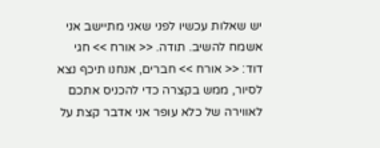יש שאלות עכשיו לפני שאני מתיישב אני אשמח להשיב. תודה. << אורח >> חגי דוד: << אורח >> חברים, אנחנו תיכף נצא לסיור, ממש בקצרה כדי להכניס אתכם לאווירה של כלא עופר אני אדבר קצת על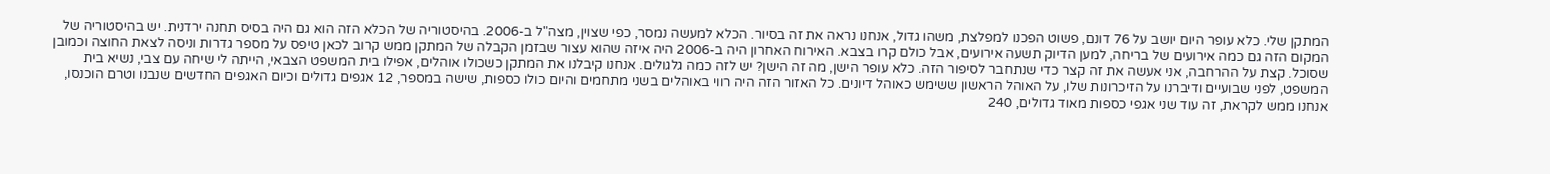המתקן שלי. כלא עופר היום יושב על 76 דונם, פשוט הפכנו למפלצת, משהו גדול, אנחנו נראה את זה בסיור. הכלא למעשה נמסר, כפי שצוין, מצה"ל ב-2006. בהיסטוריה של הכלא הזה הוא גם היה בסיס תחנה ירדנית. יש בהיסטוריה של המקום הזה גם כמה אירועים של בריחה, למען הדיוק תשעה אירועים, אבל כולם קרו בצבא. האירוח האחרון היה ב-2006 היה איזה שהוא עצור שבזמן הקבלה של המתקן ממש קרוב לכאן טיפס על מספר גדרות וניסה לצאת החוצה וכמובן שסוכל. קצת על ההרחבה, אני אעשה את זה קצר כדי שנתחבר לסיפור הזה. כלא עופר הישן, מה זה הישן? יש לזה כמה גלגולים. אנחנו קיבלנו את המתקן כשכולו אוהלים, אפילו בית המשפט הצבאי, הייתה לי שיחה עם צבי, נשיא בית המשפט, לפני שבועיים ודיברנו על הזיכרונות שלו, על האוהל הראשון ששימש כאוהל דיונים. כל האזור הזה היה רווי באוהלים בשני מתחמים והיום כולו כספות, שישה במספר, 12 אגפים גדולים וכיום האגפים החדשים שנבנו וטרם הוכנסו, אנחנו ממש לקראת, זה עוד שני אגפי כספות מאוד גדולים, 240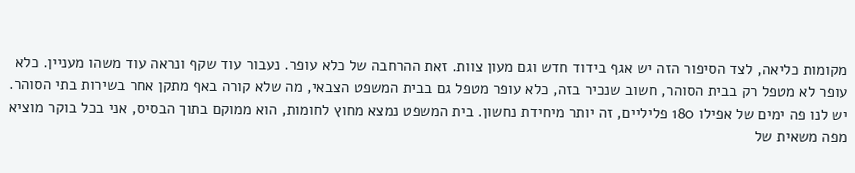מקומות כליאה, לצד הסיפור הזה יש אגף בידוד חדש וגם מעון צוות. זאת ההרחבה של כלא עופר. נעבור עוד שקף ונראה עוד משהו מעניין. כלא עופר לא מטפל רק בבית הסוהר, חשוב שנכיר בזה, כלא עופר מטפל גם בבית המשפט הצבאי, מה שלא קורה באף מתקן אחר בשירות בתי הסוהר. יש לנו פה ימים של אפילו 180 פליליים, זה יותר מיחידת נחשון. בית המשפט נמצא מחוץ לחומות, הוא ממוקם בתוך הבסיס, אני בכל בוקר מוציא מפה משאית של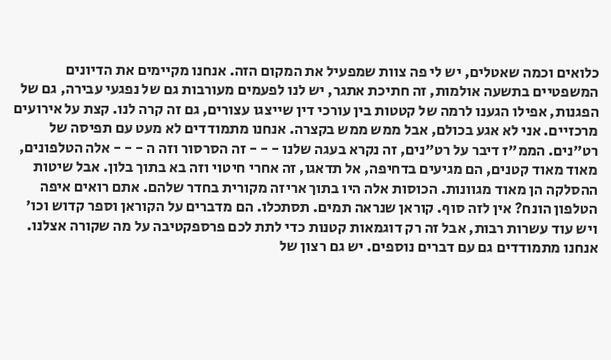כלואים וכמה שאטלים, יש לי פה צוות שמפעיל את המקום הזה. אנחנו מקיימים את הדיונים המשפטיים בתשעה אולמות, זה חתיכת אתגר, יש לנו לפעמים מעורבות גם של נפגעי עבירה, גם של הפגנות, אפילו הגענו לרמה של קטטות בין עורכי דין שייצגו עצורים, גם זה קרה לנו. קצת על אירועים מרכזיים. אני לא אגע בכולם, אבל ממש ממש בקצרה. אנחנו מתמודדים לא מעט עם תפיסה של רט"נים. הממ"ז דיבר על רט"נים, זה נקרא בעגה שלנו - - - זה הסרסור וזה ה - - - אלה הטלפונים, מאוד מאוד קטנים, הם מגיעים בדחיפה, אל תדאגו, זה אחרי חיטוי וזה בא בתוך בלון. אבל שיטות ההסלקה הן מאוד מגוונות. הכוסות אלה היו בתוך אריזה מקורית בחדר שלהם. אתם רואים איפה הטלפון הונח? אין לזה סוף. קוראן שנראה תמים. תסתכלו. הם מדברים על הקוראן וספר קדוש וכו' ויש עוד עשרות רבות, אבל זה רק דוגמאות קטנות כדי לתת לכם פרספקטיבה על מה שקורה אצלנו. אנחנו מתמודדים גם עם דברים נוספים. יש גם רצון של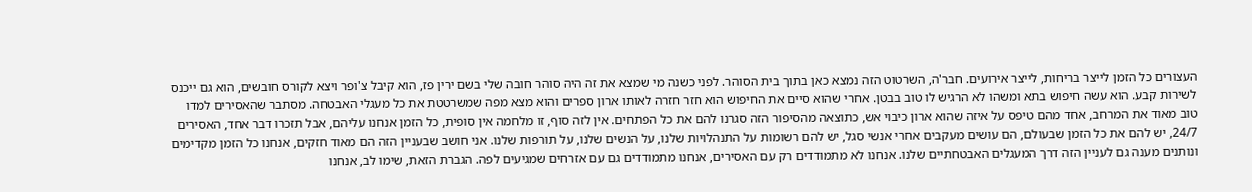העצורים כל הזמן לייצר בריחות, לייצר אירועים. חבר'ה, השרטוט הזה נמצא כאן בתוך בית הסוהר. לפני כשנה מי שמצא את זה היה סוהר חובה שלי בשם ירין פז, הוא קיבל צ'ופר ויצא לקורס חובשים, הוא גם ייכנס לשירות קבע. הוא עשה חיפוש בתא ומשהו לא הרגיש לו טוב בבטן. אחרי שהוא סיים את החיפוש הוא חזר חזרה לאותו ארון ספרים והוא מצא מפה שמשרטטת את כל מעגלי האבטחה. מסתבר שהאסירים למדו טוב מאוד את המרחב, אחד מהם טיפס על איזה שהוא ארון כיבוי אש, כתוצאה מהסיפור הזה סגרנו להם את כל הפתחים. אין לזה סוף, זו מלחמה אין סופית, כל הזמן אנחנו עליהם, אבל תזכרו דבר אחד, האסירים 24/7, יש להם את כל הזמן שבעולם, הם עושים מעקבים אחרי אנשי סגל, יש להם רשומות על התנהלויות שלנו, על הנשים שלנו, על תורפות שלנו. אני חושב שבעניין הזה הם מאוד חזקים, אנחנו כל הזמן מקדימים ונותנים מענה גם לעניין הזה דרך המעגלים האבטחתיים שלנו. אנחנו לא מתמודדים רק עם האסירים, אנחנו מתמודדים גם עם אזרחים שמגיעים לפה. הגברת הזאת, שימו לב, אנחנו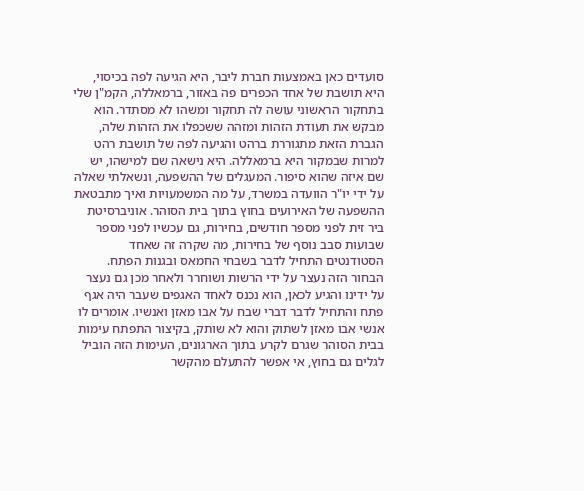סועדים כאן באמצעות חברת ליבר, היא הגיעה לפה בכיסוי, היא תושבת של אחד הכפרים פה באזור, ברמאללה, הקמ"ן שלי בתחקור הראשוני עושה לה תחקור ומשהו לא מסתדר. הוא מבקש את תעודת הזהות ומזהה ששכפלו את הזהות שלה, הגברת הזאת מתגוררת ברהט והגיעה לפה של תושבת רהט למרות שבמקור היא ברמאללה. היא נישאה שם למישהו, יש שם איזה שהוא סיפור. המעגלים של ההשפעה, ונשאלתי שאלה על ידי יו"ר הוועדה במשרד, על מה המשמעויות ואיך מתבטאת ההשפעה של האירועים בחוץ בתוך בית הסוהר. אוניברסיטת ביר זית לפני מספר חודשים, בחירות, גם עכשיו לפני מספר שבועות סבב נוסף של בחירות, מה שקרה זה שאחד הסטודנטים התחיל לדבר בשבחי החמאס ובגנות הפתח. הבחור הזה נעצר על ידי הרשות ושוחרר ולאחר מכן גם נעצר על ידינו והגיע לכאן, הוא נכנס לאחד האגפים שעבר היה אגף פתח והתחיל לדבר דברי שבח על אבו מאזן ואנשיו. אומרים לו אנשי אבו מאזן לשתוק והוא לא שותק, בקיצור התפתח עימות בבית הסוהר שגרם לקרע בתוך הארגונים, העימות הזה הוביל לגלים גם בחוץ, אי אפשר להתעלם מהקשר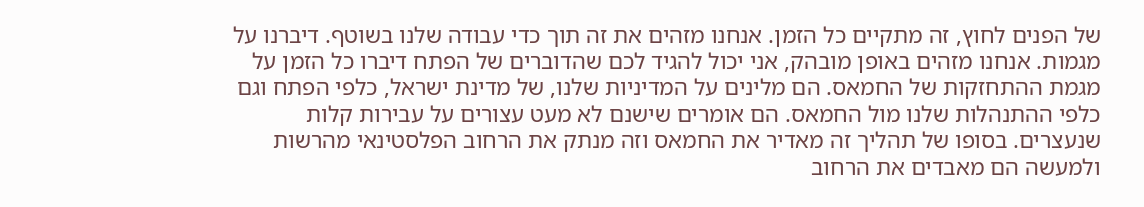של הפנים לחוץ, זה מתקיים כל הזמן. אנחנו מזהים את זה תוך כדי עבודה שלנו בשוטף. דיברנו על מגמות. אנחנו מזהים באופן מובהק, אני יכול להגיד לכם שהדוברים של הפתח דיברו כל הזמן על מגמת ההתחזקות של החמאס. הם מלינים על המדיניות שלנו, של מדינת ישראל, כלפי הפתח וגם כלפי ההתנהלות שלנו מול החמאס. הם אומרים שישנם לא מעט עצורים על עבירות קלות שנעצרים. בסופו של תהליך זה מאדיר את החמאס וזה מנתק את הרחוב הפלסטינאי מהרשות ולמעשה הם מאבדים את הרחוב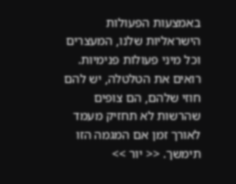באמצעות הפעולות הישראליות שלנו, המעצרים וכל מיני פעולות פנימיות. רואים את הטלטלה, יש להם חוזי שלהם, הם צופים שהרשות לא תחזיק מעמד לאורך זמן אם המגמה הזו תימשך. << יור >>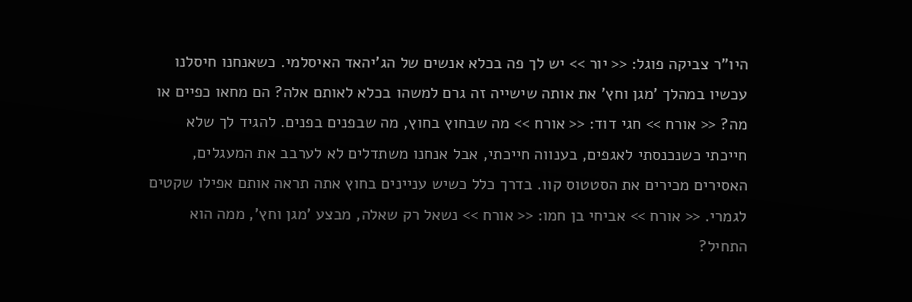היו"ר צביקה פוגל: << יור >> יש לך פה בכלא אנשים של הג'יהאד האיסלמי. כשאנחנו חיסלנו עכשיו במהלך 'מגן וחץ' את אותה שישייה זה גרם למשהו בכלא לאותם אלה? הם מחאו כפיים או מה? << אורח >> חגי דוד: << אורח >> מה שבחוץ בחוץ, מה שבפנים בפנים. להגיד לך שלא חייכתי כשנכנסתי לאגפים, בענווה חייכתי, אבל אנחנו משתדלים לא לערבב את המעגלים, האסירים מכירים את הסטטוס קוו. בדרך כלל כשיש עניינים בחוץ אתה תראה אותם אפילו שקטים לגמרי. << אורח >> אביחי בן חמו: << אורח >> נשאל רק שאלה, מבצע 'מגן וחץ', ממה הוא התחיל?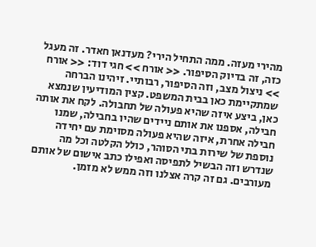מהירי מעזה. ממה התחיל הירי? מעדנאן חאדר. זה מעגל כזה, זה בדיוק הסיפור. << אורח >> חגי דוד: << אורח >> ניצול מצב, וזה הסיפור, רבותיי. זיהינו הברחה שמתקיימת כאן בבית המשפט. קצין המודיעין שנמצא כאן, ביצע איזה שהיא פעולה של תחבולה. לקח את אותה חבילה, אספנו את אותם ניידים שהיו בחבילה, שמנו חבילה אחרת, איזה שהיא פעולה מסוימת עם יחידה נוספת של שירות בתי הסוהר, כולל הקלטה וכל מה שנדרש וזה הבשיל לתפיסה ואפילו כתב אישום של אותם מעורבים. גם זה קרה אצלנו וזה ממש לא מזמן.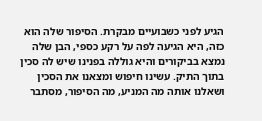הגיע לפני כשבועיים מבקרת. הסיפור שלה הוא כזה, היא הגיעה לפה על רקע כספי, הבן שלה נמצא בביקורים והיא גוללה בפנינו שיש לה סכין בתוך התיק. עשינו חיפוש ומצאנו את הסכין ושאלנו אותה מה המניע, מה הסיפור, מסתבר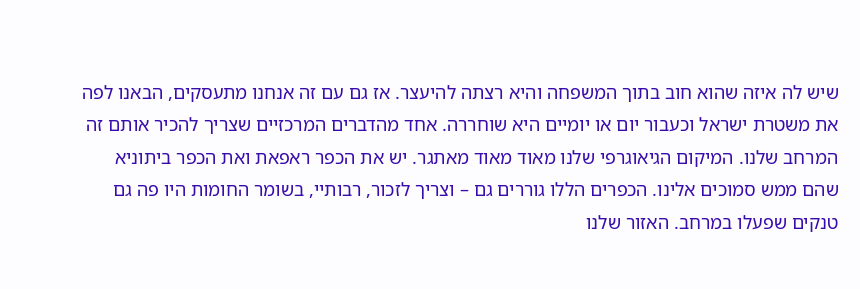שיש לה איזה שהוא חוב בתוך המשפחה והיא רצתה להיעצר. אז גם עם זה אנחנו מתעסקים, הבאנו לפה את משטרת ישראל וכעבור יום או יומיים היא שוחררה. אחד מהדברים המרכזיים שצריך להכיר אותם זה המרחב שלנו. המיקום הגיאוגרפי שלנו מאוד מאוד מאתגר. יש את הכפר ראפאת ואת הכפר ביתוניא שהם ממש סמוכים אלינו. הכפרים הללו גוררים גם – וצריך לזכור, רבותיי, בשומר החומות היו פה גם טנקים שפעלו במרחב. האזור שלנו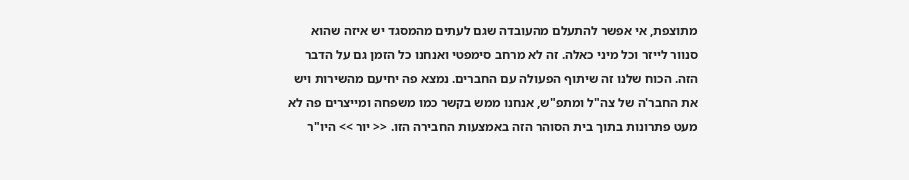מתוצפת, אי אפשר להתעלם מהעובדה שגם לעתים מהמסגד יש איזה שהוא סנוור לייזר וכל מיני כאלה. זה לא מרחב סימפטי ואנחנו כל הזמן גם על הדבר הזה. הכוח שלנו זה שיתוף הפעולה עם החברים. נמצא פה יחיעם מהשירות ויש את החבר'ה של צה"ל ומתפ"ש, אנחנו ממש בקשר כמו משפחה ומייצרים פה לא מעט פתרונות בתוך בית הסוהר הזה באמצעות החבירה הזו. << יור >> היו"ר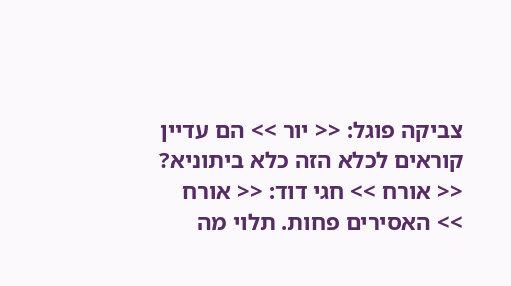צביקה פוגל: << יור >> הם עדיין קוראים לכלא הזה כלא ביתוניא? << אורח >> חגי דוד: << אורח >> האסירים פחות. תלוי מה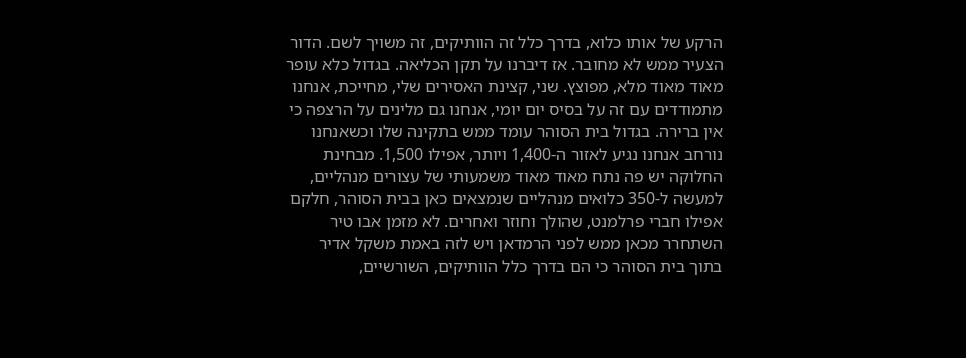הרקע של אותו כלוא, בדרך כלל זה הוותיקים, זה משויך לשם. הדור הצעיר ממש לא מחובר. אז דיברנו על תקן הכליאה. בגדול כלא עופר מאוד מאוד מלא, מפוצץ. שני, קצינת האסירים שלי, מחייכת, אנחנו מתמודדים עם זה על בסיס יום יומי, אנחנו גם מלינים על הרצפה כי אין ברירה. בגדול בית הסוהר עומד ממש בתקינה שלו וכשאנחנו נורחב אנחנו נגיע לאזור ה-1,400 ויותר, אפילו 1,500. מבחינת החלוקה יש פה נתח מאוד מאוד משמעותי של עצורים מנהליים, למעשה ל-350 כלואים מנהליים שנמצאים כאן בבית הסוהר, חלקם אפילו חברי פרלמנט, שהולך וחוזר ואחרים. לא מזמן אבו טיר השתחרר מכאן ממש לפני הרמדאן ויש לזה באמת משקל אדיר בתוך בית הסוהר כי הם בדרך כלל הוותיקים, השורשיים,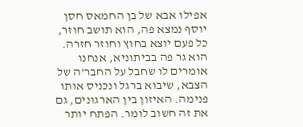אפילו אבא של בן החמאס חסן יוסף נמצא פה, הוא תושב חוזר, כל פעם יוצא בחוץ וחוזר חזרה. הוא גר פה בביתוניא, אנחנו אומרים לו שחבל על החבר'ה של הצבא, שיבוא ברגל ונכניס אותו פנימה. האיזון בין הארגונים, גם את זה חשוב לומר. הפתח יותר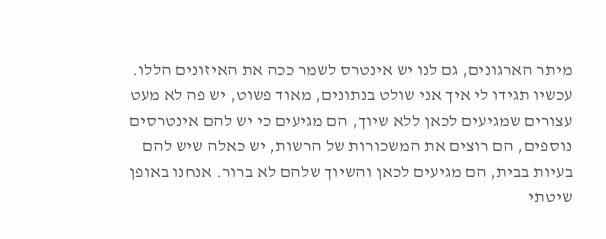מיתר הארגונים, גם לנו יש אינטרס לשמר ככה את האיזונים הללו. עכשיו תגידו לי איך אני שולט בנתונים, מאוד פשוט, יש פה לא מעט עצורים שמגיעים לכאן ללא שיוך, הם מגיעים כי יש להם אינטרסים נוספים, הם רוצים את המשכורות של הרשות, יש כאלה שיש להם בעיות בבית, הם מגיעים לכאן והשיוך שלהם לא ברור. אנחנו באופן שיטתי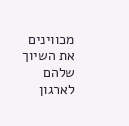מכווינים את השיוך שלהם לארגון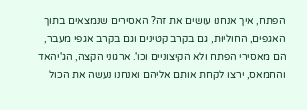הפתח, איך אנחנו עושים את זה? האסירים שנמצאים בתוך האגפים, החוליות, גם בקרב קטינים וגם בקרב אגפי מעבר, הם מאסירי הפתח ולא הקיצוניים וכו'. ארגוני הקצה, הג'יהאד והחמאס, ירצו לקחת אותם אליהם ואנחנו נעשה את הכול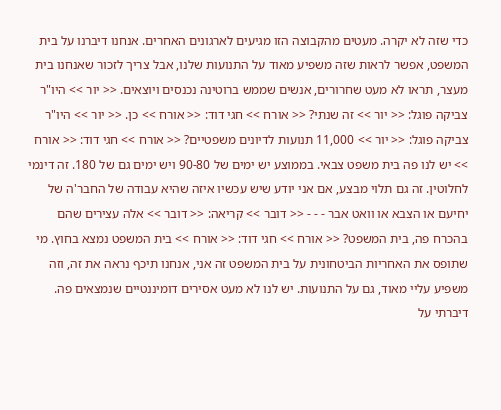כדי שזה לא יקרה. מעטים מהקבוצה הזו מגיעים לארגונים האחרים. אנחנו דיברנו על בית המשפט, אפשר לראות שזה משפיע מאוד על התנועות שלנו, אבל צריך לזכור שאנחנו בית מעצר, תראו לא מעט שחרורים, אנשים שממש ברוטינה נכנסים ויוצאים. << יור >> היו"ר צביקה פוגל: << יור >> זה שנתי? << אורח >> חגי דוד: << אורח >> כן. << יור >> היו"ר צביקה פוגל: << יור >> 11,000 תנועות לדיונים משפטיים? << אורח >> חגי דוד: << אורח >> יש לנו פה בית משפט צבאי. בממוצע יש ימים של 90-80 ויש ימים גם של 180. זה דינמי לחלוטין. זה גם תלוי מבצע, אם אני יודע שיש עכשיו איזה שהיא עבודה של החבר'ה של יחיעם או הצבא או וואט אבר - - - << דובר >> קריאה: << דובר >> אלה עצירים שהם בהכרח פה, בית המשפט? << אורח >> חגי דוד: << אורח >> בית המשפט נמצא בחוץ. מי שתופס את האחריות הביטחונית על בית המשפט זה אני, אנחנו תיכף נראה את זה, וזה משפיע עליי מאוד, גם על התנועות. יש לנו לא מעט אסירים דומיננטיים שנמצאים פה. דיברתי על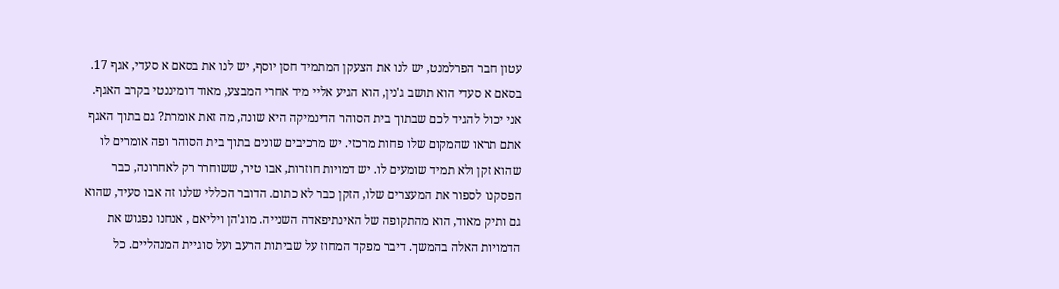עטון חבר הפרלמנט, יש לנו את הצעקן המתמיד חסן יוסף, יש לנו את בסאם א סעדי, אגף 17. בסאם א סעדי הוא תושב ג'נין, הוא הגיע אליי מיד אחרי המבצע, מאוד דומיננטי בקרב האגף. אני יכול להגיד לכם שבתוך בית הסוהר הדינמיקה היא שונה, מה זאת אומרת? גם בתוך האגף אתם תראו שהמקום שלו פחות מרכזי. יש מרכיבים שונים בתוך בית הסוהר ופה אומרים לו שהוא זקן ולא תמיד שומעים לו. יש דמויות חוזרות, אבו טיר, ששוחרר רק לאחרונה, כבר הפסקנו לספור את המעצרים שלו, הזקן כבר לא כתום. הדובר הכללי שלנו זה אבו סעיד, שהוא גם ותיק מאוד, הוא מהתקופה של האינתיפאדה השנייה. מוג'הן ויליאם , אנחנו נפגוש את הדמויות האלה בהמשך. דיבר מפקד המחוז על שביתות הרעב ועל סוגיית המנהליים. כל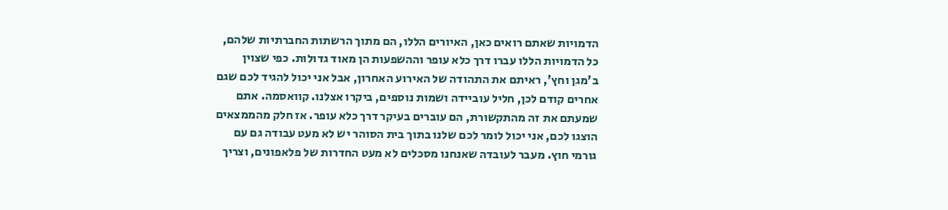הדמויות שאתם רואים כאן, האיורים הללו, הם מתוך הרשתות החברתיות שלהם, כל הדמויות הללו עברו דרך כלא עופר וההשפעות הן מאוד גדולות. כפי שצוין ב'מגן וחץ', ראיתם את התהודה של האירוע האחרון, אבל אני יכול להגיד לכם שגם אחרים קודם לכן, חליל עוביידה ושמות נוספים, ביקרו אצלנו. קוואסמה. אתם שמעתם את זה מהתקשורת, הם עוברים בעיקר דרך כלא עופר. אז חלק מהממצאים הוצגו לכם, אני יכול לומר לכם שלנו בתוך בית הסוהר יש לא מעט עבודה גם עם גורמי חוץ. מעבר לעובדה שאנחנו מסכלים לא מעט החדרות של פלאפונים, וצריך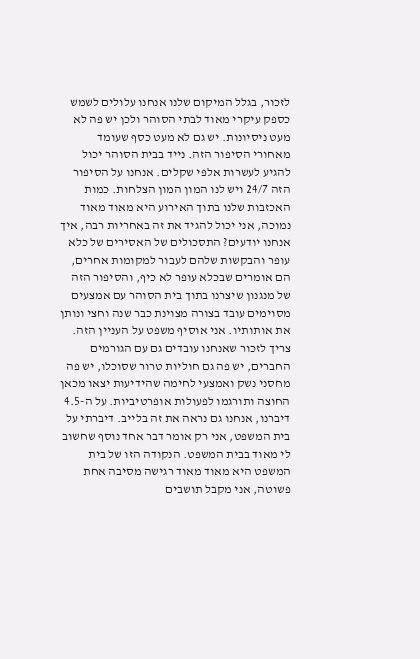לזכור, בגלל המיקום שלנו אנחנו עלולים לשמש כספק עיקרי מאוד לבתי הסוהר ולכן יש פה לא מעט ניסיונות. יש גם לא מעט כסף שעומד מאחורי הסיפור הזה. נייד בבית הסוהר יכול להגיע לעשרות אלפי שקלים. אנחנו על הסיפור הזה 24/7 ויש לנו המון המון הצלחות. כמות האכזבות שלנו בתוך האירוע היא מאוד מאוד נמוכה, אני יכול להגיד את זה באחריות רבה, איך אנחנו יודעים? התסכולים של האסירים של כלא עופר והבקשות שלהם לעבור למקומות אחרים, הם אומרים שבכלא עופר לא כיף, והסיפור הזה של מנגנון שיצרנו בתוך בית הסוהר עם אמצעים מסוימים עובד בצורה מצוינת כבר שנה וחצי ונותן את אותותיו. אני אוסיף משפט על העניין הזה. צריך לזכור שאנחנו עובדים גם עם הגורמים החברים, יש פה גם חוליות טרור שסוכלו, יש פה מחסני נשק ואמצעי לחימה שהידיעות יצאו מכאן החוצה ותורגמו לפעולות אופרטיביות. על ה-4.5 דיברנו, אנחנו גם נראה את זה בלייב. דיברתי על בית המשפט, אני רק אומר דבר אחד נוסף שחשוב לי מאוד בבית המשפט. הנקודה הזו של בית המשפט היא מאוד מאוד רגישה מסיבה אחת פשוטה, אני מקבל תושבים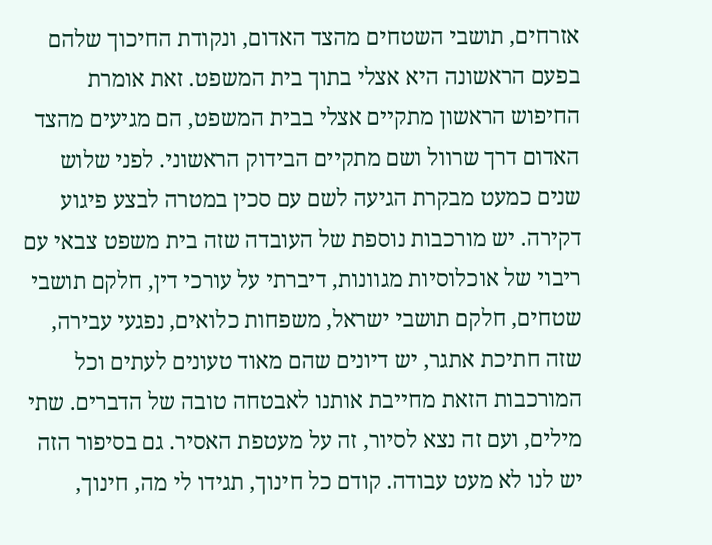אזרחים, תושבי השטחים מהצד האדום, ונקודת החיכוך שלהם בפעם הראשונה היא אצלי בתוך בית המשפט. זאת אומרת החיפוש הראשון מתקיים אצלי בבית המשפט, הם מגיעים מהצד האדום דרך שרוול ושם מתקיים הבידוק הראשוני. לפני שלוש שנים כמעט מבקרת הגיעה לשם עם סכין במטרה לבצע פיגוע דקירה. יש מורכבות נוספת של העובדה שזה בית משפט צבאי עם ריבוי של אוכלוסיות מגוונות, דיברתי על עורכי דין, חלקם תושבי שטחים, חלקם תושבי ישראל, משפחות כלואים, נפגעי עבירה, שזה חתיכת אתגר, יש דיונים שהם מאוד טעונים לעתים וכל המורכבות הזאת מחייבת אותנו לאבטחה טובה של הדברים. שתי מילים, ועם זה נצא לסיור, זה על מעטפת האסיר. גם בסיפור הזה יש לנו לא מעט עבודה. קודם כל חינוך, תגידו לי מה, חינוך,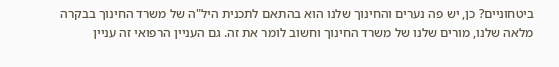ביטחוניים? כן, יש פה נערים והחינוך שלנו הוא בהתאם לתכנית היל"ה של משרד החינוך בבקרה מלאה שלנו, מורים שלנו של משרד החינוך וחשוב לומר את זה. גם העניין הרפואי זה עניין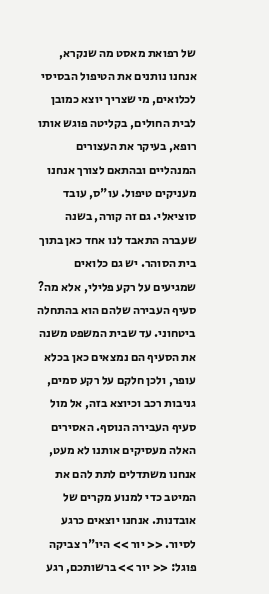של רפואת מאסט מה שנקרא, אנחנו נותנים את הטיפול הבסיסי לכלואים, מי שצריך יוצא כמובן לבית החולים, בקליטה פוגש אותו רופא, בעיקר את העצורים המנהליים ובהתאם לצורך אנחנו מעניקים טיפול. עו"ס, עובד סוציאלי. גם זה קורה, בשנה שעברה התאבד לנו אחד כאן בתוך בית הסוהר. יש גם כלואים שמגיעים על רקע פלילי, אלא מה? סעיף העבירה שלהם הוא בהתחלה ביטחוני. עד שבית המשפט משנה את הסעיף הם נמצאים כאן בכלא עופר, ולכן חלקם על רקע סמים, גניבות רכב וכיוצא בזה, אל מול סעיף העבירה הנוסף. האסירים האלה מעסיקים אותנו לא מעט, אנחנו משתדלים לתת להם את המיטב כדי למנוע מקרים של אובדנות. אנחנו יוצאים כרגע לסיור. << יור >> היו"ר צביקה פוגל: << יור >> ברשותכם, רגע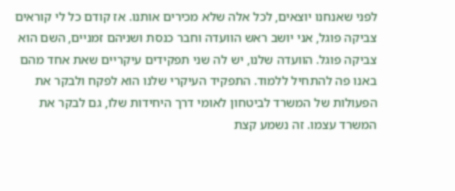לפני שאנחנו יוצאים, לכל אלה שלא מכירים אותנו. אז קודם כל לי קוראים צביקה פוגל, אני יושב ראש הוועדה וחבר כנסת ושניהם זמניים, השם הוא צביקה פוגל. הוועדה שלנו, יש לה שני תפקידים עיקריים שאת אחד מהם באנו פה להתחיל ללמוד. התפקיד העיקרי שלנו הוא לפקח ולבקר את הפעולות של המשרד לביטחון לאומי דרך היחידות שלו, גם לבקר את המשרד עצמו. זה נשמע קצת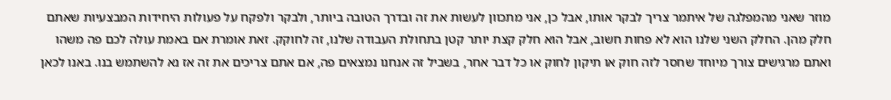מוזר שאני מהמפלגה של איתמר צריך לבקר אותו, אבל כן, אני מתכוון לעשות את זה ובדרך הטובה ביותר, ולבקר ולפקח על פעולות היחידות המבצעיות שאתם חלק מהן. החלק השני שלנו הוא לא פחות חשוב, אבל הוא חלק קצת יותר קטן בתחולת העבודה שלנו, זה לחוקק. זאת אומרת אם באמת עולה לכם פה משהו ואתם מרגישים צורך מיוחד שחסר לזה חוק או תיקון לחוק או כל דבר אחר, בשביל זה אנחנו נמצאים פה, אם אתם צריכים את זה אז נא להשתמש בנו. באנו לכאן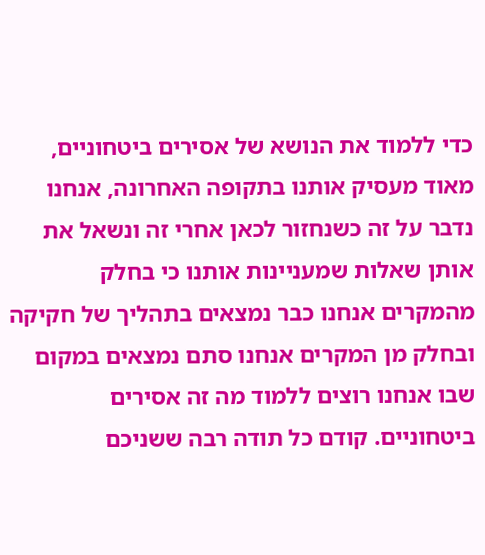כדי ללמוד את הנושא של אסירים ביטחוניים, מאוד מעסיק אותנו בתקופה האחרונה, אנחנו נדבר על זה כשנחזור לכאן אחרי זה ונשאל את אותן שאלות שמעניינות אותנו כי בחלק מהמקרים אנחנו כבר נמצאים בתהליך של חקיקה ובחלק מן המקרים אנחנו סתם נמצאים במקום שבו אנחנו רוצים ללמוד מה זה אסירים ביטחוניים. קודם כל תודה רבה ששניכם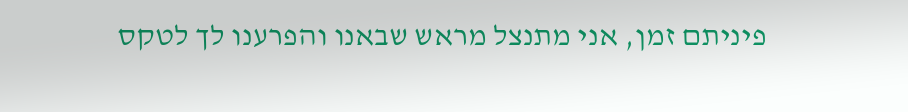פיניתם זמן, אני מתנצל מראש שבאנו והפרענו לך לטקס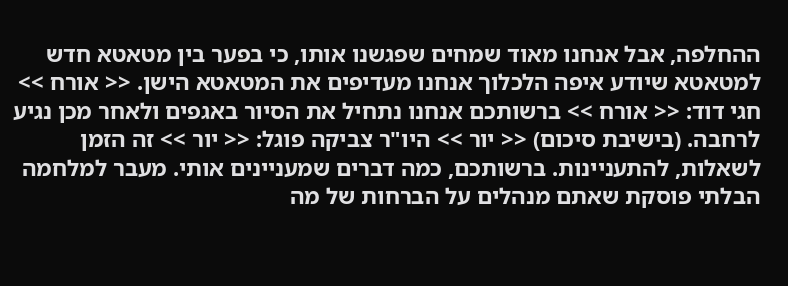ההחלפה, אבל אנחנו מאוד שמחים שפגשנו אותו, כי בפער בין מטאטא חדש למטאטא שיודע איפה הלכלוך אנחנו מעדיפים את המטאטא הישן. << אורח >> חגי דוד: << אורח >> ברשותכם אנחנו נתחיל את הסיור באגפים ולאחר מכן נגיע לרחבה. (בישיבת סיכום) << יור >> היו"ר צביקה פוגל: << יור >> זה הזמן לשאלות, להתעניינות. ברשותכם, כמה דברים שמעניינים אותי. מעבר למלחמה הבלתי פוסקת שאתם מנהלים על הברחות של מה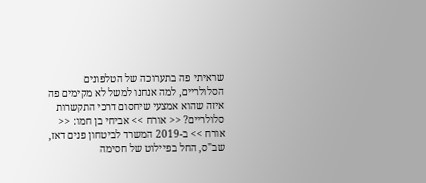שראיתי פה בתערוכה של הטלפונים הסלולריים, למה אנחנו למשל לא מקימים פה איזה שהוא אמצעי שיחסום דרכי התקשרות סלולריים? << אורח >> אביחי בן חמו: << אורח >> ב-2019 המשרד לביטחון פנים דאז, שב"ס, החל בפיילוט של חסימה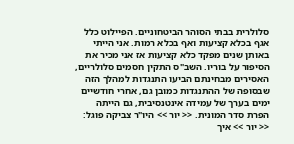סלולרית בבתי הסוהר הביטחוניים. הפיילוט כלל אגף בכלא קציעות ואף בכלא רמות. אני הייתי באותן שנים מפקד כלא קציעות אז אני מכיר את הסיפור על בוריו. השב"ס התקין חסמים סלולריים, האסירים מבחינתם הביעו התנגדות למהלך הזה שבסופה של ההתנגדות כמובן גם, אחרי חודשיים ימים בערך של עמידה אינטנסיבית, גם הייתה הפרת סדר המונית. << יור >> היו"ר צביקה פוגל: << יור >> איך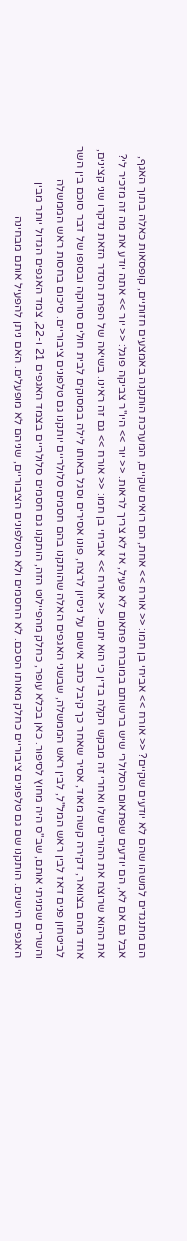הם מתנגדים למשהו שהם לא יודעים שקיים? << אורח >> אביחי בן חמו: << אורח >> אחת, הם רואים שקיים, המערכת הותקנה באמצעים חזותיים, קופסאות כאלה בתוך האגף, אבל גם אם לא, הם יודעים שפתאום הסלולרי שיש ברשותם במוברח פתאום לא פעיל, אז לא צריך לראות. << יור >> היו"ר צביקה פוגל: << יור >> אתה יודע את מה זה מזכיר לי? את ההוא שרוצח את ההורים שלו ואחרי זה מבקש הקלה בדין כי הוא יתום. << אורח >> אביחי בן חמו: << אורח >> גם זה ראינו. בשיאה של הפרת הסדר הזאת נדקרו שני קצינים, אחד מהם בצוואר, דקירה קשה מאוד, אסיר שאחר כך קיבל כתב אישום על ניסיון לרצח, פונו אסירים וסגל באותו לילה במסוקים לבית חולים סורוקה ובסופו של דבר סוכם בין השר לביטחון פנים דאז לבין ראש המל"ל, לבין ראש הממשלה, שבשני האגפים האלה שהותקנו בהם חסמים סלולריים יותקנו גם טלפונים ציבוריים. סיכום בחסות ראש הממשלה והשרים שמניתי אותם, שב"ס היה מחוץ לסיפור. כאן בכלא עופר, כחלק מהפיילוט הזה, הותקנו גם חסמים סלולריים בצמד האגפים 21 ו-22, צמד האגפים הגדול יותר מבין האגפים הישנים. הותקנו שם גם טלפונים ציבוריים כחלק מאותו הסכם. לא החסמים ולא הטלפונים הציבוריים, שניהם לא מופעלים. האם ניתן להפעיל אותם מבחינה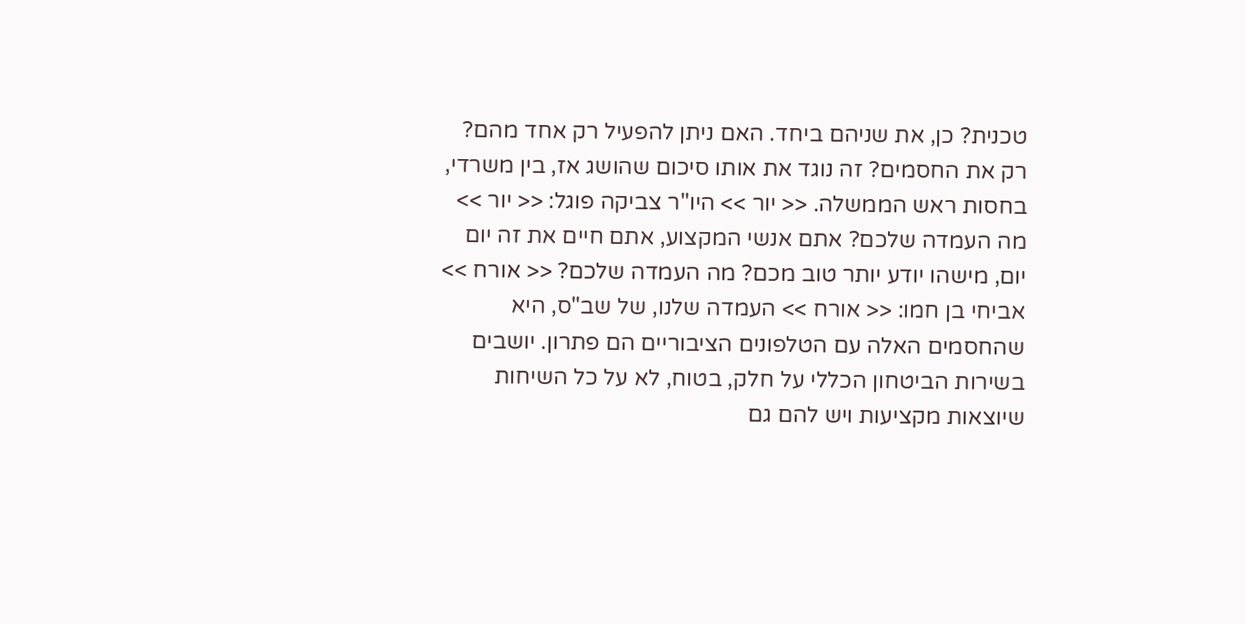טכנית? כן, את שניהם ביחד. האם ניתן להפעיל רק אחד מהם? רק את החסמים? זה נוגד את אותו סיכום שהושג אז, בין משרדי, בחסות ראש הממשלה. << יור >> היו"ר צביקה פוגל: << יור >> מה העמדה שלכם? אתם אנשי המקצוע, אתם חיים את זה יום יום, מישהו יודע יותר טוב מכם? מה העמדה שלכם? << אורח >> אביחי בן חמו: << אורח >> העמדה שלנו, של שב"ס, היא שהחסמים האלה עם הטלפונים הציבוריים הם פתרון. יושבים בשירות הביטחון הכללי על חלק, בטוח, לא על כל השיחות שיוצאות מקציעות ויש להם גם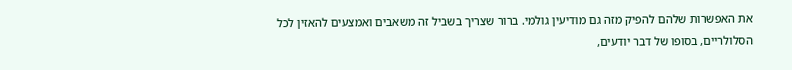את האפשרות שלהם להפיק מזה גם מודיעין גולמי. ברור שצריך בשביל זה משאבים ואמצעים להאזין לכל הסלולריים, בסופו של דבר יודעים,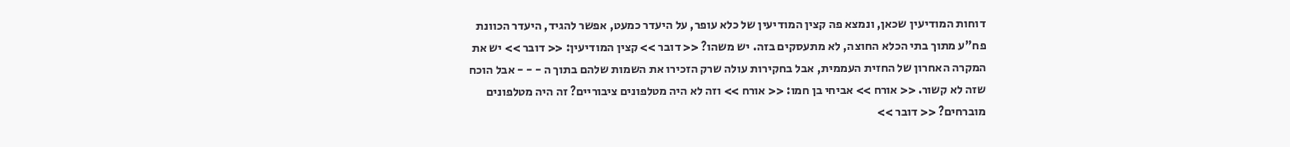דוחות המודיעין שכאן, ונמצא פה קצין המודיעין של כלא עופר, על היעדר כמעט, אפשר להגיד, היעדר הכוונת פח"ע מתוך בתי הכלא החוצה, לא מתעסקים בזה. יש משהו? << דובר >> קצין המודיעין: << דובר >> יש את המקרה האחרון של החזית העממית, אבל בחקירות עולה שרק הזכירו את השמות שלהם בתוך ה - - - אבל הוכח שזה לא קשור. << אורח >> אביחי בן חמו: << אורח >> וזה לא היה מטלפונים ציבוריים? זה היה מטלפונים מוברחים? << דובר >>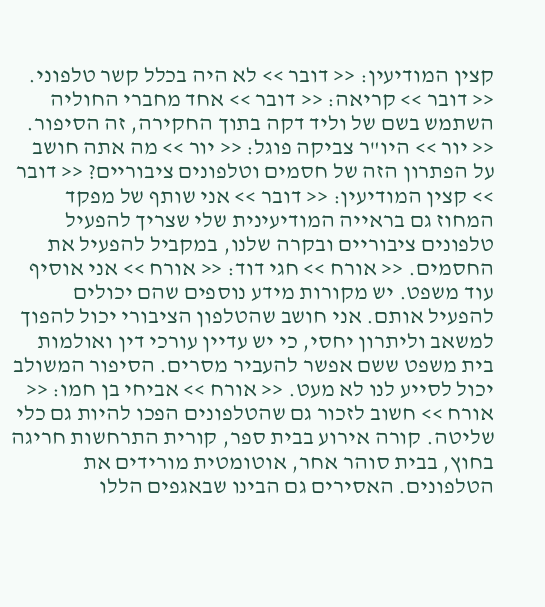קצין המודיעין: << דובר >> לא היה בכלל קשר טלפוני. << דובר >> קריאה: << דובר >> אחד מחברי החוליה השתמש בשם של וליד דקה בתוך החקירה, זה הסיפור. << יור >> היו"ר צביקה פוגל: << יור >> מה אתה חושב על הפתרון הזה של חסמים וטלפונים ציבוריים? << דובר >> קצין המודיעין: << דובר >> אני שותף של מפקד המחוז גם בראייה המודיעינית שלי שצריך להפעיל טלפונים ציבוריים ובקרה שלנו, במקביל להפעיל את החסמים. << אורח >> חגי דוד: << אורח >> אני אוסיף עוד משפט. יש מקורות מידע נוספים שהם יכולים להפעיל אותם. אני חושב שהטלפון הציבורי יכול להפוך למשאב וליתרון יחסי, כי יש עדיין עורכי דין ואולמות בית משפט ששם אפשר להעביר מסרים. הסיפור המשולב יכול לסייע לנו לא מעט. << אורח >> אביחי בן חמו: << אורח >> חשוב לזכור גם שהטלפונים הפכו להיות גם כלי שליטה. קורה אירוע בבית ספר, קורית התרחשות חריגה בחוץ, בבית סוהר אחר, אוטומטית מורידים את הטלפונים. האסירים גם הבינו שבאגפים הללו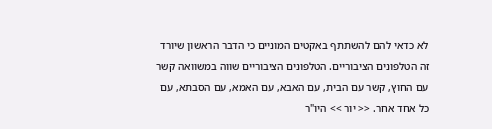לא כדאי להם להשתתף באקטים המוניים כי הדבר הראשון שיורד זה הטלפונים הציבוריים. הטלפונים הציבוריים שווה במשוואה קשר עם החוץ, קשר עם הבית, עם האבא, עם האמא, עם הסבתא, עם כל אחד אחר. << יור >> היו"ר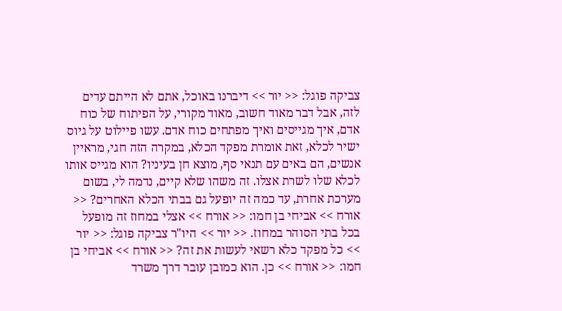צביקה פוגל: << יור >> דיברנו באוכל, אתם לא הייתם עדים לזה, אבל דבר מאוד חשוב, מאוד מקורי, על הפיתוח של כוח אדם, איך מגייסים ואיך מפתחים כוח אדם. עשו פיילוט על גיוס ישיר לכלא, זאת אומרת מפקד הכלא, במקרה הזה חגי, מראיין אנשים, הם באים עם תנאי סף, מוצא חן בעיניו? הוא מגייס אותו לכלא שלו לשרת אצלו. זה משהו שלא קיים, נדמה לי, בשום מערכת אחרת, עד כמה זה יופעל גם בבתי הכלא האחרים? << אורח >> אביחי בן חמו: << אורח >> אצלי במחוז זה מופעל בכל בתי הסוהר במחוז. << יור >> היו"ר צביקה פוגל: << יור >> כל מפקד כלא רשאי לעשות את זה? << אורח >> אביחי בן חמו: << אורח >> כן. הוא כמובן עובר דרך משרד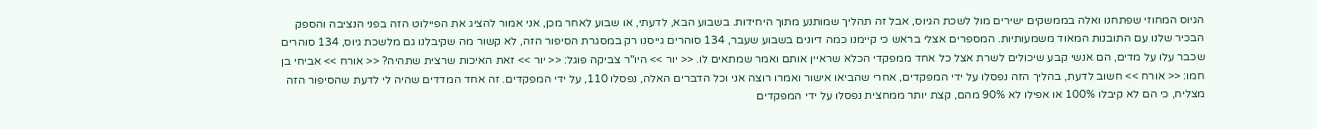הגיוס המחוזי שפתחנו ואלה בממשקים ישירים מול לשכת הגיוס, אבל זה תהליך שמותנע מתוך היחידות. בשבוע הבא, לדעתי, או שבוע לאחר מכן, אני אמור להציג את הפיילוט הזה בפני הנציבה והספק הבכיר שלנו עם התובנות המאוד משמעותיות. המספרים אצלי בראש כי קיימנו כמה דיונים בשבוע שעבר, 134 סוהרים גייסנו רק במסגרת הסיפור הזה, לא קשור מה שקיבלנו גם מלשכת גיוס, 134 סוהרים שכבר עלו על מדים, הם אנשי קבע שיכולים לשרת אצל כל אחד ממפקדי הכלא שראיין אותם ואמר שמתאים לו. << יור >> היו"ר צביקה פוגל: << יור >> זאת האיכות שרצית שתהיה? << אורח >> אביחי בן חמו: << אורח >> חשוב לדעת, בהליך הזה נפסלו על ידי המפקדים, אחרי שהביאו אישור ואמרו רוצה אני וכל הדברים האלה, נפסלו 110, על ידי המפקדים. זה אחד המדדים שהיה לי לדעת שהסיפור הזה מצליח, כי הם לא קיבלו 100% או אפילו לא 90% מהם, קצת יותר ממחצית נפסלו על ידי המפקדים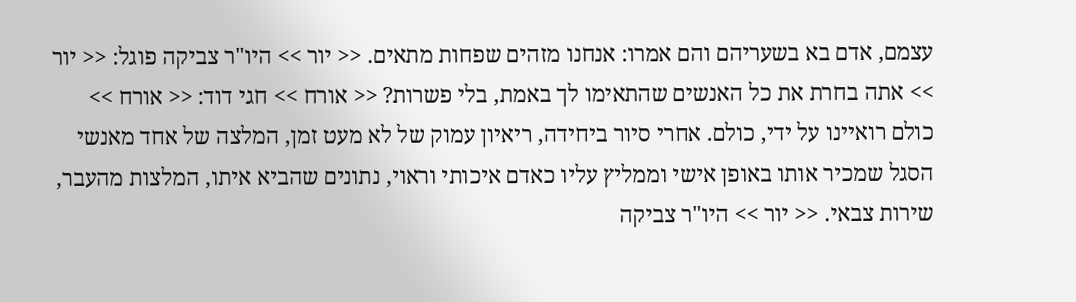עצמם, אדם בא בשעריהם והם אמרו: אנחנו מזהים שפחות מתאים. << יור >> היו"ר צביקה פוגל: << יור >> אתה בחרת את כל האנשים שהתאימו לך באמת, בלי פשרות? << אורח >> חגי דוד: << אורח >> כולם רואיינו על ידי, כולם. אחרי סיור ביחידה, ריאיון עמוק של לא מעט זמן, המלצה של אחד מאנשי הסגל שמכיר אותו באופן אישי וממליץ עליו כאדם איכותי וראוי, נתונים שהביא איתו, המלצות מהעבר, שירות צבאי. << יור >> היו"ר צביקה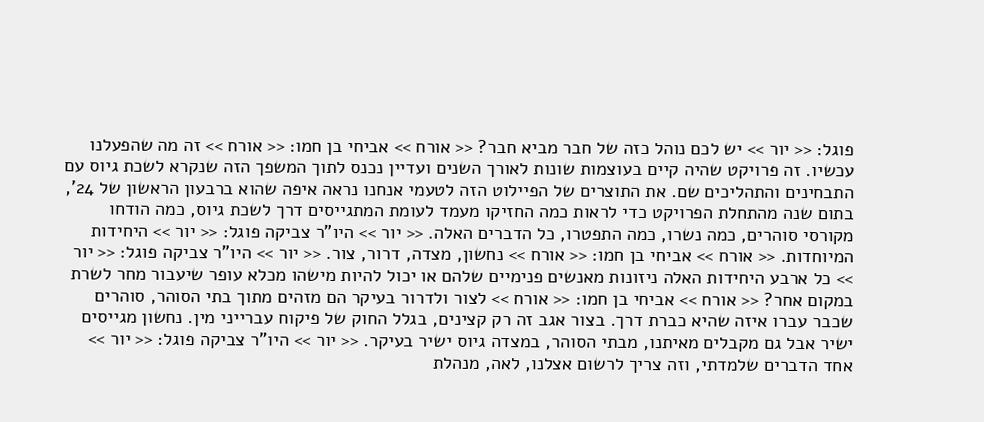פוגל: << יור >> יש לכם נוהל כזה של חבר מביא חבר? << אורח >> אביחי בן חמו: << אורח >> זה מה שהפעלנו עכשיו. זה פרויקט שהיה קיים בעוצמות שונות לאורך השנים ועדיין נכנס לתוך המשפך הזה שנקרא לשכת גיוס עם התבחינים והתהליכים שם. את התוצרים של הפיילוט הזה לטעמי אנחנו נראה איפה שהוא ברבעון הראשון של 24', בתום שנה מהתחלת הפרויקט כדי לראות כמה החזיקו מעמד לעומת המתגייסים דרך לשכת גיוס, כמה הודחו מקורסי סוהרים, כמה נשרו, כמה התפטרו, כל הדברים האלה. << יור >> היו"ר צביקה פוגל: << יור >> היחידות המיוחדות. << אורח >> אביחי בן חמו: << אורח >> נחשון, מצדה, דרור, צור. << יור >> היו"ר צביקה פוגל: << יור >> כל ארבע היחידות האלה ניזונות מאנשים פנימיים שלהם או יכול להיות מישהו מכלא עופר שיעבור מחר לשרת במקום אחר? << אורח >> אביחי בן חמו: << אורח >> לצור ולדרור בעיקר הם מזהים מתוך בתי הסוהר, סוהרים שכבר עברו איזה שהיא כברת דרך. בצור אגב זה רק קצינים, בגלל החוק של פיקוח עברייני מין. נחשון מגייסים ישיר אבל גם מקבלים מאיתנו, מבתי הסוהר, במצדה גיוס ישיר בעיקר. << יור >> היו"ר צביקה פוגל: << יור >> אחד הדברים שלמדתי, וזה צריך לרשום אצלנו, לאה, מנהלת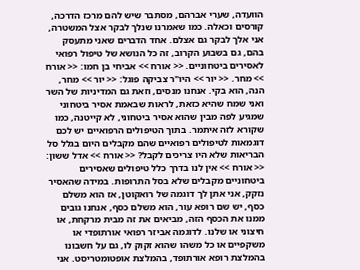הוועדה, שערי אברהם, מסתבר שיש להם מרכז הדרכה, קורסים וכאלה. כמו שאמרנו שנלך לבקר אצל המשטרה, אני אלך לבקר גם אצלם. אחד הדברים שאני מתעסק בהם, גם בשבוע הקרוב, זה כל הנושא של טיפול רפואי לאסירים ביטחוניים. << אורח >> אביחי בן חמו: << אורח >> מחר. << יור >> היו"ר צביקה פוגל: << יור >> מחר, הנה, הוא בקי. אנחנו מנסים, וזאת גם המדיניות של השר ואני שמח שהיא כזאת, לראות שבאמת אסיר ביטחוני שמגיע לפה מבין שהוא אסיר ביטחוני, לא קייטנה, כמו שקורא לזה איתמר. בתוך הטיפולים הרפואיים יש לכם דוגמאות לטיפולים רפואיים שהם מקבלים היום בגלל סל הבריאות שלא היו צריכים לקבל? << אורח >> אדל ששון: << אורח >> אין לנו בדרך כלל טיפולים שאסירים ביטחוניים מקבלים שלא בסל התרופות. במידה שהאסיר נזקק, אני אתן לך דוגמה של רואקוטן, אז הוא משלם כסף, יש שם רופא עור, הוא משלם כסף, אנחנו גובים ממנו את הכסף הזה, מביאים את זה מבית מרקחת, או חיצוני או שלנו. לדוגמה אביזר רפואי אורתופדי או משקפיים או כל משהו שהוא זקוק לו, גם על חשבונו בהמלצת רופא אורתופד, בהמלצת אופטומטריסט. אני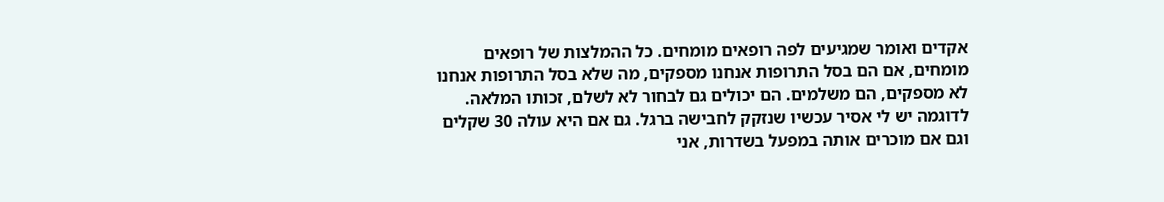אקדים ואומר שמגיעים לפה רופאים מומחים. כל ההמלצות של רופאים מומחים, אם הם בסל התרופות אנחנו מספקים, מה שלא בסל התרופות אנחנו לא מספקים, הם משלמים. הם יכולים גם לבחור לא לשלם, זכותו המלאה. לדוגמה יש לי אסיר עכשיו שנזקק לחבישה ברגל. גם אם היא עולה 30 שקלים וגם אם מוכרים אותה במפעל בשדרות, אני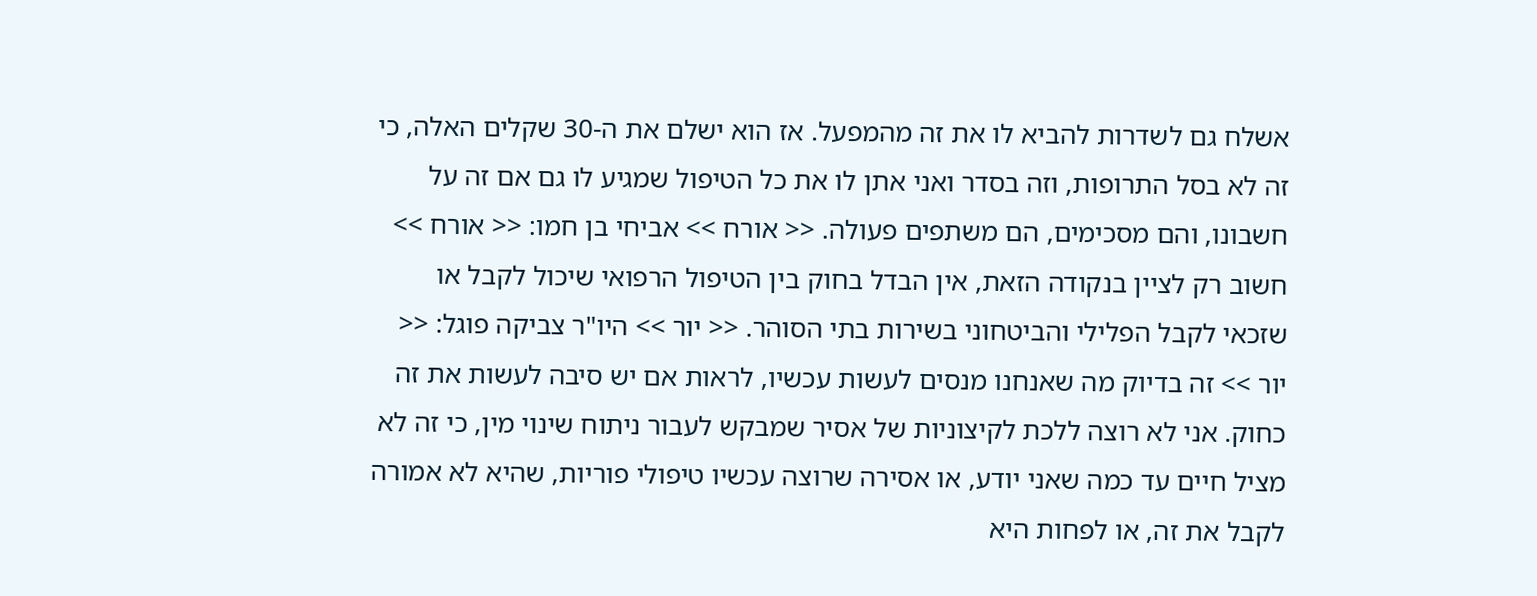אשלח גם לשדרות להביא לו את זה מהמפעל. אז הוא ישלם את ה-30 שקלים האלה, כי זה לא בסל התרופות, וזה בסדר ואני אתן לו את כל הטיפול שמגיע לו גם אם זה על חשבונו, והם מסכימים, הם משתפים פעולה. << אורח >> אביחי בן חמו: << אורח >> חשוב רק לציין בנקודה הזאת, אין הבדל בחוק בין הטיפול הרפואי שיכול לקבל או שזכאי לקבל הפלילי והביטחוני בשירות בתי הסוהר. << יור >> היו"ר צביקה פוגל: << יור >> זה בדיוק מה שאנחנו מנסים לעשות עכשיו, לראות אם יש סיבה לעשות את זה כחוק. אני לא רוצה ללכת לקיצוניות של אסיר שמבקש לעבור ניתוח שינוי מין, כי זה לא מציל חיים עד כמה שאני יודע, או אסירה שרוצה עכשיו טיפולי פוריות, שהיא לא אמורה לקבל את זה, או לפחות היא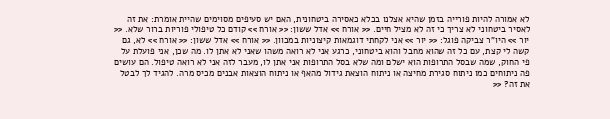לא אמורה להיות פורייה בזמן שהיא אצלנו בכלא כאסירה ביטחונית, האם יש סעיפים מסוימים שהיית אומרת: את זה לאסיר ביטחוני לא צריך כי זה לא מציל חיים. << אורח >> אדל ששון: << אורח >> קודם כל טיפולי פוריות ברור שלא. << יור >> היו"ר צביקה פוגל: << יור >> אני לקחתי דוגמאות קיצוניות במכוון. << אורח >> אדל ששון: << אורח >> לא, גם קשה לי קצת, עם כל זה שהוא מחבל והוא ביטחוני, כרגע אני לא רואה משהו שאני לא אתן לו. מה שכן, אני פועלת על פי החוק, שמה שבסל התרופות הוא ישלם ומה שלא בסל התרופות אני אתן לו, מעבר לזה אני לא רואה טיפול. הם עושים פה ניתוחים כמו ניתוח סגירת מחיצה או ניתוח הוצאת גידול מהאף או ניתוח הוצאות אבנים מכיס מרה. להגיד לך לבטל את זה? <<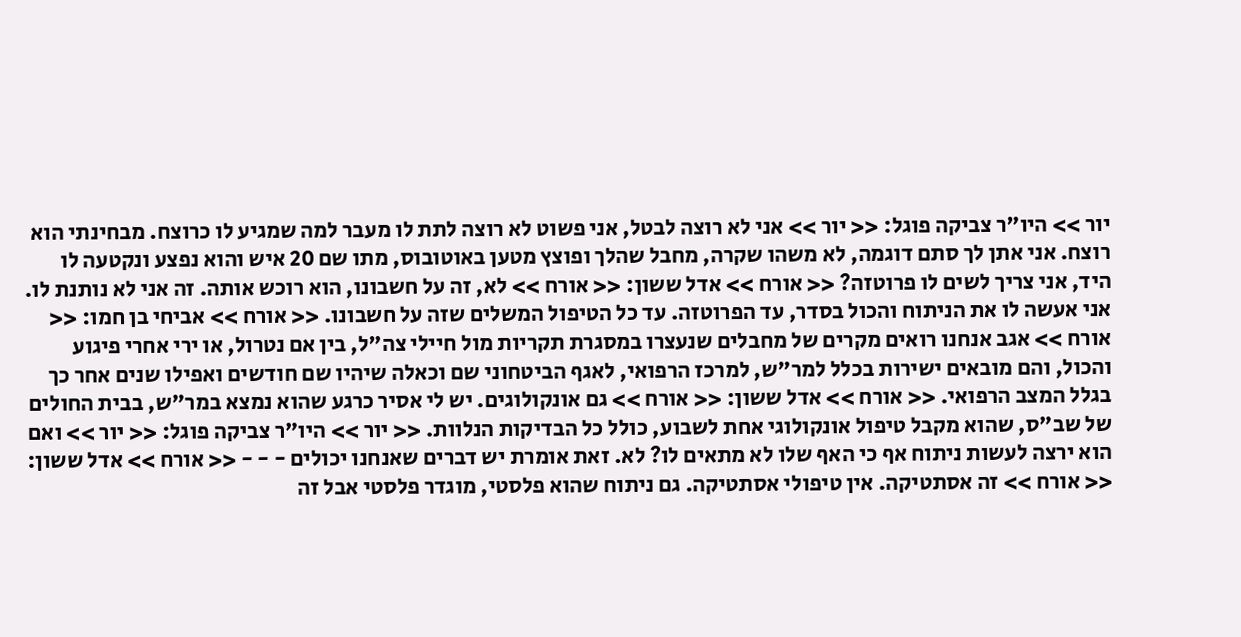יור >> היו"ר צביקה פוגל: << יור >> אני לא רוצה לבטל, אני פשוט לא רוצה לתת לו מעבר למה שמגיע לו כרוצח. מבחינתי הוא רוצח. אני אתן לך סתם דוגמה, לא משהו שקרה, מחבל שהלך ופוצץ מטען באוטובוס, מתו שם 20 איש והוא נפצע ונקטעה לו היד, אני צריך לשים לו פרוטזה? << אורח >> אדל ששון: << אורח >> לא, זה על חשבונו, הוא רוכש אותה. זה אני לא נותנת לו. אני אעשה לו את הניתוח והכול בסדר, עד הפרוטזה. עד כל הטיפול המשלים שזה על חשבונו. << אורח >> אביחי בן חמו: << אורח >> אגב אנחנו רואים מקרים של מחבלים שנעצרו במסגרת תקריות מול חיילי צה"ל, בין אם נטרול, או ירי אחרי פיגוע והכול, והם מובאים ישירות בכלל למר"ש, למרכז הרפואי, לאגף הביטחוני שם וכאלה שיהיו שם חודשים ואפילו שנים אחר כך בגלל המצב הרפואי. << אורח >> אדל ששון: << אורח >> גם אונקולוגים. יש לי אסיר כרגע שהוא נמצא במר"ש, בבית החולים של שב"ס, שהוא מקבל טיפול אונקולוגי אחת לשבוע, כולל כל הבדיקות הנלוות. << יור >> היו"ר צביקה פוגל: << יור >> ואם הוא ירצה לעשות ניתוח אף כי האף שלו לא מתאים לו? לא. זאת אומרת יש דברים שאנחנו יכולים - - - << אורח >> אדל ששון: << אורח >> זה אסתטיקה. אין טיפולי אסתטיקה. גם ניתוח שהוא פלסטי, מוגדר פלסטי אבל זה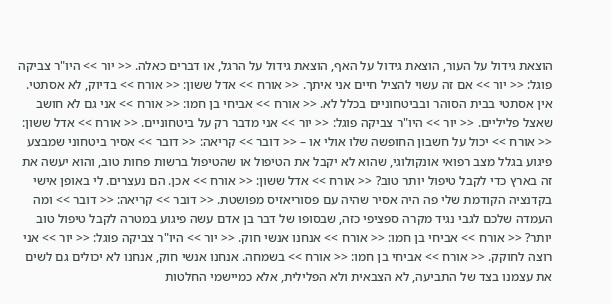הוצאת גידול על העור, הוצאת גידול על האף, הוצאת גידול על הרגל, או דברים כאלה. << יור >> היו"ר צביקה פוגל: << יור >> אם זה עשוי להציל חיים אני איתך. << אורח >> אדל ששון: << אורח >> בדיוק, לא אסתטי. אין אסתטי בבית הסוהר ובביטחוניים בכלל לא. << אורח >> אביחי בן חמו: << אורח >> אני גם לא חושב שאצל פליליים. << יור >> היו"ר צביקה פוגל: << יור >> אני מדבר רק על ביטחוניים. << אורח >> אדל ששון: << אורח >> יכול על חשבון החופשה שלו אולי או – << דובר >> קריאה: << דובר >> אסיר ביטחוני שמבצע פיגוע בגלל מצב רפואי אונקולוגי, שהוא לא יקבל את הטיפול או שהטיפול ברשות פחות טוב, והוא יעשה את זה בארץ כדי לקבל טיפול יותר טוב? << אורח >> אדל ששון: << אורח >> אכן. הם נעצרים. לי באופן אישי בקדנציה הקודמת שלי פה היה אסיר שהיה עם פסוריאזיס מפושטת. << דובר >> קריאה: << דובר >> ומה העמדה שלכם לגבי נגיד מקרה ספציפי כזה, שבסופו של דבר בן אדם עשה פיגוע במטרה לקבל טיפול טוב יותר? << אורח >> אביחי בן חמו: << אורח >> אנחנו אנשי חוק. << יור >> היו"ר צביקה פוגל: << יור >> אני רוצה לחוקק. << אורח >> אביחי בן חמו: << אורח >> בשמחה. אנחנו אנשי חוק, אנחנו לא יכולים גם לשים את עצמנו בצד של התביעה, לא הצבאית ולא הפלילית, אלא כמיישמי החלטות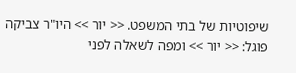שיפוטיות של בתי המשפט. << יור >> היו"ר צביקה פוגל: << יור >> ומפה לשאלה לפני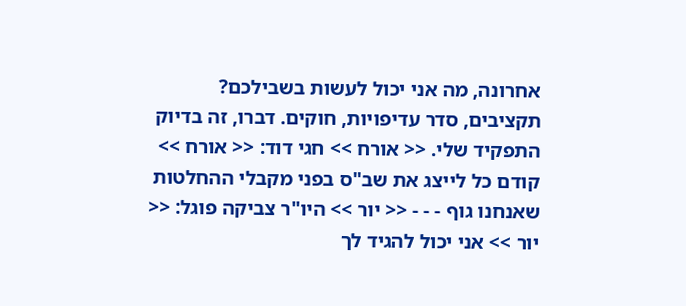אחרונה, מה אני יכול לעשות בשבילכם? תקציבים, סדר עדיפויות, חוקים. דברו, זה בדיוק התפקיד שלי. << אורח >> חגי דוד: << אורח >> קודם כל לייצג את שב"ס בפני מקבלי ההחלטות שאנחנו גוף - - - << יור >> היו"ר צביקה פוגל: << יור >> אני יכול להגיד לך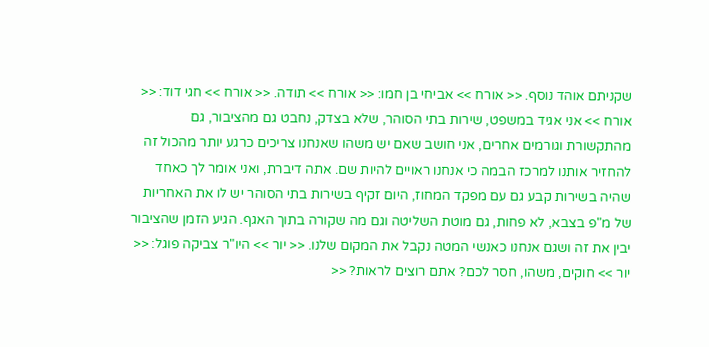שקניתם אוהד נוסף. << אורח >> אביחי בן חמו: << אורח >> תודה. << אורח >> חגי דוד: << אורח >> אני אגיד במשפט, שירות בתי הסוהר, שלא בצדק, נחבט גם מהציבור, גם מהתקשורת וגורמים אחרים, אני חושב שאם יש משהו שאנחנו צריכים כרגע יותר מהכול זה להחזיר אותנו למרכז הבמה כי אנחנו ראויים להיות שם. אתה דיברת, ואני אומר לך כאחד שהיה בשירות קבע גם עם מפקד המחוז, היום זקיף בשירות בתי הסוהר יש לו את האחריות של מ"פ בצבא, לא פחות, גם מוטת השליטה וגם מה שקורה בתוך האגף. הגיע הזמן שהציבור יבין את זה ושגם אנחנו כאנשי המטה נקבל את המקום שלנו. << יור >> היו"ר צביקה פוגל: << יור >> חוקים, משהו, חסר לכם? אתם רוצים לראות? <<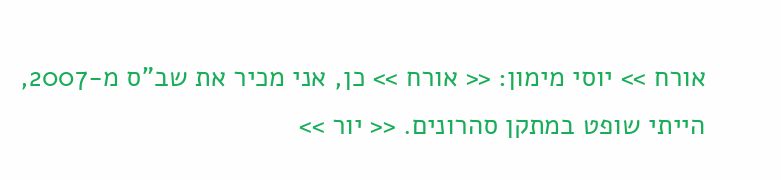אורח >> יוסי מימון: << אורח >> כן, אני מכיר את שב"ס מ-2007, הייתי שופט במתקן סהרונים. << יור >>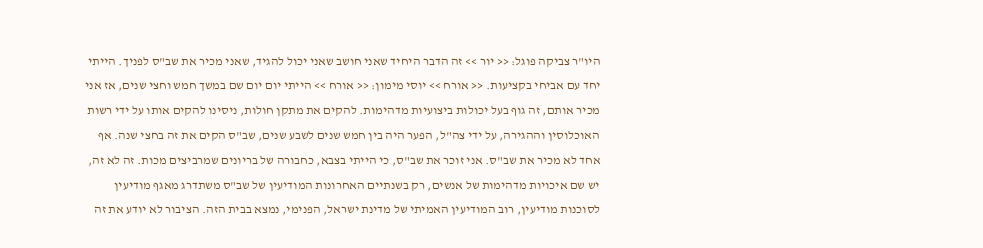היו"ר צביקה פוגל: << יור >> זה הדבר היחיד שאני חושב שאני יכול להגיד, שאני מכיר את שב"ס לפניך. הייתי יחד עם אביחי בקציעות. << אורח >> יוסי מימון: << אורח >> הייתי יום יום שם במשך חמש וחצי שנים, אז אני מכיר אותם, זה גוף בעל יכולות ביצועיות מדהימות. להקים את מתקן חולות, ניסינו להקים אותו על ידי רשות האוכלוסין וההגירה, על ידי צה"ל, הפער היה בין חמש שנים לשבע שנים, שב"ס הקים את זה בחצי שנה. אף אחד לא מכיר את שב"ס. אני זוכר את שב"ס, כי הייתי בצבא, כחבורה של בריונים שמרביצים מכות. זה לא זה, יש שם איכויות מדהימות של אנשים, רק בשנתיים האחרונות המודיעין של שב"ס משתדרג מאגף מודיעין לסוכנות מודיעין, רוב המודיעין האמיתי של מדינת ישראל, הפנימי, נמצא בבית הזה. הציבור לא יודע את זה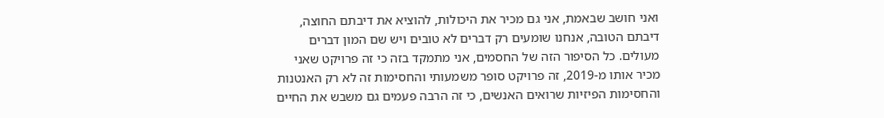ואני חושב שבאמת, אני גם מכיר את היכולות, להוציא את דיבתם החוצה, דיבתם הטובה, אנחנו שומעים רק דברים לא טובים ויש שם המון דברים מעולים. כל הסיפור הזה של החסמים, אני מתמקד בזה כי זה פרויקט שאני מכיר אותו מ-2019, זה פרויקט סופר משמעותי והחסימות זה לא רק האנטנות והחסימות הפיזיות שרואים האנשים, כי זה הרבה פעמים גם משבש את החיים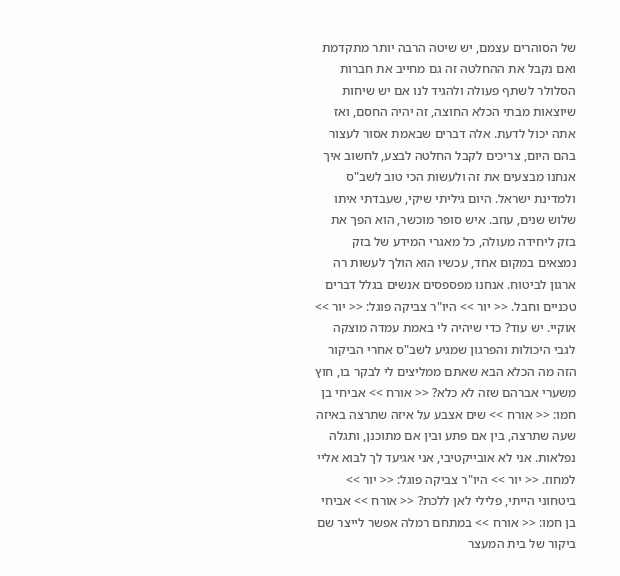של הסוהרים עצמם, יש שיטה הרבה יותר מתקדמת ואם נקבל את ההחלטה זה גם מחייב את חברות הסלולר לשתף פעולה ולהגיד לנו אם יש שיחות שיוצאות מבתי הכלא החוצה, זה יהיה החסם, ואז אתה יכול לדעת. אלה דברים שבאמת אסור לעצור בהם היום, צריכים לקבל החלטה לבצע, לחשוב איך אנחנו מבצעים את זה ולעשות הכי טוב לשב"ס ולמדינת ישראל. היום גיליתי שיקי, שעבדתי איתו שלוש שנים, עוזב. איש סופר מוכשר, הוא הפך את בזק ליחידה מעולה, כל מאגרי המידע של בזק נמצאים במקום אחד, עכשיו הוא הולך לעשות רה ארגון לביטוח. אנחנו מפספסים אנשים בגלל דברים טכניים וחבל. << יור >> היו"ר צביקה פוגל: << יור >> אוקיי. יש עוד? כדי שיהיה לי באמת עמדה מוצקה לגבי היכולות והפרגון שמגיע לשב"ס אחרי הביקור הזה מה הכלא הבא שאתם ממליצים לי לבקר בו, חוץ משערי אברהם שזה לא כלא? << אורח >> אביחי בן חמו: << אורח >> שים אצבע על איזה שתרצה באיזה שעה שתרצה, בין אם פתע ובין אם מתוכנן, ותגלה נפלאות. אני לא אובייקטיבי, אני אגיעד לך לבוא אליי למחוז. << יור >> היו"ר צביקה פוגל: << יור >> ביטחוני הייתי, פלילי לאן ללכת? << אורח >> אביחי בן חמו: << אורח >> במתחם רמלה אפשר לייצר שם ביקור של בית המעצר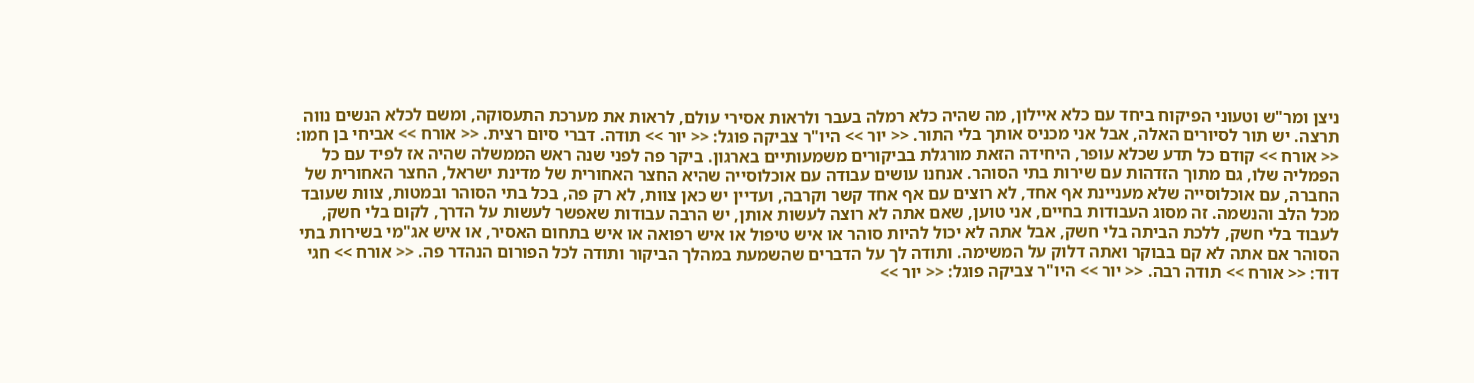ניצן ומר"ש וטעוני הפיקוח ביחד עם כלא איילון, מה שהיה כלא רמלה בעבר ולראות אסירי עולם, לראות את מערכת התעסוקה, ומשם לכלא הנשים נווה תרצה. יש תור לסיורים האלה, אבל אני מכניס אותך בלי התור. << יור >> היו"ר צביקה פוגל: << יור >> תודה. דברי סיום רצית. << אורח >> אביחי בן חמו: << אורח >> קודם כל תדע שכלא עופר, היחידה הזאת מורגלת בביקורים משמעותיים בארגון. ביקר פה לפני שנה ראש הממשלה שהיה אז לפיד עם כל הפמליה שלו, גם מתוך הזדהות עם שירות בתי הסוהר. אנחנו עושים עבודה עם אוכלוסייה שהיא החצר האחורית של מדינת ישראל, החצר האחורית של החברה, עם אוכלוסייה שלא מעניינת אף אחד, לא רוצים עם אף אחד קשר וקרבה, ועדיין יש כאן צוות, לא רק פה, בכל בתי הסוהר ובמטות, צוות שעובד מכל הלב והנשמה. זה מסוג העבודות בחיים, אני טוען, שאם אתה לא רוצה לעשות אותן, יש הרבה עבודות שאפשר לעשות על הדרך, לקום בלי חשק, לעבוד בלי חשק, ללכת הביתה בלי חשק, אבל אתה לא יכול להיות סוהר או איש טיפול או איש רפואה או איש בתחום האסיר, או איש אג"מי בשירות בתי הסוהר אם אתה לא קם בבוקר ואתה דלוק על המשימה. ותודה לך על הדברים שהשמעת במהלך הביקור ותודה לכל הפורום הנהדר פה. << אורח >> חגי דוד: << אורח >> תודה רבה. << יור >> היו"ר צביקה פוגל: << יור >>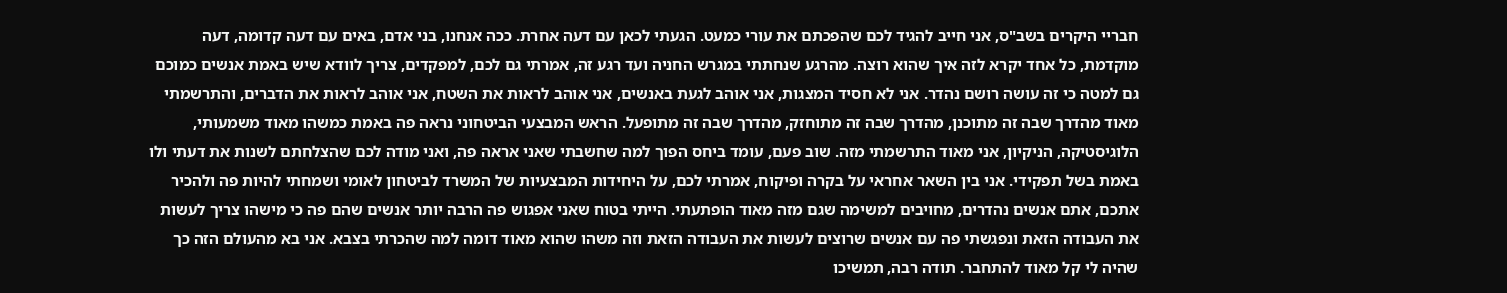חבריי היקרים בשב"ס, אני חייב להגיד לכם שהפכתם את עורי כמעט. הגעתי לכאן עם דעה אחרת. ככה אנחנו, בני אדם, באים עם דעה קדומה, דעה מוקדמת, כל אחד יקרא לזה איך שהוא רוצה. מהרגע שנחתתי במגרש החניה ועד רגע זה, אמרתי גם לכם, למפקדים, צריך לוודא שיש באמת אנשים כמוכם גם למטה כי זה עושה רושם נהדר. אני לא חסיד המצגות, אני אוהב לגעת באנשים, אני אוהב לראות את השטח, אני אוהב לראות את הדברים, והתרשמתי מאוד מהדרך שבה זה מתוכנן, מהדרך שבה זה מתוחזק, מהדרך שבה זה מתופעל. הראש המבצעי הביטחוני נראה פה באמת כמשהו מאוד משמעותי, הלוגיסטיקה, הניקיון, אני מאוד התרשמתי מזה. שוב פעם, עומד ביחס הפוך למה שחשבתי שאני אראה פה, ואני מודה לכם שהצלחתם לשנות את דעתי ולו באמת בשל תפקידי. אני בין השאר אחראי על בקרה ופיקוח, אמרתי לכם, על היחידות המבצעיות של המשרד לביטחון לאומי ושמחתי להיות פה ולהכיר אתכם, אתם אנשים נהדרים, מחויבים למשימה שגם מזה מאוד הופתעתי. הייתי בטוח שאני אפגוש פה הרבה יותר אנשים שהם פה כי מישהו צריך לעשות את העבודה הזאת ונפגשתי פה עם אנשים שרוצים לעשות את העבודה הזאת וזה משהו שהוא מאוד דומה למה שהכרתי בצבא. אני בא מהעולם הזה כך שהיה לי קל מאוד להתחבר. תודה רבה, תמשיכו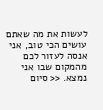לעשות את מה שאתם עושים הכי טוב, אני אנסה לעזור לכם מהמקום שבו אני נמצא. << סיום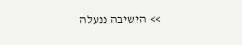>> הישיבה ננעלה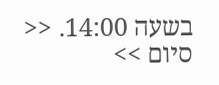בשעה 14:00. << סיום >>